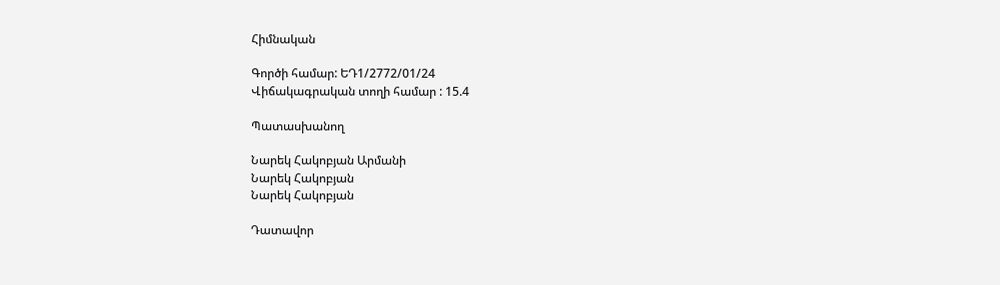Հիմնական

Գործի համար: ԵԴ1/2772/01/24
Վիճակագրական տողի համար : 15.4

Պատասխանող

Նարեկ Հակոբյան Արմանի
Նարեկ Հակոբյան
Նարեկ Հակոբյան

Դատավոր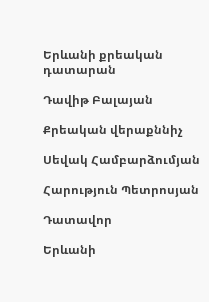Երևանի քրեական դատարան

Դավիթ Բալայան

Քրեական վերաքննիչ

Սեվակ Համբարձումյան

Հարություն Պետրոսյան

Դատավոր

Երևանի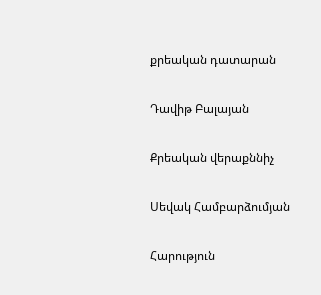քրեական դատարան

Դավիթ Բալայան

Քրեական վերաքննիչ

Սեվակ Համբարձումյան

Հարություն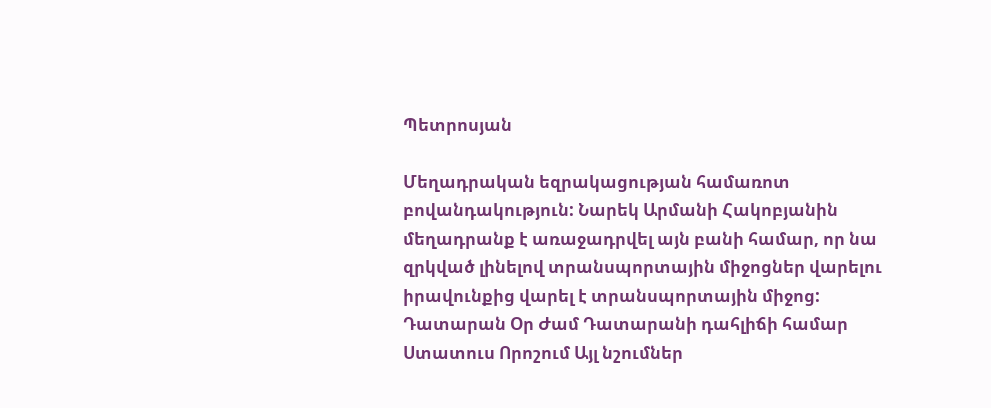Պետրոսյան

Մեղադրական եզրակացության համառոտ բովանդակություն: Նարեկ Արմանի Հակոբյանին մեղադրանք է առաջադրվել այն բանի համար, որ նա զրկված լինելով տրանսպորտային միջոցներ վարելու իրավունքից վարել է տրանսպորտային միջոց:
Դատարան Օր Ժամ Դատարանի դահլիճի համար Ստատուս Որոշում Այլ նշումներ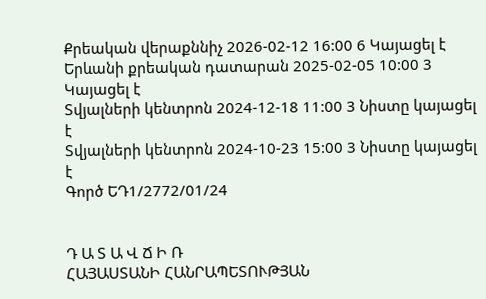Քրեական վերաքննիչ 2026-02-12 16:00 6 Կայացել է
Երևանի քրեական դատարան 2025-02-05 10:00 3 Կայացել է
Տվյալների կենտրոն 2024-12-18 11:00 3 Նիստը կայացել է
Տվյալների կենտրոն 2024-10-23 15:00 3 Նիստը կայացել է
Գործ ԵԴ1/2772/01/24


Դ Ա Տ Ա Վ Ճ Ի Ռ
ՀԱՅԱՍՏԱՆԻ ՀԱՆՐԱՊԵՏՈՒԹՅԱՆ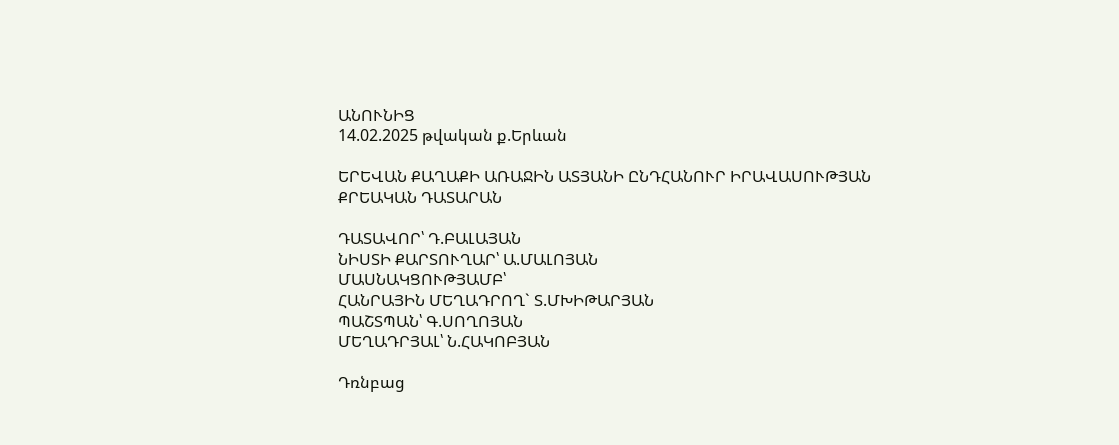ԱՆՈՒՆԻՑ
14.02.2025 թվական ք.Երևան

ԵՐԵՎԱՆ ՔԱՂԱՔԻ ԱՌԱՋԻՆ ԱՏՅԱՆԻ ԸՆԴՀԱՆՈՒՐ ԻՐԱՎԱՍՈՒԹՅԱՆ
ՔՐԵԱԿԱՆ ԴԱՏԱՐԱՆ

ԴԱՏԱՎՈՐ՝ Դ.ԲԱԼԱՅԱՆ
ՆԻՍՏԻ ՔԱՐՏՈՒՂԱՐ՝ Ա.ՄԱԼՈՅԱՆ
ՄԱՍՆԱԿՑՈՒԹՅԱՄԲ՝
ՀԱՆՐԱՅԻՆ ՄԵՂԱԴՐՈՂ` Տ.ՄԽԻԹԱՐՅԱՆ
ՊԱՇՏՊԱՆ՝ Գ.ՍՈՂՈՅԱՆ
ՄԵՂԱԴՐՅԱԼ՝ Ն.ՀԱԿՈԲՅԱՆ

Դռնբաց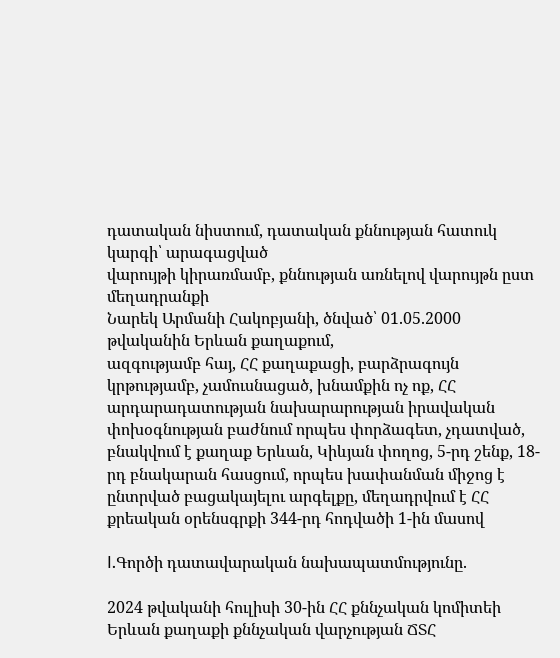դատական նիստում, դատական քննության հատուկ կարգի՝ արագացված
վարույթի կիրառմամբ, քննության առնելով վարույթն ըստ մեղադրանքի
Նարեկ Արմանի Հակոբյանի, ծնված՝ 01.05.2000 թվականին Երևան քաղաքում,
ազգությամբ հայ, ՀՀ քաղաքացի, բարձրագույն կրթությամբ, չամուսնացած, խնամքին ոչ ոք, ՀՀ արդարադատության նախարարության իրավական փոխօգնության բաժնում որպես փորձագետ, չդատված, բնակվում է քաղաք Երևան, Կիևյան փողոց, 5-րդ շենք, 18-րդ բնակարան հասցում, որպես խափանման միջոց է ընտրված բացակայելու արգելքը, մեղադրվում է ՀՀ քրեական օրենսգրքի 344-րդ հոդվածի 1-ին մասով

I.Գործի դատավարական նախապատմությունը.

2024 թվականի հուլիսի 30-ին ՀՀ քննչական կոմիտեի Երևան քաղաքի քննչական վարչության ՃՏՀ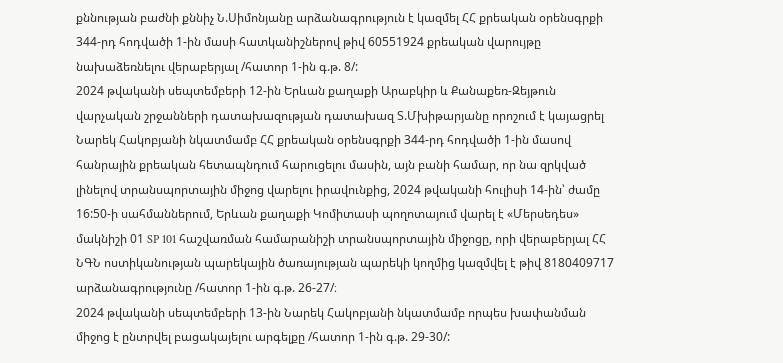քննության բաժնի քննիչ Ն.Սիմոնյանը արձանագրություն է կազմել ՀՀ քրեական օրենսգրքի 344-րդ հոդվածի 1-ին մասի հատկանիշներով թիվ 60551924 քրեական վարույթը նախաձեռնելու վերաբերյալ /հատոր 1-ին գ.թ. 8/:
2024 թվականի սեպտեմբերի 12-ին Երևան քաղաքի Արաբկիր և Քանաքեռ-Զեյթուն վարչական շրջանների դատախազության դատախազ Տ.Մխիթարյանը որոշում է կայացրել Նարեկ Հակոբյանի նկատմամբ ՀՀ քրեական օրենսգրքի 344-րդ հոդվածի 1-ին մասով հանրային քրեական հետապնդում հարուցելու մասին, այն բանի համար, որ նա զրկված լինելով տրանսպորտային միջոց վարելու իրավունքից, 2024 թվականի հուլիսի 14-ին՝ ժամը 16:50-ի սահմաններում, Երևան քաղաքի Կոմիտասի պողոտայում վարել է «Մերսեդես» մակնիշի 01 SP 101 հաշվառման համարանիշի տրանսպորտային միջոցը, որի վերաբերյալ ՀՀ ՆԳՆ ոստիկանության պարեկային ծառայության պարեկի կողմից կազմվել է թիվ 8180409717 արձանագրությունը /հատոր 1-ին գ.թ. 26-27/։
2024 թվականի սեպտեմբերի 13-ին Նարեկ Հակոբյանի նկատմամբ որպես խափանման միջոց է ընտրվել բացակայելու արգելքը /հատոր 1-ին գ.թ. 29-30/: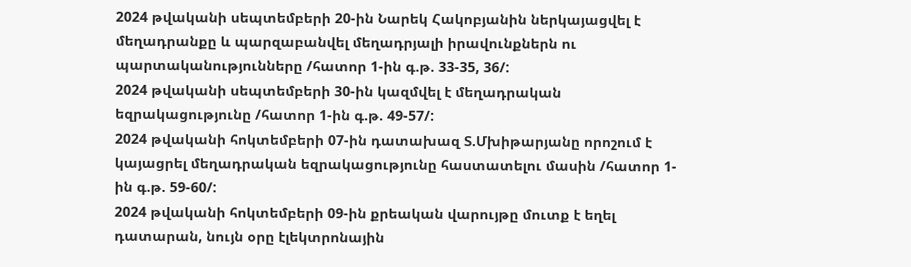2024 թվականի սեպտեմբերի 20-ին Նարեկ Հակոբյանին ներկայացվել է մեղադրանքը և պարզաբանվել մեղադրյալի իրավունքներն ու պարտականությունները /հատոր 1-ին գ.թ. 33-35, 36/:
2024 թվականի սեպտեմբերի 30-ին կազմվել է մեղադրական եզրակացությունը /հատոր 1-ին գ.թ. 49-57/:
2024 թվականի հոկտեմբերի 07-ին դատախազ Տ.Մխիթարյանը որոշում է կայացրել մեղադրական եզրակացությունը հաստատելու մասին /հատոր 1-ին գ.թ. 59-60/:
2024 թվականի հոկտեմբերի 09-ին քրեական վարույթը մուտք է եղել դատարան, նույն օրը էլեկտրոնային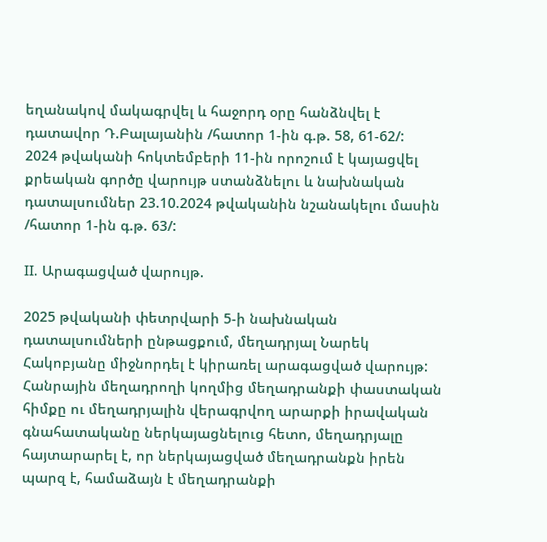եղանակով մակագրվել և հաջորդ օրը հանձնվել է դատավոր Դ.Բալայանին /հատոր 1-ին գ.թ. 58, 61-62/:
2024 թվականի հոկտեմբերի 11-ին որոշում է կայացվել քրեական գործը վարույթ ստանձնելու և նախնական դատալսումներ 23.10.2024 թվականին նշանակելու մասին /հատոր 1-ին գ.թ. 63/:

II. Արագացված վարույթ.

2025 թվականի փետրվարի 5-ի նախնական դատալսումների ընթացքում, մեղադրյալ Նարեկ Հակոբյանը միջնորդել է կիրառել արագացված վարույթ: Հանրային մեղադրողի կողմից մեղադրանքի փաստական հիմքը ու մեղադրյալին վերագրվող արարքի իրավական գնահատականը ներկայացնելուց հետո, մեղադրյալը հայտարարել է, որ ներկայացված մեղադրանքն իրեն պարզ է, համաձայն է մեղադրանքի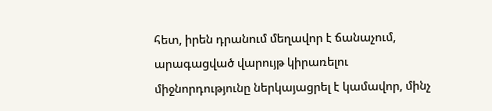հետ, իրեն դրանում մեղավոր է ճանաչում, արագացված վարույթ կիրառելու միջնորդությունը ներկայացրել է կամավոր, մինչ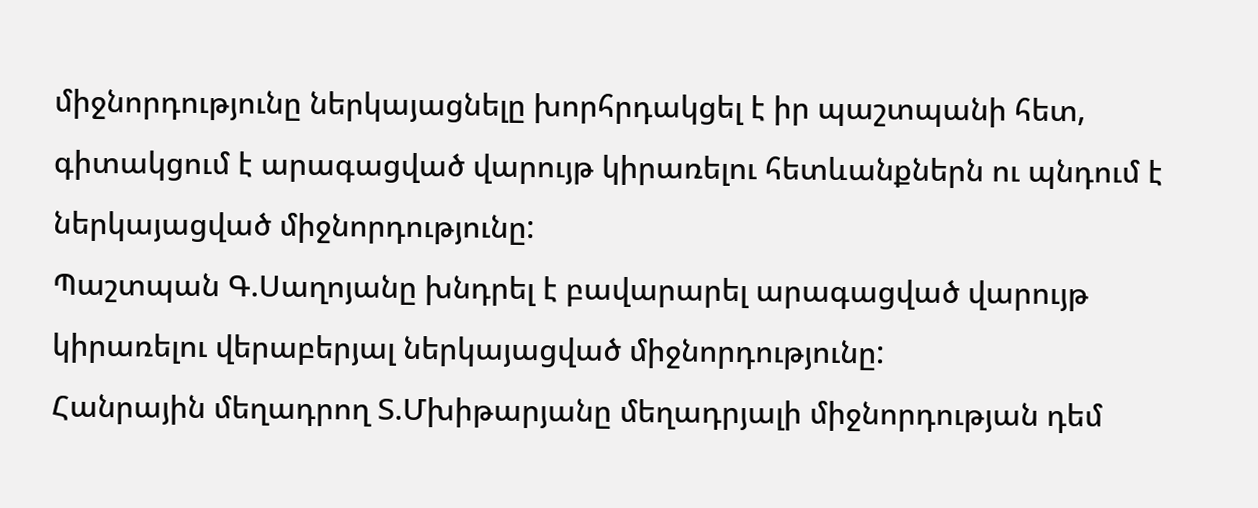միջնորդությունը ներկայացնելը խորհրդակցել է իր պաշտպանի հետ, գիտակցում է արագացված վարույթ կիրառելու հետևանքներն ու պնդում է ներկայացված միջնորդությունը:
Պաշտպան Գ.Սաղոյանը խնդրել է բավարարել արագացված վարույթ կիրառելու վերաբերյալ ներկայացված միջնորդությունը:
Հանրային մեղադրող Տ.Մխիթարյանը մեղադրյալի միջնորդության դեմ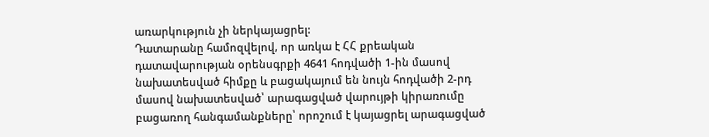առարկություն չի ներկայացրել:
Դատարանը համոզվելով, որ առկա է ՀՀ քրեական դատավարության օրենսգրքի 4641 հոդվածի 1-ին մասով նախատեսված հիմքը և բացակայում են նույն հոդվածի 2-րդ մասով նախատեսված՝ արագացված վարույթի կիրառումը բացառող հանգամանքները՝ որոշում է կայացրել արագացված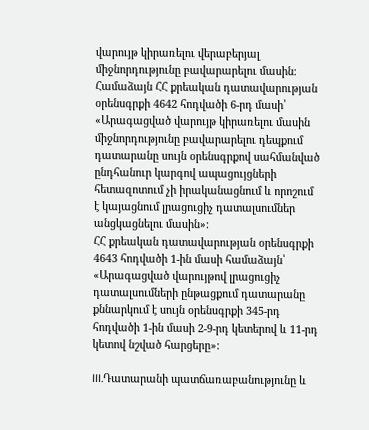վարույթ կիրառելու վերաբերյալ միջնորդությունը բավարարելու մասին։
Համաձայն ՀՀ քրեական դատավարության օրենսգրքի 4642 հոդվածի 6-րդ մասի՝ «Արագացված վարույթ կիրառելու մասին միջնորդությունը բավարարելու դեպքում դատարանը սույն օրենսգրքով սահմանված ընդհանուր կարգով ապացույցների հետազոտում չի իրականացնում և որոշում է կայացնում լրացուցիչ դատալսումներ անցկացնելու մասին»:
ՀՀ քրեական դատավարության օրենսգրքի 4643 հոդվածի 1-ին մասի համաձայն՝ «Արագացված վարույթով լրացուցիչ դատալսումների ընթացքում դատարանը քննարկում է սույն օրենսգրքի 345-րդ հոդվածի 1-ին մասի 2-9-րդ կետերով և 11-րդ կետով նշված հարցերը»:

III.Դատարանի պատճառաբանությունը և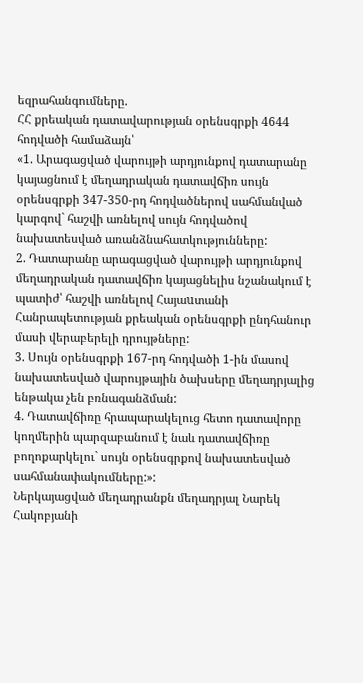եզրահանգումները.
ՀՀ քրեական դատավարության օրենսգրքի 4644 հոդվածի համաձայն՝
«1. Արագացված վարույթի արդյունքով դատարանը կայացնում է մեղադրական դատավճիռ սույն օրենսգրքի 347-350-րդ հոդվածներով սահմանված կարգով` հաշվի առնելով սույն հոդվածով նախատեսված առանձնահատկությունները:
2. Դատարանը արագացված վարույթի արդյունքով մեղադրական դատավճիռ կայացնելիս նշանակում է պատիժ՝ հաշվի առնելով Հայաuտանի Հանրապետության քրեական օրենսգրքի ընդհանուր մասի վերաբերելի դրույթները:
3. Սույն օրենսգրքի 167-րդ հոդվածի 1-ին մասով նախատեսված վարույթային ծախսերը մեղադրյալից ենթակա չեն բռնագանձման:
4. Դատավճիռը հրապարակելուց հետո դատավորը կողմերին պարզաբանում է նաև դատավճիռը բողոքարկելու` սույն օրենսգրքով նախատեսված սահմանափակումները:»:
Ներկայացված մեղադրանքն մեղադրյալ Նարեկ Հակոբյանի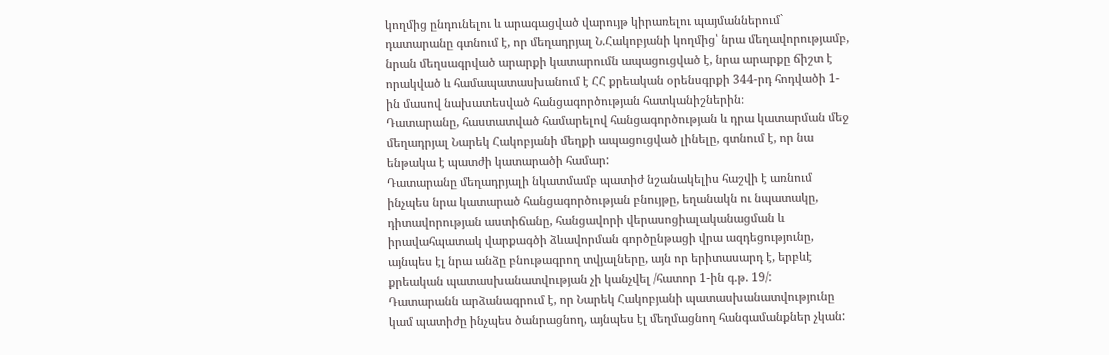կողմից ընդունելու և արագացված վարույթ կիրառելու պայմաններում` դատարանը գտնում է, որ մեղադրյալ Ն.Հակոբյանի կողմից՝ նրա մեղավորությամբ, նրան մեղսագրված արարքի կատարումն ապացուցված է, նրա արարքը ճիշտ է որակված և համապատասխանում է ՀՀ քրեական օրենսգրքի 344-րդ հոդվածի 1-ին մասով նախատեսված հանցագործության հատկանիշներին։
Դատարանը, հաստատված համարելով հանցագործության և դրա կատարման մեջ մեղադրյալ Նարեկ Հակոբյանի մեղքի ապացուցված լինելը, գտնում է, որ նա ենթակա է պատժի կատարածի համար:
Դատարանը մեղադրյալի նկատմամբ պատիժ նշանակելիս հաշվի է առնում ինչպես նրա կատարած հանցագործության բնույթը, եղանակն ու նպատակը, դիտավորության աստիճանը, հանցավորի վերասոցիալականացման և իրավահպատակ վարքագծի ձևավորման գործընթացի վրա ազդեցությունը, այնպես էլ նրա անձը բնութագրող տվյալները, այն որ երիտասարդ է, երբևէ քրեական պատասխանատվության չի կանչվել /հատոր 1-ին գ.թ. 19/:
Դատարանն արձանագրում է, որ Նարեկ Հակոբյանի պատասխանատվությունը կամ պատիժը ինչպես ծանրացնող, այնպես էլ մեղմացնող հանգամանքներ չկան: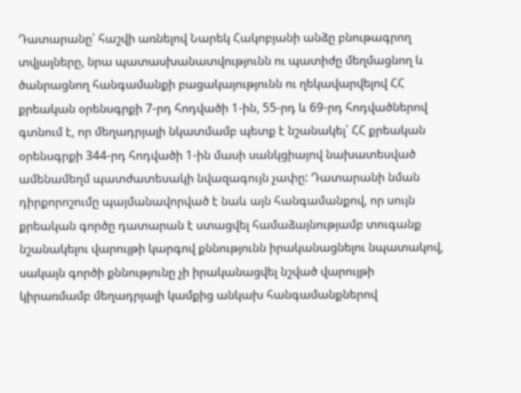Դատարանը՝ հաշվի առնելով Նարեկ Հակոբյանի անձը բնութագրող տվյալները, նրա պատասխանատվությունն ու պատիժը մեղմացնող և ծանրացնող հանգամանքի բացակայությունն ու ղեկավարվելով ՀՀ քրեական օրենսգրքի 7-րդ հոդվածի 1-ին, 55-րդ և 69-րդ հոդվածներով գտնում է, որ մեղադրյալի նկատմամբ պետք է նշանակել՝ ՀՀ քրեական օրենսգրքի 344-րդ հոդվածի 1-ին մասի սանկցիայով նախատեսված ամենամեղմ պատժատեսակի նվազագույն չափը: Դատարանի նման դիրքորոշումը պայմանավորված է նաև այն հանգամանքով, որ սույն քրեական գործը դատարան է ստացվել համաձայնությամբ տուգանք նշանակելու վարույթի կարգով քննությունն իրականացնելու նպատակով, սակայն գործի քննությունը չի իրականացվել նշված վարույթի կիրառմամբ մեղադրյալի կամքից անկախ հանգամանքներով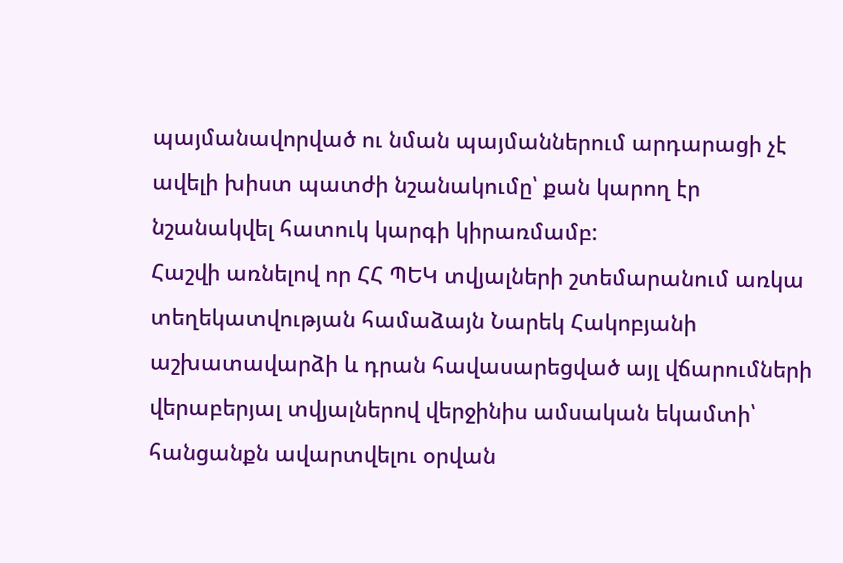պայմանավորված ու նման պայմաններում արդարացի չէ ավելի խիստ պատժի նշանակումը՝ քան կարող էր նշանակվել հատուկ կարգի կիրառմամբ:
Հաշվի առնելով որ ՀՀ ՊԵԿ տվյալների շտեմարանում առկա տեղեկատվության համաձայն Նարեկ Հակոբյանի աշխատավարձի և դրան հավասարեցված այլ վճարումների վերաբերյալ տվյալներով վերջինիս ամսական եկամտի՝ հանցանքն ավարտվելու օրվան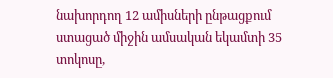նախորդող 12 ամիսների ընթացքում ստացած միջին ամսական եկամտի 35 տոկոսը,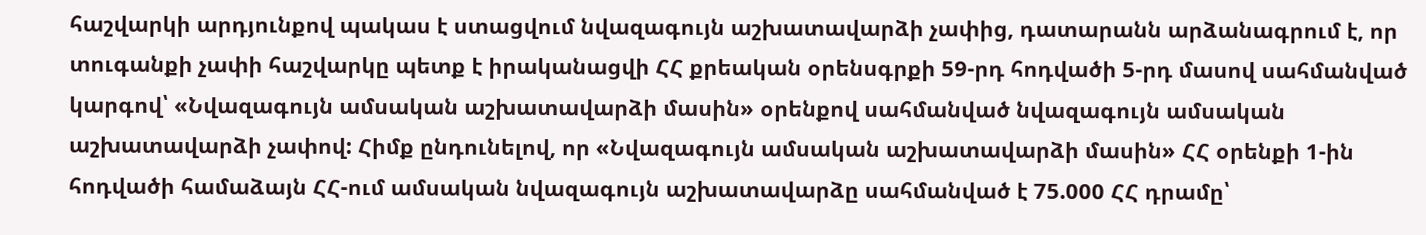հաշվարկի արդյունքով պակաս է ստացվում նվազագույն աշխատավարձի չափից, դատարանն արձանագրում է, որ տուգանքի չափի հաշվարկը պետք է իրականացվի ՀՀ քրեական օրենսգրքի 59-րդ հոդվածի 5-րդ մասով սահմանված կարգով՝ «Նվազագույն ամսական աշխատավարձի մասին» օրենքով սահմանված նվազագույն ամսական աշխատավարձի չափով: Հիմք ընդունելով, որ «Նվազագույն ամսական աշխատավարձի մասին» ՀՀ օրենքի 1-ին հոդվածի համաձայն ՀՀ-ում ամսական նվազագույն աշխատավարձը սահմանված է 75.000 ՀՀ դրամը՝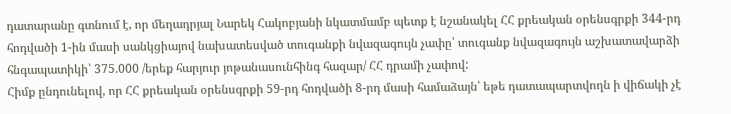դատարանը գտնում է, որ մեղադրյալ Նարեկ Հակոբյանի նկատմամբ պետք է նշանակել ՀՀ քրեական օրենսգրքի 344-րդ հոդվածի 1-ին մասի սանկցիայով նախատեսված տուգանքի նվազագույն չափը՝ տուգանք նվազագույն աշխատավարձի հնգապատիկի՝ 375.000 /երեք հարյուր յոթանասունհինգ հազար/ ՀՀ դրամի չափով:
Հիմք ընդունելով, որ ՀՀ քրեական օրենսգրքի 59-րդ հոդվածի 8-րդ մասի համաձայն՝ եթե դատապարտվողն ի վիճակի չէ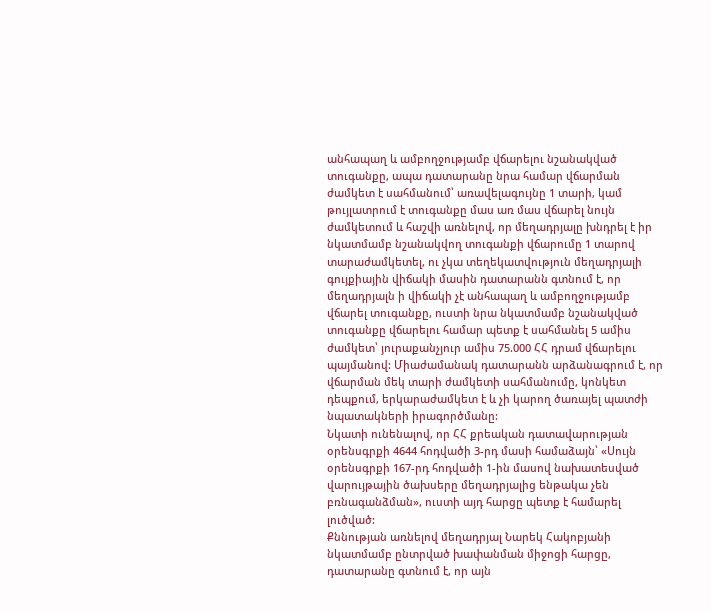անհապաղ և ամբողջությամբ վճարելու նշանակված տուգանքը, ապա դատարանը նրա համար վճարման ժամկետ է սահմանում՝ առավելագույնը 1 տարի, կամ թույլատրում է տուգանքը մաս առ մաս վճարել նույն ժամկետում և հաշվի առնելով, որ մեղադրյալը խնդրել է իր նկատմամբ նշանակվող տուգանքի վճարումը 1 տարով տարաժամկետել, ու չկա տեղեկատվություն մեղադրյալի գույքիային վիճակի մասին դատարանն գտնում է, որ մեղադրյալն ի վիճակի չէ անհապաղ և ամբողջությամբ վճարել տուգանքը, ուստի նրա նկատմամբ նշանակված տուգանքը վճարելու համար պետք է սահմանել 5 ամիս ժամկետ՝ յուրաքանչյուր ամիս 75.000 ՀՀ դրամ վճարելու պայմանով: Միաժամանակ դատարանն արձանագրում է, որ վճարման մեկ տարի ժամկետի սահմանումը, կոնկետ դեպքում, երկարաժամկետ է և չի կարող ծառայել պատժի նպատակների իրագործմանը:
Նկատի ունենալով, որ ՀՀ քրեական դատավարության օրենսգրքի 4644 հոդվածի 3-րդ մասի համաձայն՝ «Սույն օրենսգրքի 167-րդ հոդվածի 1-ին մասով նախատեսված վարույթային ծախսերը մեղադրյալից ենթակա չեն բռնագանձման», ուստի այդ հարցը պետք է համարել լուծված:
Քննության առնելով մեղադրյալ Նարեկ Հակոբյանի նկատմամբ ընտրված խափանման միջոցի հարցը, դատարանը գտնում է, որ այն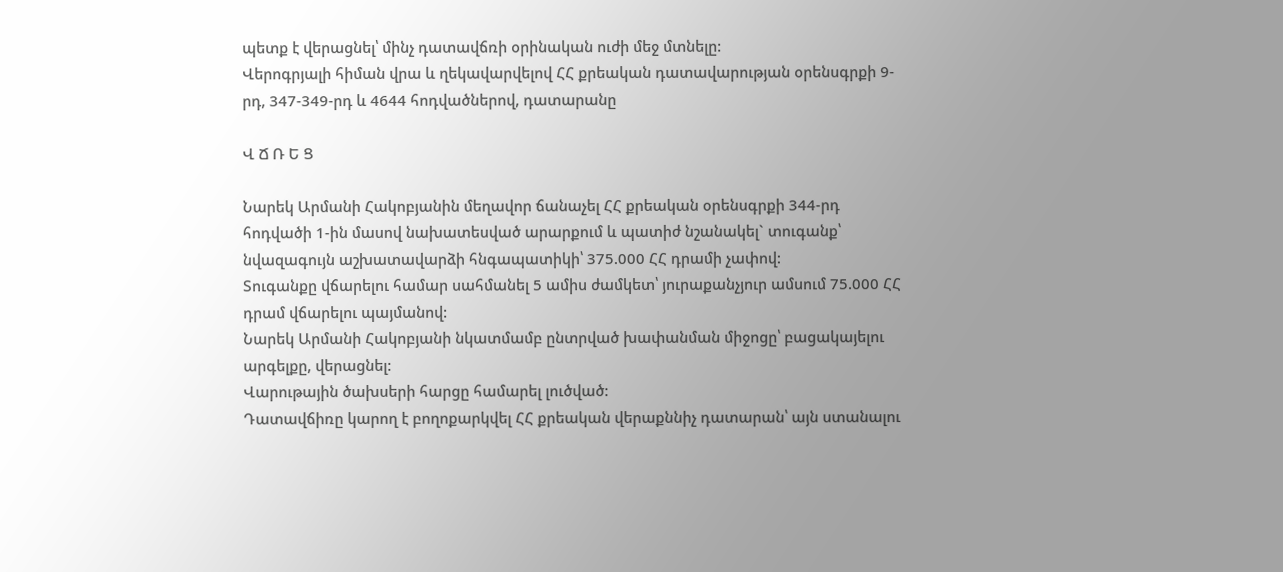պետք է վերացնել՝ մինչ դատավճռի օրինական ուժի մեջ մտնելը:
Վերոգրյալի հիման վրա և ղեկավարվելով ՀՀ քրեական դատավարության օրենսգրքի 9-րդ, 347-349-րդ և 4644 հոդվածներով, դատարանը

Վ Ճ Ռ Ե Ց

Նարեկ Արմանի Հակոբյանին մեղավոր ճանաչել ՀՀ քրեական օրենսգրքի 344-րդ հոդվածի 1-ին մասով նախատեսված արարքում և պատիժ նշանակել` տուգանք՝ նվազագույն աշխատավարձի հնգապատիկի՝ 375.000 ՀՀ դրամի չափով:
Տուգանքը վճարելու համար սահմանել 5 ամիս ժամկետ՝ յուրաքանչյուր ամսում 75.000 ՀՀ դրամ վճարելու պայմանով:
Նարեկ Արմանի Հակոբյանի նկատմամբ ընտրված խափանման միջոցը՝ բացակայելու արգելքը, վերացնել:
Վարութային ծախսերի հարցը համարել լուծված:
Դատավճիռը կարող է բողոքարկվել ՀՀ քրեական վերաքննիչ դատարան՝ այն ստանալու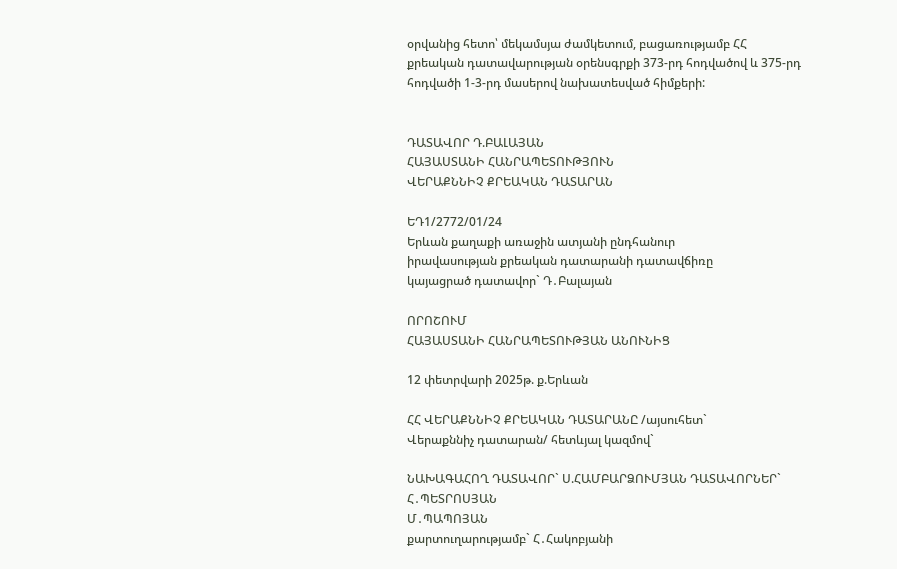օրվանից հետո՝ մեկամսյա ժամկետում, բացառությամբ ՀՀ քրեական դատավարության օրենսգրքի 373-րդ հոդվածով և 375-րդ հոդվածի 1-3-րդ մասերով նախատեսված հիմքերի:


ԴԱՏԱՎՈՐ Դ.ԲԱԼԱՅԱՆ
ՀԱՅԱՍՏԱՆԻ ՀԱՆՐԱՊԵՏՈՒԹՅՈՒՆ
ՎԵՐԱՔՆՆԻՉ ՔՐԵԱԿԱՆ ԴԱՏԱՐԱՆ

ԵԴ1/2772/01/24
Երևան քաղաքի առաջին ատյանի ընդհանուր
իրավասության քրեական դատարանի դատավճիռը
կայացրած դատավոր` Դ․Բալայան

ՈՐՈՇՈՒՄ
ՀԱՅԱՍՏԱՆԻ ՀԱՆՐԱՊԵՏՈՒԹՅԱՆ ԱՆՈՒՆԻՑ

12 փետրվարի 2025թ. ք.Երևան

ՀՀ ՎԵՐԱՔՆՆԻՉ ՔՐԵԱԿԱՆ ԴԱՏԱՐԱՆԸ /այսուհետ`
Վերաքննիչ դատարան/ հետևյալ կազմով`

ՆԱԽԱԳԱՀՈՂ ԴԱՏԱՎՈՐ` Ս.ՀԱՄԲԱՐՁՈՒՄՅԱՆ ԴԱՏԱՎՈՐՆԵՐ` Հ․ՊԵՏՐՈՍՅԱՆ
Մ․ՊԱՊՈՅԱՆ
քարտուղարությամբ` Հ․Հակոբյանի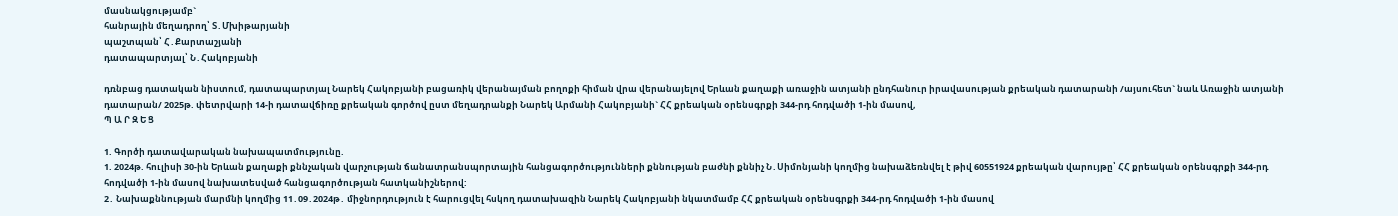մասնակցությամբ`
հանրային մեղադրող՝ Տ․Մխիթարյանի
պաշտպան՝ Հ․Քարտաշյանի
դատապարտյալ՝ Ն․Հակոբյանի

դռնբաց դատական նիստում, դատապարտյալ Նարեկ Հակոբյանի բացառիկ վերանայման բողոքի հիման վրա վերանայելով Երևան քաղաքի առաջին ատյանի ընդհանուր իրավասության քրեական դատարանի /այսուհետ` նաև Առաջին ատյանի դատարան/ 2025թ. փետրվարի 14-ի դատավճիռը քրեական գործով ըստ մեղադրանքի Նարեկ Արմանի Հակոբյանի` ՀՀ քրեական օրենսգրքի 344-րդ հոդվածի 1-ին մասով,
Պ Ա Ր Զ Ե Ց

1. Գործի դատավարական նախապատմությունը.
1. 2024թ. հուլիսի 30-ին Երևան քաղաքի քննչական վարչության ճանատրանսպորտային հանցագործությունների քննության բաժնի քննիչ Ն․Սիմոնյանի կողմից նախաձեռնվել է թիվ 60551924 քրեական վարույթը՝ ՀՀ քրեական օրենսգրքի 344-րդ հոդվածի 1-ին մասով նախատեսված հանցագործության հատկանիշներով:
2․ Նախաքննության մարմնի կողմից 11․09․2024թ․ միջնորդություն է հարուցվել հսկող դատախազին Նարեկ Հակոբյանի նկատմամբ ՀՀ քրեական օրենսգրքի 344-րդ հոդվածի 1-ին մասով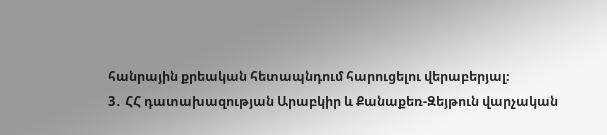հանրային քրեական հետապնդում հարուցելու վերաբերյալ։
3․ ՀՀ դատախազության Արաբկիր և Քանաքեռ-Զեյթուն վարչական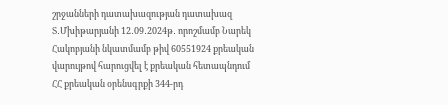շրջանների դատախազության դատախազ Տ․Մխիթարյանի 12․09․2024թ․ որոշմամբ Նարեկ Հակոբյանի նկատմամբ թիվ 60551924 քրեական վարույթով հարուցվել է քրեական հետապնդում ՀՀ քրեական օրենսգրքի 344-րդ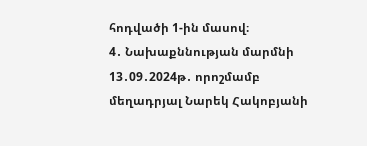հոդվածի 1-ին մասով։
4․ Նախաքննության մարմնի 13․09․2024թ․ որոշմամբ մեղադրյալ Նարեկ Հակոբյանի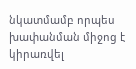նկատմամբ որպես խափանման միջոց է կիրառվել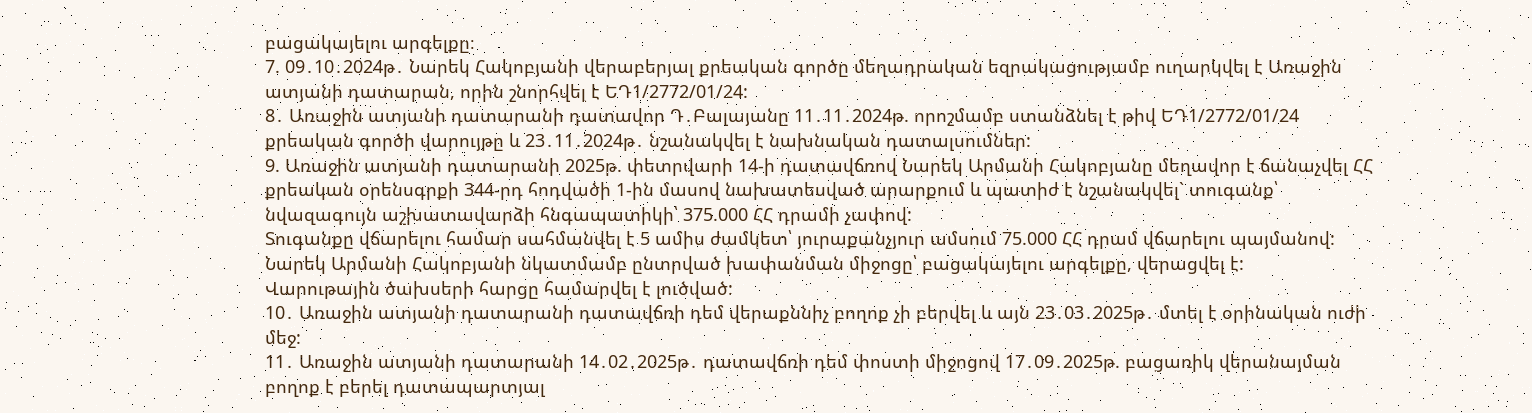բացակայելու արգելքը։
7. 09․10․2024թ․ Նարեկ Հակոբյանի վերաբերյալ քրեական գործը մեղադրական եզրակացությամբ ուղարկվել է Առաջին ատյանի դատարան, որին շնորհվել է ԵԴ1/2772/01/24:
8․ Առաջին ատյանի դատարանի դատավոր Դ․Բալայանը 11․11․2024թ. որոշմամբ ստանձնել է թիվ ԵԴ1/2772/01/24 քրեական գործի վարույթը և 23․11․2024թ․ նշանակվել է նախնական դատալսումներ:
9. Առաջին ատյանի դատարանի 2025թ. փետրվարի 14-ի դատավճռով Նարեկ Արմանի Հակոբյանը մեղավոր է ճանաչվել ՀՀ քրեական օրենսգրքի 344-րդ հոդվածի 1-ին մասով նախատեսված արարքում և պատիժ է նշանակվել` տուգանք՝ նվազագույն աշխատավարձի հնգապատիկի՝ 375.000 ՀՀ դրամի չափով:
Տուգանքը վճարելու համար սահմանվել է 5 ամիս ժամկետ՝ յուրաքանչյուր ամսում 75.000 ՀՀ դրամ վճարելու պայմանով:
Նարեկ Արմանի Հակոբյանի նկատմամբ ընտրված խափանման միջոցը՝ բացակայելու արգելքը, վերացվել է:
Վարութային ծախսերի հարցը համարվել է լուծված:
10․ Առաջին ատյանի դատարանի դատավճռի դեմ վերաքննիչ բողոք չի բերվել և այն 23․03․2025թ․ մտել է օրինական ուժի մեջ:
11․ Առաջին ատյանի դատարանի 14․02․2025թ․ դատավճռի դեմ փոստի միջոցով 17․09․2025թ. բացառիկ վերանայման բողոք է բերել դատապարտյալ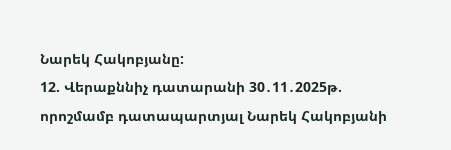Նարեկ Հակոբյանը:
12. Վերաքննիչ դատարանի 30․11․2025թ. որոշմամբ դատապարտյալ Նարեկ Հակոբյանի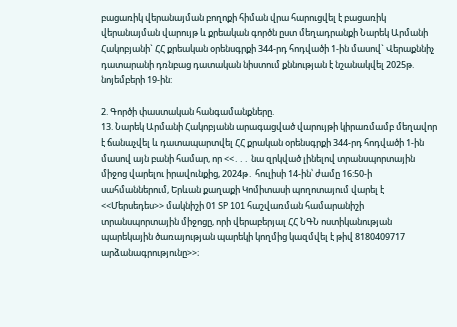բացառիկ վերանայման բողոքի հիման վրա հարուցվել է բացառիկ վերանայման վարույթ և քրեական գործն ըստ մեղադրանքի Նարեկ Արմանի Հակոբյանի` ՀՀ քրեական օրենսգրքի 344-րդ հոդվածի 1-ին մասով` Վերաքննիչ դատարանի դռնբաց դատական նիստում քննության է նշանակվել 2025թ. նոյեմբերի 19-ին:

2. Գործի փաստական հանգամանքները.
13. Նարեկ Արմանի Հակոբյանն արագացված վարույթի կիրառմամբ մեղավոր է ճանաչվել և դատապարտվել ՀՀ քրական օրենսգրքի 344-րդ հոդվածի 1-ին մասով այն բանի համար, որ <<․․․ նա զրկված լինելով տրանսպորտային միջոց վարելու իրավունքից, 2024թ․ հուլիսի 14-ին՝ ժամը 16:50-ի սահմաններում, Երևան քաղաքի Կոմիտասի պողոտայում վարել է <<Մերսեդես>> մակնիշի 01 SP 101 հաշվառման համարանիշի տրանսպորտային միջոցը, որի վերաբերյալ ՀՀ ՆԳՆ ոստիկանության պարեկային ծառայության պարեկի կողմից կազմվել է թիվ 8180409717 արձանագրությունը>>։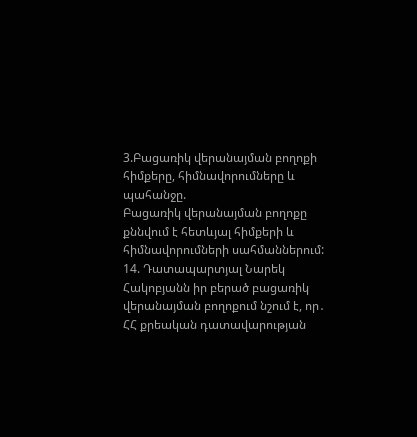3.Բացառիկ վերանայման բողոքի հիմքերը, հիմնավորումները և պահանջը.
Բացառիկ վերանայման բողոքը քննվում է հետևյալ հիմքերի և հիմնավորումների սահմաններում:
14. Դատապարտյալ Նարեկ Հակոբյանն իր բերած բացառիկ վերանայման բողոքում նշում է, որ․
ՀՀ քրեական դատավարության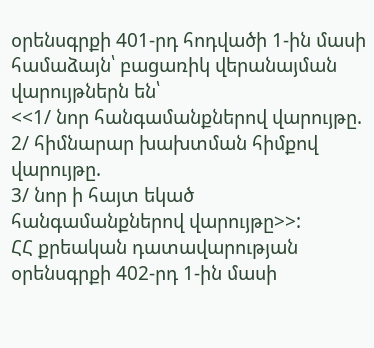օրենսգրքի 401-րդ հոդվածի 1-ին մասի համաձայն՝ բացառիկ վերանայման վարույթներն են՝
<<1/ նոր հանգամանքներով վարույթը.
2/ հիմնարար խախտման հիմքով վարույթը.
3/ նոր ի հայտ եկած հանգամանքներով վարույթը>>:
ՀՀ քրեական դատավարության օրենսգրքի 402-րդ 1-ին մասի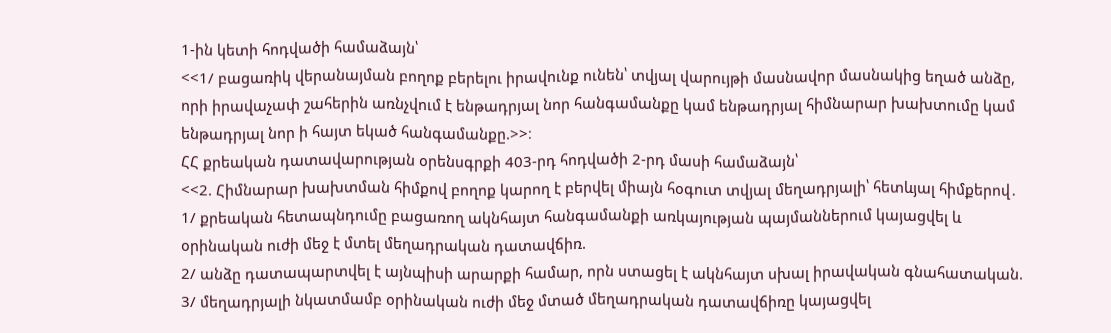1-ին կետի հոդվածի համաձայն՝
<<1/ բացառիկ վերանայման բողոք բերելու իրավունք ունեն՝ տվյալ վարույթի մասնավոր մասնակից եղած անձը, որի իրավաչափ շահերին առնչվում է ենթադրյալ նոր հանգամանքը կամ ենթադրյալ հիմնարար խախտումը կամ ենթադրյալ նոր ի հայտ եկած հանգամանքը.>>։
ՀՀ քրեական դատավարության օրենսգրքի 403-րդ հոդվածի 2-րդ մասի համաձայն՝
<<2. Հիմնարար խախտման հիմքով բողոք կարող է բերվել միայն հօգուտ տվյալ մեղադրյալի՝ հետևյալ հիմքերով․
1/ քրեական հետապնդումը բացառող ակնհայտ հանգամանքի առկայության պայմաններում կայացվել և օրինական ուժի մեջ է մտել մեղադրական դատավճիռ.
2/ անձը դատապարտվել է այնպիսի արարքի համար, որն ստացել է ակնհայտ սխալ իրավական գնահատական.
3/ մեղադրյալի նկատմամբ օրինական ուժի մեջ մտած մեղադրական դատավճիռը կայացվել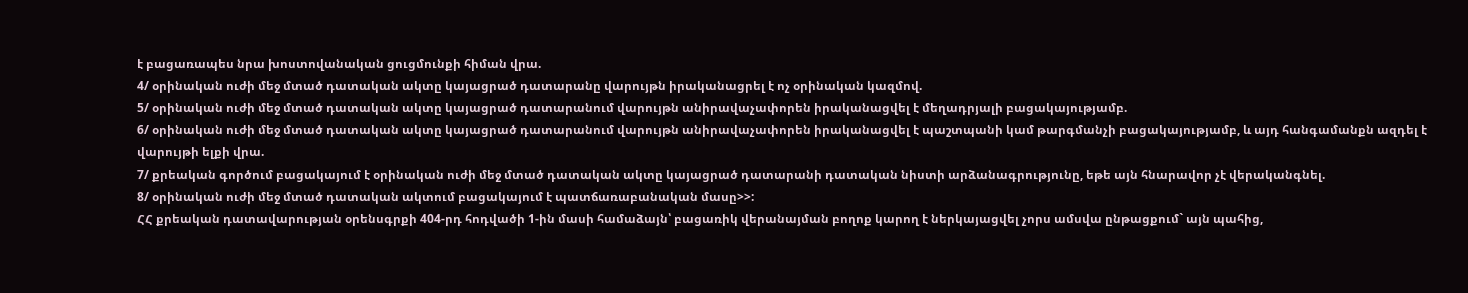է բացառապես նրա խոստովանական ցուցմունքի հիման վրա.
4/ օրինական ուժի մեջ մտած դատական ակտը կայացրած դատարանը վարույթն իրականացրել է ոչ օրինական կազմով.
5/ օրինական ուժի մեջ մտած դատական ակտը կայացրած դատարանում վարույթն անիրավաչափորեն իրականացվել է մեղադրյալի բացակայությամբ.
6/ օրինական ուժի մեջ մտած դատական ակտը կայացրած դատարանում վարույթն անիրավաչափորեն իրականացվել է պաշտպանի կամ թարգմանչի բացակայությամբ, և այդ հանգամանքն ազդել է վարույթի ելքի վրա.
7/ քրեական գործում բացակայում է օրինական ուժի մեջ մտած դատական ակտը կայացրած դատարանի դատական նիստի արձանագրությունը, եթե այն հնարավոր չէ վերականգնել.
8/ օրինական ուժի մեջ մտած դատական ակտում բացակայում է պատճառաբանական մասը>>:
ՀՀ քրեական դատավարության օրենսգրքի 404-րդ հոդվածի 1-ին մասի համաձայն՝ բացառիկ վերանայման բողոք կարող է ներկայացվել չորս ամսվա ընթացքում` այն պահից,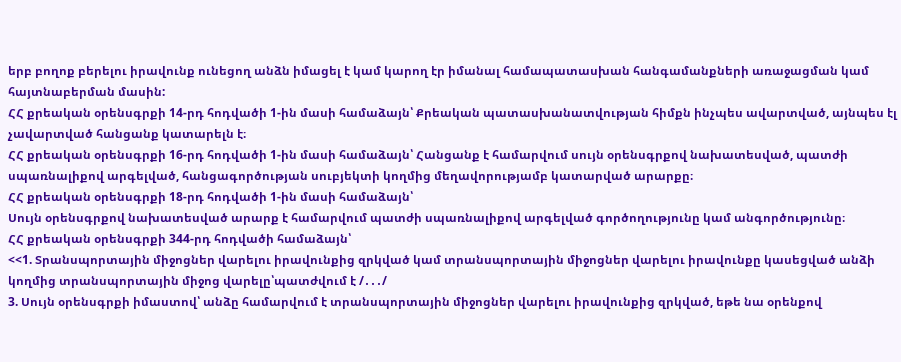երբ բողոք բերելու իրավունք ունեցող անձն իմացել է կամ կարող էր իմանալ համապատասխան հանգամանքների առաջացման կամ հայտնաբերման մասին:
ՀՀ քրեական օրենսգրքի 14-րդ հոդվածի 1-ին մասի համաձայն՝ Քրեական պատասխանատվության հիմքն ինչպես ավարտված, այնպես էլ չավարտված հանցանք կատարելն է։
ՀՀ քրեական օրենսգրքի 16-րդ հոդվածի 1-ին մասի համաձայն՝ Հանցանք է համարվում սույն օրենսգրքով նախատեսված, պատժի սպառնալիքով արգելված, հանցագործության սուբյեկտի կողմից մեղավորությամբ կատարված արարքը։
ՀՀ քրեական օրենսգրքի 18-րդ հոդվածի 1-ին մասի համաձայն՝
Սույն օրենսգրքով նախատեսված արարք է համարվում պատժի սպառնալիքով արգելված գործողությունը կամ անգործությունը։
ՀՀ քրեական օրենսգրքի 344-րդ հոդվածի համաձայն՝
<<1. Տրանսպորտային միջոցներ վարելու իրավունքից զրկված կամ տրանսպորտային միջոցներ վարելու իրավունքը կասեցված անձի կողմից տրանսպորտային միջոց վարելը՝պատժվում է /․․․/
3. Սույն օրենսգրքի իմաստով՝ անձը համարվում է տրանսպորտային միջոցներ վարելու իրավունքից զրկված, եթե նա օրենքով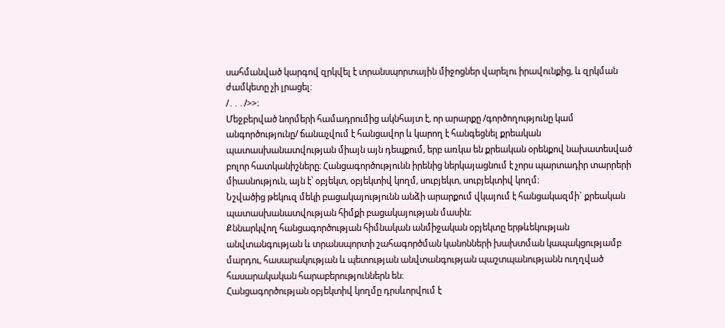սահմանված կարգով զրկվել է տրանսպորտային միջոցներ վարելու իրավունքից, և զրկման ժամկետը չի լրացել:
/․․․/>>։
Մեջբերված նորմերի համադրումից ակնհայտ է, որ արարքը /գործողությունը կամ անգործությունը/ ճանաչվում է հանցավոր և կարող է հանգեցնել քրեական պատասխանատվության միայն այն դեպքում, երբ առկա են քրեական օրենքով նախատեսված բոլոր հատկանիշները։ Հանցագործությունն իրենից ներկայացնում է չորս պարտադիր տարրերի միասնություն, այն է՝ օբյեկտ, օբյեկտիվ կողմ, սուբյեկտ, սուբյեկտիվ կողմ։
Նշվածից թեկուզ մեկի բացակայությունն անձի արարքում վկայում է հանցակազմի` քրեական պատասխանատվության հիմքի բացակայության մասին։
Քննարկվող հանցագործության հիմնական անմիջական օբյեկտը երթևեկության անվտանգության և տրանսպորտի շահագործման կանոնների խախտման կապակցությամբ մարդու, հասարակության և պետության անվտանգության պաշտպանությանն ուղղված հասարակական հարաբերություններն են։
Հանցագործության օբյեկտիվ կողմը դրսևորվում է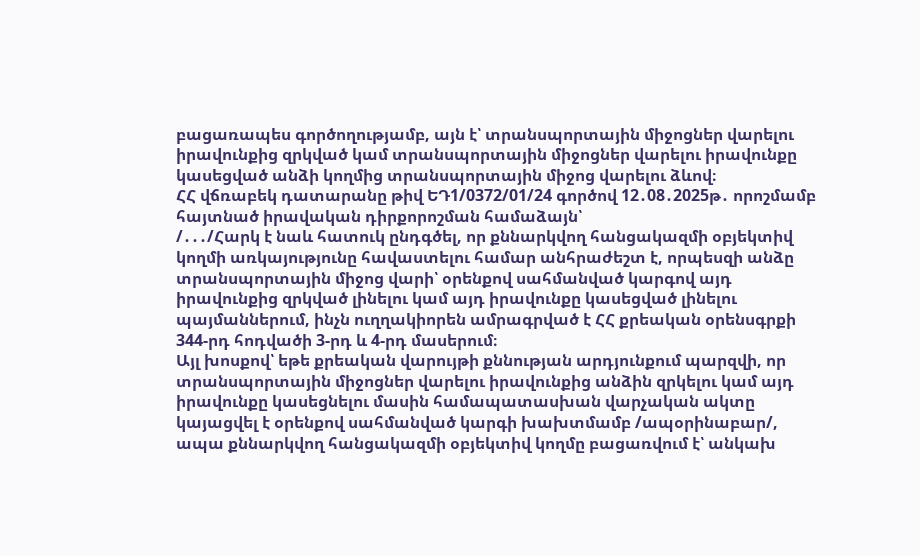բացառապես գործողությամբ, այն է՝ տրանսպորտային միջոցներ վարելու իրավունքից զրկված կամ տրանսպորտային միջոցներ վարելու իրավունքը կասեցված անձի կողմից տրանսպորտային միջոց վարելու ձևով։
ՀՀ վճռաբեկ դատարանը թիվ ԵԴ1/0372/01/24 գործով 12․08․2025թ․ որոշմամբ հայտնած իրավական դիրքորոշման համաձայն՝
/․․․/Հարկ է նաև հատուկ ընդգծել, որ քննարկվող հանցակազմի օբյեկտիվ կողմի առկայությունը հավաստելու համար անհրաժեշտ է, որպեսզի անձը տրանսպորտային միջոց վարի՝ օրենքով սահմանված կարգով այդ իրավունքից զրկված լինելու կամ այդ իրավունքը կասեցված լինելու պայմաններում, ինչն ուղղակիորեն ամրագրված է ՀՀ քրեական օրենսգրքի 344-րդ հոդվածի 3-րդ և 4-րդ մասերում։
Այլ խոսքով՝ եթե քրեական վարույթի քննության արդյունքում պարզվի, որ տրանսպորտային միջոցներ վարելու իրավունքից անձին զրկելու կամ այդ իրավունքը կասեցնելու մասին համապատասխան վարչական ակտը կայացվել է օրենքով սահմանված կարգի խախտմամբ /ապօրինաբար/, ապա քննարկվող հանցակազմի օբյեկտիվ կողմը բացառվում է՝ անկախ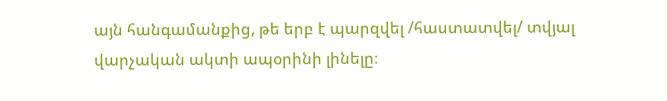այն հանգամանքից, թե երբ է պարզվել /հաստատվել/ տվյալ վարչական ակտի ապօրինի լինելը։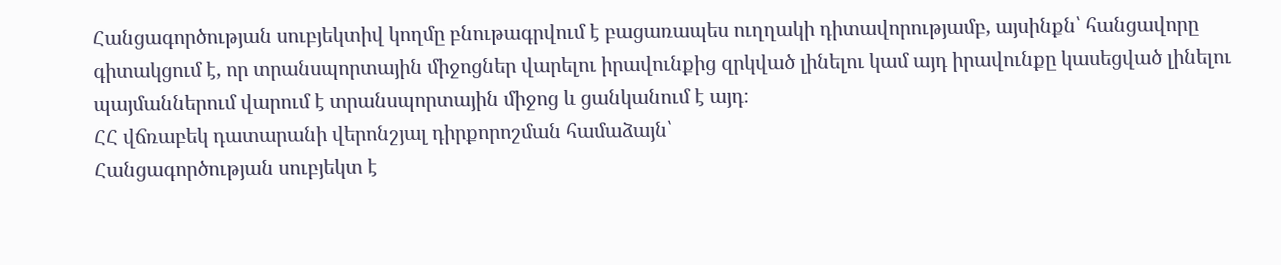Հանցագործության սուբյեկտիվ կողմը բնութագրվում է բացառապես ուղղակի դիտավորությամբ, այսինքն՝ հանցավորը գիտակցում է, որ տրանսպորտային միջոցներ վարելու իրավունքից զրկված լինելու կամ այդ իրավունքը կասեցված լինելու պայմաններում վարում է տրանսպորտային միջոց և ցանկանում է այդ։
ՀՀ վճռաբեկ դատարանի վերոնշյալ դիրքորոշման համաձայն՝
Հանցագործության սուբյեկտ է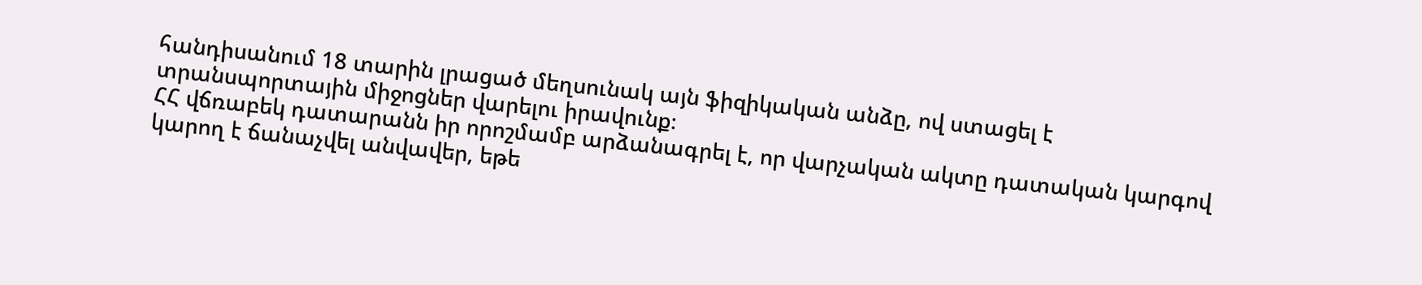հանդիսանում 18 տարին լրացած մեղսունակ այն ֆիզիկական անձը, ով ստացել է տրանսպորտային միջոցներ վարելու իրավունք։
ՀՀ վճռաբեկ դատարանն իր որոշմամբ արձանագրել է, որ վարչական ակտը դատական կարգով կարող է ճանաչվել անվավեր, եթե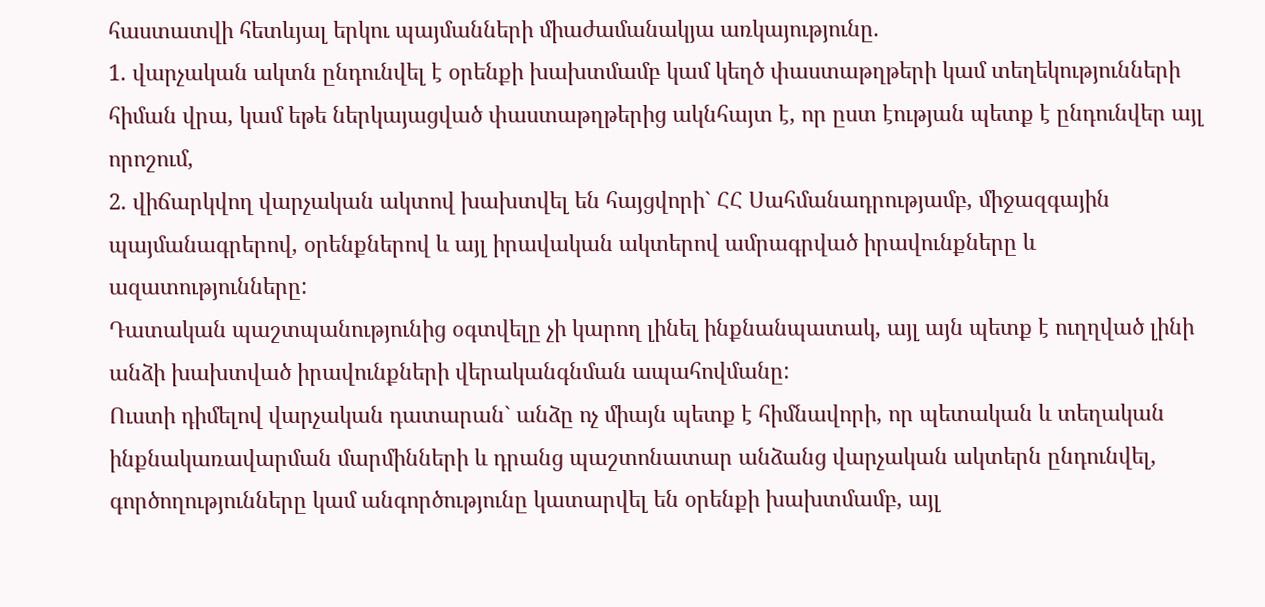հաստատվի հետևյալ երկու պայմանների միաժամանակյա առկայությունը.
1. վարչական ակտն ընդունվել է օրենքի խախտմամբ կամ կեղծ փաստաթղթերի կամ տեղեկությունների հիման վրա, կամ եթե ներկայացված փաստաթղթերից ակնհայտ է, որ ըստ էության պետք է ընդունվեր այլ որոշում,
2. վիճարկվող վարչական ակտով խախտվել են հայցվորի` ՀՀ Սահմանադրությամբ, միջազգային պայմանագրերով, օրենքներով և այլ իրավական ակտերով ամրագրված իրավունքները և ազատությունները:
Դատական պաշտպանությունից օգտվելը չի կարող լինել ինքնանպատակ, այլ այն պետք է ուղղված լինի անձի խախտված իրավունքների վերականգնման ապահովմանը:
Ուստի դիմելով վարչական դատարան` անձը ոչ միայն պետք է հիմնավորի, որ պետական և տեղական ինքնակառավարման մարմինների և դրանց պաշտոնատար անձանց վարչական ակտերն ընդունվել, գործողությունները կամ անգործությունը կատարվել են օրենքի խախտմամբ, այլ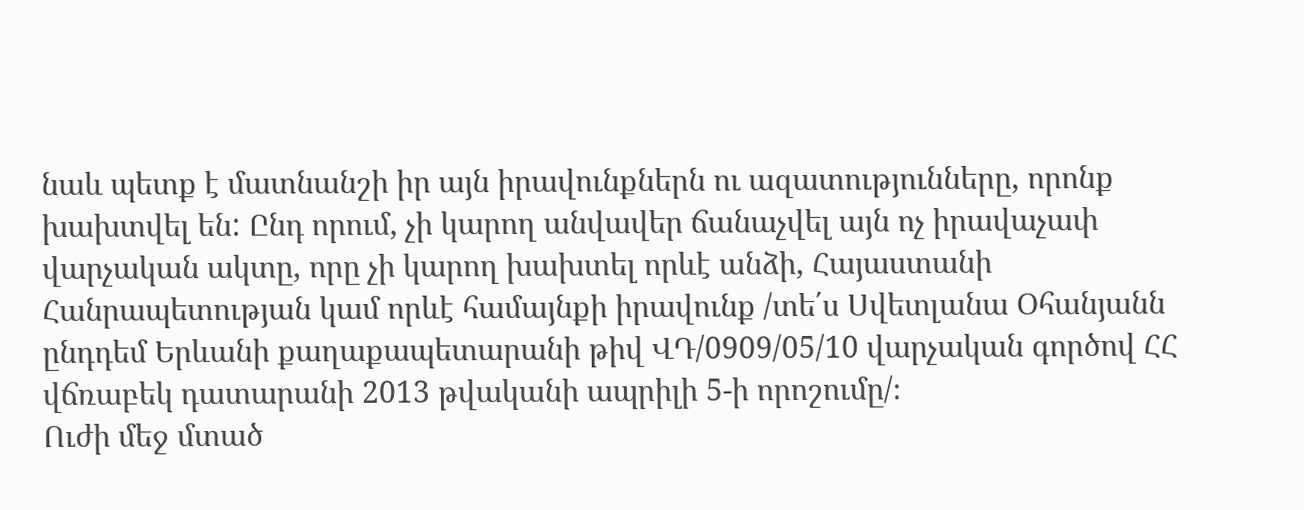նաև պետք է մատնանշի իր այն իրավունքներն ու ազատությունները, որոնք խախտվել են: Ընդ որում, չի կարող անվավեր ճանաչվել այն ոչ իրավաչափ վարչական ակտը, որը չի կարող խախտել որևէ անձի, Հայաստանի Հանրապետության կամ որևէ համայնքի իրավունք /տե΄ս Սվետլանա Օհանյանն ընդդեմ Երևանի քաղաքապետարանի թիվ ՎԴ/0909/05/10 վարչական գործով ՀՀ վճռաբեկ դատարանի 2013 թվականի ապրիլի 5-ի որոշումը/։
Ուժի մեջ մտած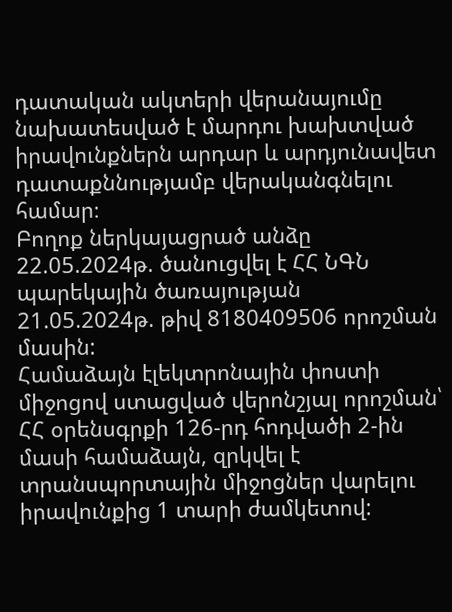դատական ակտերի վերանայումը նախատեսված է մարդու խախտված իրավունքներն արդար և արդյունավետ դատաքննությամբ վերականգնելու համար։
Բողոք ներկայացրած անձը 22.05.2024թ. ծանուցվել է ՀՀ ՆԳՆ պարեկային ծառայության 21.05.2024թ. թիվ 8180409506 որոշման մասին:
Համաձայն էլեկտրոնային փոստի միջոցով ստացված վերոնշյալ որոշման՝ ՀՀ օրենսգրքի 126-րդ հոդվածի 2-ին մասի համաձայն, զրկվել է տրանսպորտային միջոցներ վարելու իրավունքից 1 տարի ժամկետով: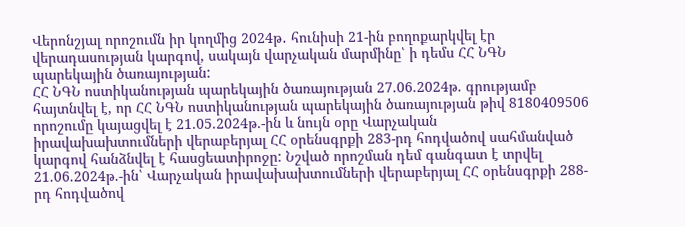Վերոնշյալ որոշումն իր կողմից 2024թ․ հունիսի 21-ին բողոքարկվել էր վերադասության կարգով, սակայն վարչական մարմինը՝ ի դեմս ՀՀ ՆԳՆ պարեկային ծառայության:
ՀՀ ՆԳՆ ոստիկանության պարեկային ծառայության 27.06.2024թ. գրությամբ հայտնվել է, որ ՀՀ ՆԳՆ ոստիկանության պարեկային ծառայության թիվ 8180409506 որոշումը կայացվել է 21.05.2024թ.-ին և նույն օրը Վարչական իրավախախտումների վերաբերյալ ՀՀ օրենսգրքի 283-րդ հոդվածով սահմանված կարգով հանձնվել է հասցեատիրոջը: Նշված որոշման դեմ գանգատ է տրվել 21.06.2024թ.-ին՝ Վարչական իրավախախտումների վերաբերյալ ՀՀ օրենսգրքի 288-րդ հոդվածով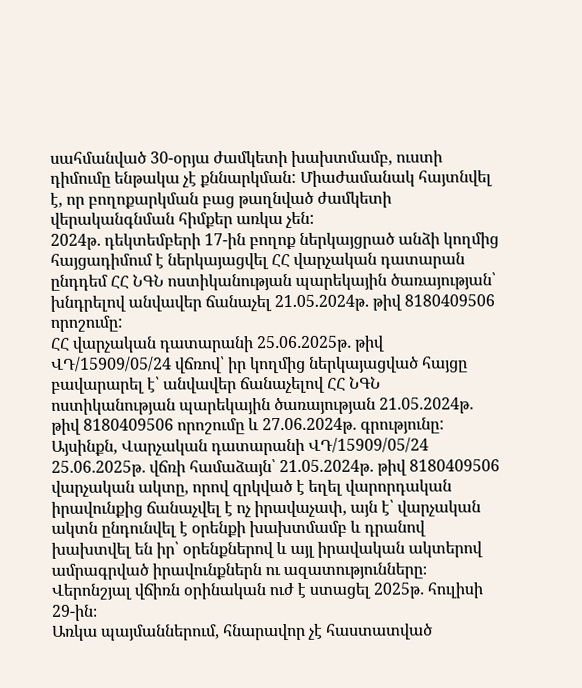սահմանված 30-օրյա ժամկետի խախտմամբ, ուստի դիմումը ենթակա չէ քննարկման: Միաժամանակ հայտնվել է, որ բողոքարկման բաց թաղնված ժամկետի վերականգնման հիմքեր առկա չեն:
2024թ․ դեկտեմբերի 17-ին բողոք ներկայցրած անձի կողմից հայցադիմում է ներկայացվել ՀՀ վարչական դատարան ընդդեմ ՀՀ ՆԳՆ ոստիկանության պարեկային ծառայության՝ խնդրելով անվավեր ճանաչել 21.05.2024թ․ թիվ 8180409506 որոշումը:
ՀՀ վարչական դատարանի 25․06․2025թ․ թիվ ՎԴ/15909/05/24 վճռով՝ իր կողմից ներկայացված հայցը բավարարել է՝ անվավեր ճանաչելով ՀՀ ՆԳՆ ոստիկանության պարեկային ծառայության 21.05.2024թ․ թիվ 8180409506 որոշումը և 27.06.2024թ․ գրությունը:
Այսինքն, Վարչական դատարանի ՎԴ/15909/05/24 25․06․2025թ․ վճռի համաձայն՝ 21.05.2024թ․ թիվ 8180409506 վարչական ակտը, որով զրկված է եղել վարորդական իրավունքից ճանաչվել է ոչ իրավաչափ, այն է՝ վարչական ակտն ընդունվել է օրենքի խախտմամբ և դրանով խախտվել են իր՝ օրենքներով և այլ իրավական ակտերով ամրագրված իրավունքներն ու ազատությունները։
Վերոնշյալ վճիռն օրինական ուժ է ստացել 2025թ․ հուլիսի 29-ին։
Առկա պայմաններում, հնարավոր չէ հաստատված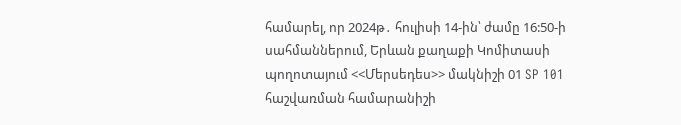համարել, որ 2024թ․ հուլիսի 14-ին՝ ժամը 16:50-ի սահմաններում, Երևան քաղաքի Կոմիտասի պողոտայում <<Մերսեդես>> մակնիշի 01 SP 101 հաշվառման համարանիշի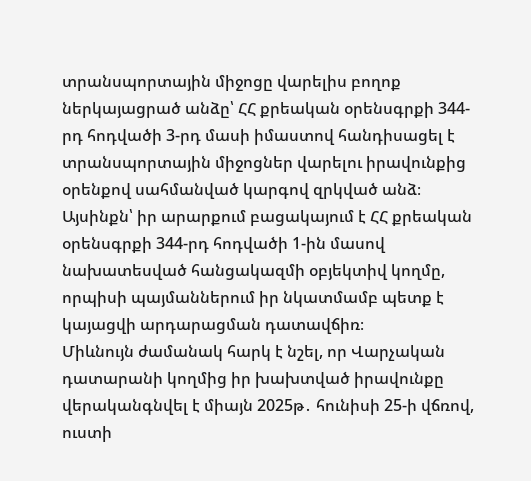տրանսպորտային միջոցը վարելիս բողոք ներկայացրած անձը՝ ՀՀ քրեական օրենսգրքի 344-րդ հոդվածի 3-րդ մասի իմաստով հանդիսացել է տրանսպորտային միջոցներ վարելու իրավունքից օրենքով սահմանված կարգով զրկված անձ։
Այսինքն՝ իր արարքում բացակայում է ՀՀ քրեական օրենսգրքի 344-րդ հոդվածի 1-ին մասով նախատեսված հանցակազմի օբյեկտիվ կողմը, որպիսի պայմաններում իր նկատմամբ պետք է կայացվի արդարացման դատավճիռ։
Միևնույն ժամանակ հարկ է նշել, որ Վարչական դատարանի կողմից իր խախտված իրավունքը վերականգնվել է միայն 2025թ․ հունիսի 25-ի վճռով, ուստի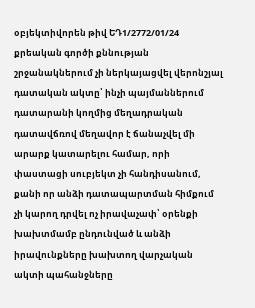օբյեկտիվորեն թիվ ԵԴ1/2772/01/24 քրեական գործի քննության շրջանակներում չի ներկայացվել վերոնշյալ դատական ակտը՝ ինչի պայմաններում դատարանի կողմից մեղադրական դատավճռով մեղավոր է ճանաչվել մի արարք կատարելու համար, որի փաստացի սուբյեկտ չի հանդիսանում, քանի որ անձի դատապարտման հիմքում չի կարող դրվել ոչ իրավաչափ՝ օրենքի խախտմամբ ընդունված և անձի իրավունքները խախտող վարչական ակտի պահանջները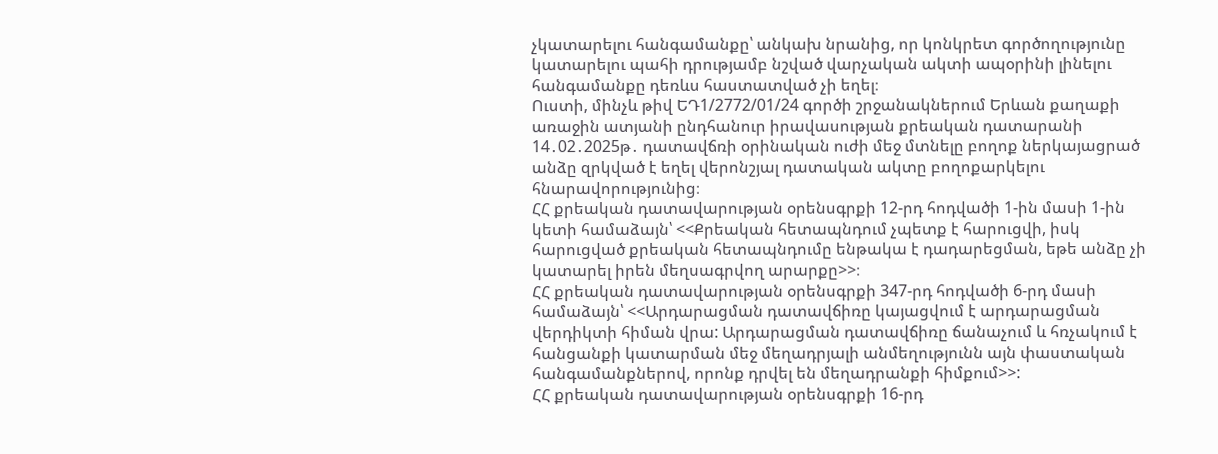չկատարելու հանգամանքը՝ անկախ նրանից, որ կոնկրետ գործողությունը կատարելու պահի դրությամբ նշված վարչական ակտի ապօրինի լինելու հանգամանքը դեռևս հաստատված չի եղել։
Ուստի, մինչև թիվ ԵԴ1/2772/01/24 գործի շրջանակներում Երևան քաղաքի առաջին ատյանի ընդհանուր իրավասության քրեական դատարանի 14․02․2025թ․ դատավճռի օրինական ուժի մեջ մտնելը բողոք ներկայացրած անձը զրկված է եղել վերոնշյալ դատական ակտը բողոքարկելու հնարավորությունից։
ՀՀ քրեական դատավարության օրենսգրքի 12-րդ հոդվածի 1-ին մասի 1-ին կետի համաձայն՝ <<Քրեական հետապնդում չպետք է հարուցվի, իսկ հարուցված քրեական հետապնդումը ենթակա է դադարեցման, եթե անձը չի կատարել իրեն մեղսագրվող արարքը>>։
ՀՀ քրեական դատավարության օրենսգրքի 347-րդ հոդվածի 6-րդ մասի համաձայն՝ <<Արդարացման դատավճիռը կայացվում է արդարացման վերդիկտի հիման վրա: Արդարացման դատավճիռը ճանաչում և հռչակում է հանցանքի կատարման մեջ մեղադրյալի անմեղությունն այն փաստական հանգամանքներով, որոնք դրվել են մեղադրանքի հիմքում>>:
ՀՀ քրեական դատավարության օրենսգրքի 16-րդ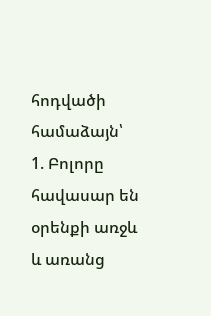հոդվածի համաձայն՝
1. Բոլորը հավասար են օրենքի առջև և առանց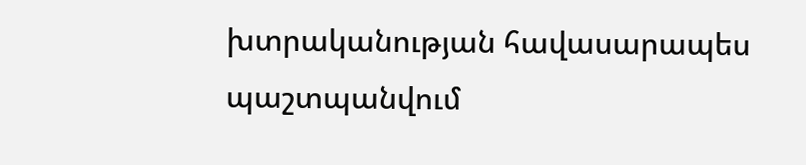խտրականության հավասարապես պաշտպանվում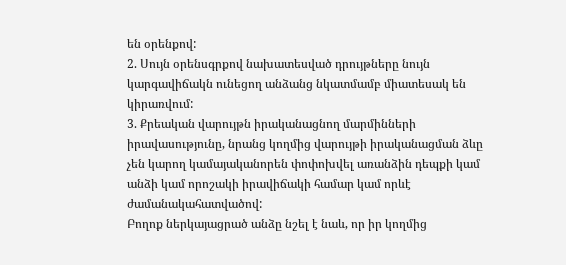են օրենքով:
2. Սույն օրենսգրքով նախատեսված դրույթները նույն կարգավիճակն ունեցող անձանց նկատմամբ միատեսակ են կիրառվում:
3. Քրեական վարույթն իրականացնող մարմինների իրավասությունը, նրանց կողմից վարույթի իրականացման ձևը չեն կարող կամայականորեն փոփոխվել առանձին դեպքի կամ անձի կամ որոշակի իրավիճակի համար կամ որևէ ժամանակահատվածով:
Բողոք ներկայացրած անձը նշել է նաև, որ իր կողմից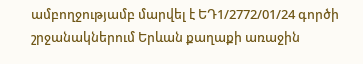ամբողջությամբ մարվել է ԵԴ1/2772/01/24 գործի շրջանակներում Երևան քաղաքի առաջին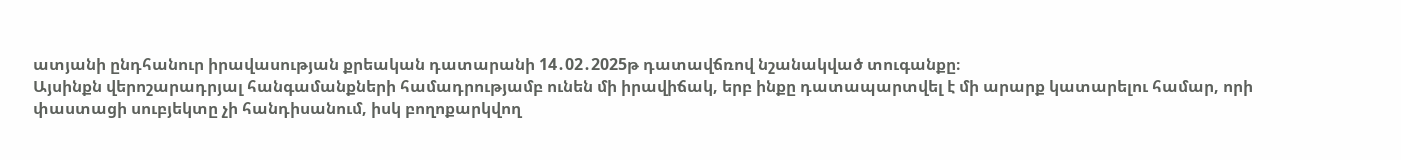ատյանի ընդհանուր իրավասության քրեական դատարանի 14․02․2025թ դատավճռով նշանակված տուգանքը։
Այսինքն վերոշարադրյալ հանգամանքների համադրությամբ ունեն մի իրավիճակ, երբ ինքը դատապարտվել է մի արարք կատարելու համար, որի փաստացի սուբյեկտը չի հանդիսանում, իսկ բողոքարկվող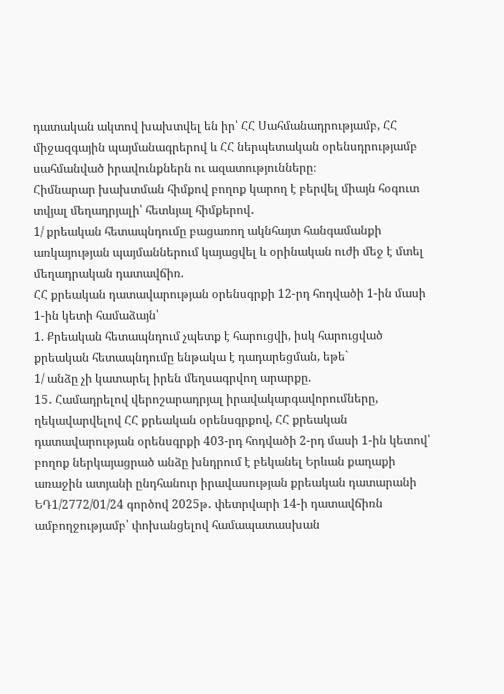դատական ակտով խախտվել են իր՝ ՀՀ Սահմանադրությամբ, ՀՀ միջազգային պայմանագրերով և ՀՀ ներպետական օրենսդրությամբ սահմանված իրավունքներն ու ազատությունները։
Հիմնարար խախտման հիմքով բողոք կարող է բերվել միայն հօգուտ տվյալ մեղադրյալի՝ հետևյալ հիմքերով․
1/ քրեական հետապնդումը բացառող ակնհայտ հանգամանքի առկայության պայմաններում կայացվել և օրինական ուժի մեջ է մտել մեղադրական դատավճիռ.
ՀՀ քրեական դատավարության օրենսգրքի 12-րդ հոդվածի 1-ին մասի 1-ին կետի համաձայն՝
1. Քրեական հետապնդում չպետք է հարուցվի, իսկ հարուցված քրեական հետապնդումը ենթակա է դադարեցման, եթե`
1/ անձը չի կատարել իրեն մեղսագրվող արարքը.
15․ Համադրելով վերոշարադրյալ իրավակարգավորումները, ղեկավարվելով ՀՀ քրեական օրենսգրքով, ՀՀ քրեական դատավարության օրենսգրքի 403-րդ հոդվածի 2-րդ մասի 1-ին կետով՝ բողոք ներկայացրած անձը խնդրում է բեկանել Երևան քաղաքի առաջին ատյանի ընդհանուր իրավասության քրեական դատարանի ԵԴ1/2772/01/24 գործով 2025թ․ փետրվարի 14-ի դատավճիռն ամբողջությամբ՝ փոխանցելով համապատասխան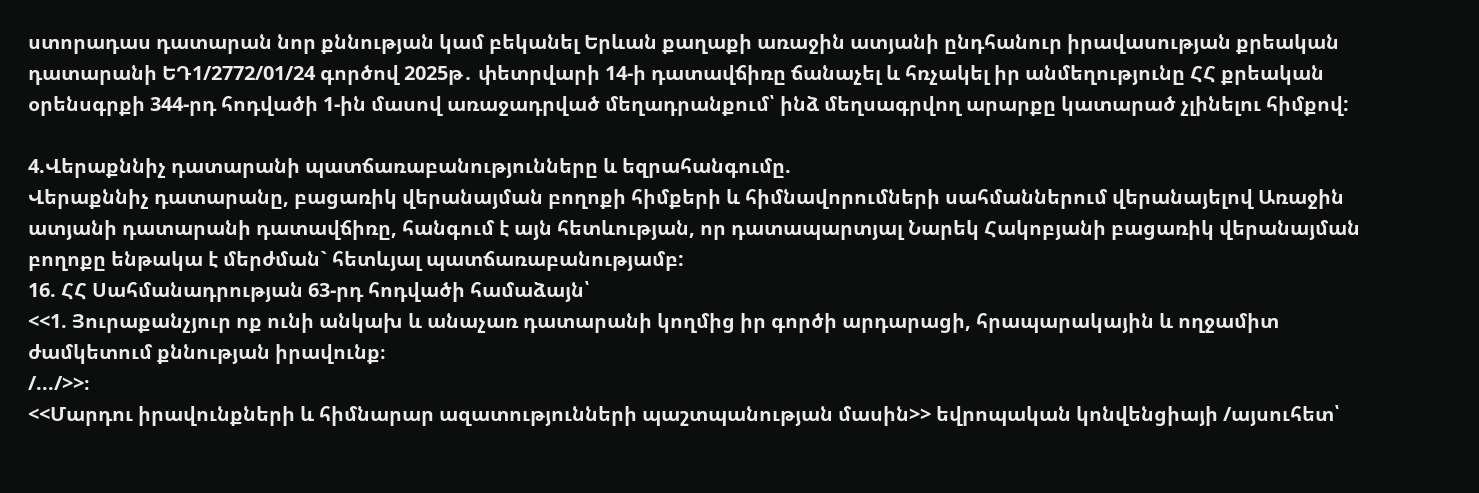ստորադաս դատարան նոր քննության կամ բեկանել Երևան քաղաքի առաջին ատյանի ընդհանուր իրավասության քրեական դատարանի ԵԴ1/2772/01/24 գործով 2025թ․ փետրվարի 14-ի դատավճիռը ճանաչել և հռչակել իր անմեղությունը ՀՀ քրեական օրենսգրքի 344-րդ հոդվածի 1-ին մասով առաջադրված մեղադրանքում՝ ինձ մեղսագրվող արարքը կատարած չլինելու հիմքով:

4.Վերաքննիչ դատարանի պատճառաբանությունները և եզրահանգումը.
Վերաքննիչ դատարանը, բացառիկ վերանայման բողոքի հիմքերի և հիմնավորումների սահմաններում վերանայելով Առաջին ատյանի դատարանի դատավճիռը, հանգում է այն հետևության, որ դատապարտյալ Նարեկ Հակոբյանի բացառիկ վերանայման բողոքը ենթակա է մերժման` հետևյալ պատճառաբանությամբ:
16. ՀՀ Սահմանադրության 63-րդ հոդվածի համաձայն՝
<<1. Յուրաքանչյուր ոք ունի անկախ և անաչառ դատարանի կողմից իր գործի արդարացի, հրապարակային և ողջամիտ ժամկետում քննության իրավունք։
/.../>>։
<<Մարդու իրավունքների և հիմնարար ազատությունների պաշտպանության մասին>> եվրոպական կոնվենցիայի /այսուհետ՝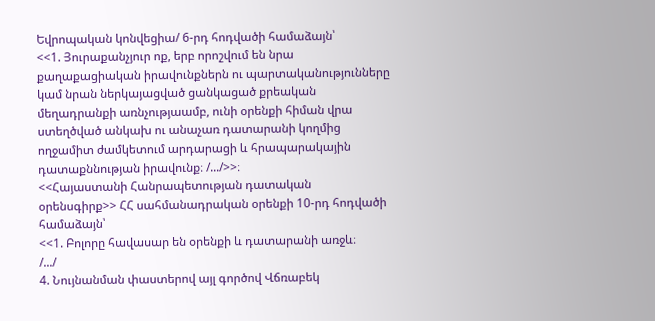Եվրոպական կոնվեցիա/ 6-րդ հոդվածի համաձայն՝
<<1. Յուրաքանչյուր ոք, երբ որոշվում են նրա քաղաքացիական իրավունքներն ու պարտականությունները կամ նրան ներկայացված ցանկացած քրեական մեղադրանքի առնչությաամբ, ունի օրենքի հիման վրա ստեղծված անկախ ու անաչառ դատարանի կողմից ողջամիտ ժամկետում արդարացի և հրապարակային դատաքննության իրավունք։ /.../>>։
<<Հայաստանի Հանրապետության դատական օրենսգիրք>> ՀՀ սահմանադրական օրենքի 10-րդ հոդվածի համաձայն՝
<<1. Բոլորը հավասար են օրենքի և դատարանի առջև։
/.../
4. Նույնանման փաստերով այլ գործով Վճռաբեկ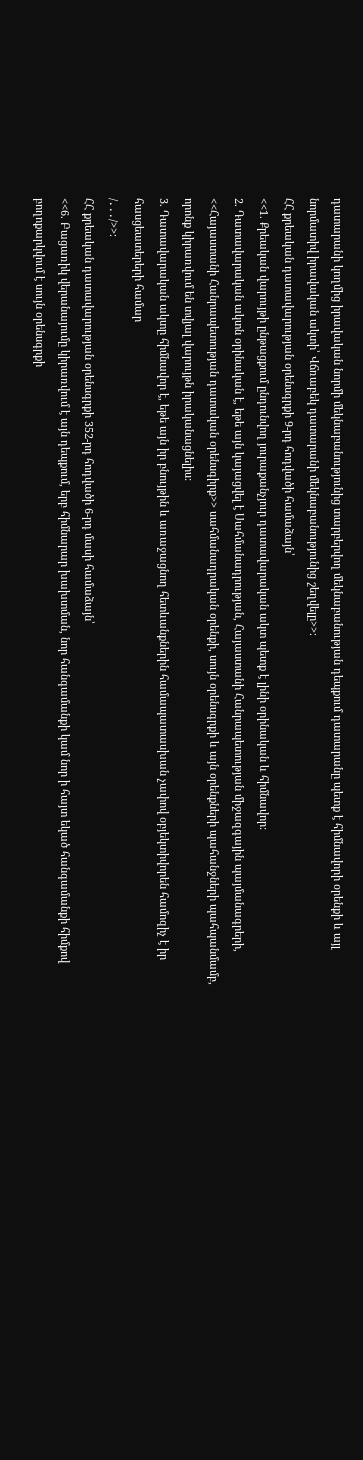դատարանի կողմից իրավական նորմի մեկնաբանությունից տարբերվող մեկնաբանության դեպքում դատարանը պետք է հիմնավորի օրենքի և այլ նորմատիվ իրավական ակտի՝ Վճռաբեկ դատարանի մեկնաբանությունից շեղվելը>>։
ՀՀ քրեական դատավարության օրենսգրքի 9-րդ հոդվածի համաձայն՝
<<1. Քրեական վարույթի ընթացքում ընդունվող յուրաքանչյուր դատավարական ակտ պետք է լինի օրինական և հիմնավոր:
2. Դատավարական ակտն օրինական է, եթե այն կայացվել է Սահմանադրության, Հայաստանի Հանրապետության միջազգային պայմանագրերի, <<Հայաստանի Հանրապետության դատական օրենսգիրք>> սահմանադրական օրենքի, սույն օրենսգրքի և այն օրենքների պահանջների պահպանմամբ, որոնք կիրառվում են տվյալ վարույթն իրականացնելիս:
3. Դատավարական ակտը հիմնավոր է, եթե այն իր բնույթին և առաջացնող հետևանքներին համապատասխան չափով օբյեկտիվորեն համոզիչ է իր հասցեատերերի համար
/․․․/>>։
ՀՀ քրեական դատավարության օրենսգրքի 352-րդ հոդվածի 6-րդ մասի համաձայն՝
<<6. Բացառիկ վերանայումը կիրառվում է այն դեպքում, երբ հիմնարար խախտման, նոր հանգամանքի կամ նոր ի հայտ եկած հանգամանքի հիմքով բողոքարկվում է սույն օրենսգրքի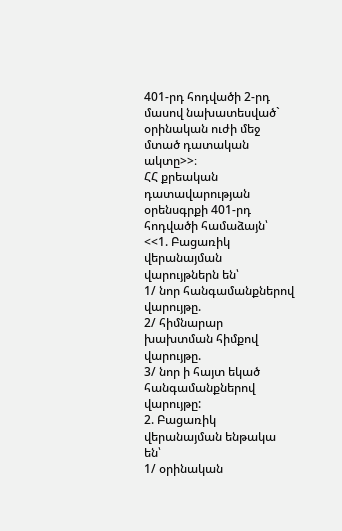401-րդ հոդվածի 2-րդ մասով նախատեսված` օրինական ուժի մեջ մտած դատական ակտը>>։
ՀՀ քրեական դատավարության օրենսգրքի 401-րդ հոդվածի համաձայն՝
<<1. Բացառիկ վերանայման վարույթներն են՝
1/ նոր հանգամանքներով վարույթը.
2/ հիմնարար խախտման հիմքով վարույթը.
3/ նոր ի հայտ եկած հանգամանքներով վարույթը:
2. Բացառիկ վերանայման ենթակա են՝
1/ օրինական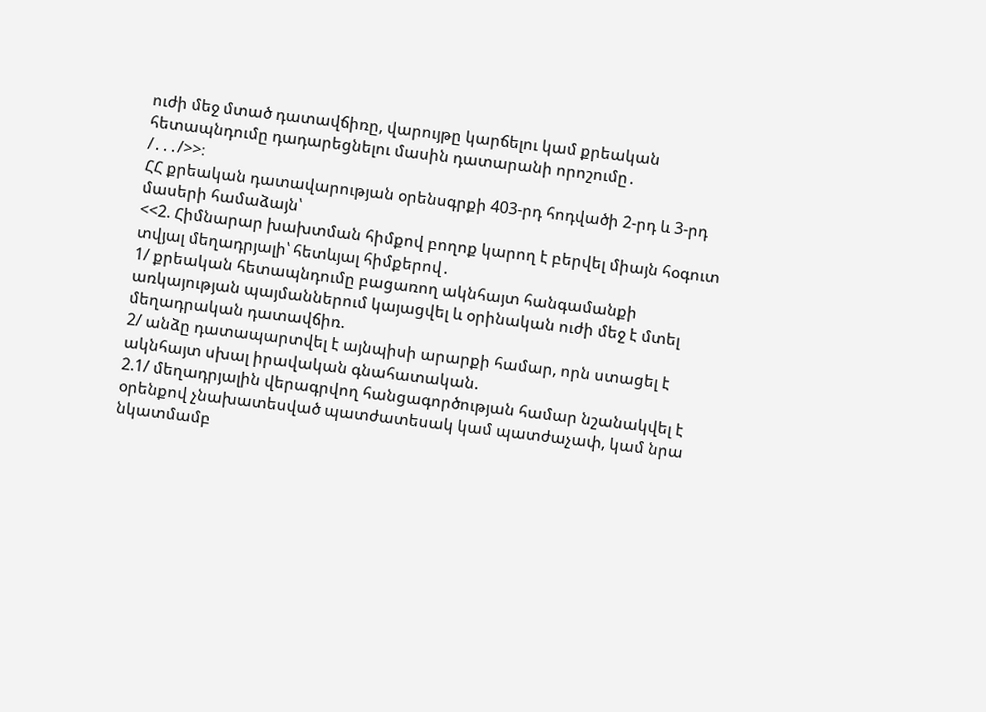ուժի մեջ մտած դատավճիռը, վարույթը կարճելու կամ քրեական հետապնդումը դադարեցնելու մասին դատարանի որոշումը․
/․․․/>>։
ՀՀ քրեական դատավարության օրենսգրքի 403-րդ հոդվածի 2-րդ և 3-րդ մասերի համաձայն՝
<<2. Հիմնարար խախտման հիմքով բողոք կարող է բերվել միայն հօգուտ տվյալ մեղադրյալի՝ հետևյալ հիմքերով․
1/ քրեական հետապնդումը բացառող ակնհայտ հանգամանքի առկայության պայմաններում կայացվել և օրինական ուժի մեջ է մտել մեղադրական դատավճիռ.
2/ անձը դատապարտվել է այնպիսի արարքի համար, որն ստացել է ակնհայտ սխալ իրավական գնահատական.
2.1/ մեղադրյալին վերագրվող հանցագործության համար նշանակվել է օրենքով չնախատեսված պատժատեսակ կամ պատժաչափ, կամ նրա նկատմամբ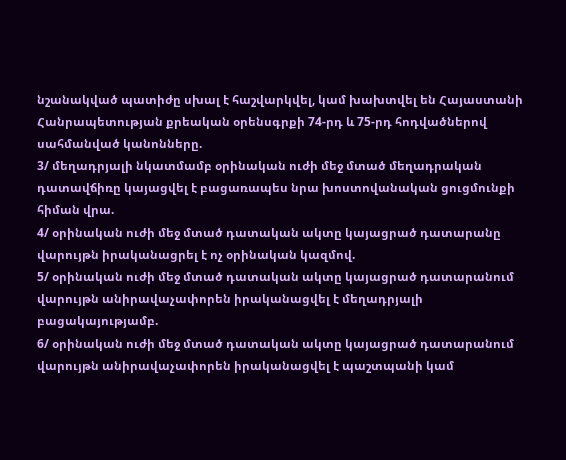նշանակված պատիժը սխալ է հաշվարկվել, կամ խախտվել են Հայաստանի Հանրապետության քրեական օրենսգրքի 74-րդ և 75-րդ հոդվածներով սահմանված կանոնները.
3/ մեղադրյալի նկատմամբ օրինական ուժի մեջ մտած մեղադրական դատավճիռը կայացվել է բացառապես նրա խոստովանական ցուցմունքի հիման վրա.
4/ օրինական ուժի մեջ մտած դատական ակտը կայացրած դատարանը վարույթն իրականացրել է ոչ օրինական կազմով.
5/ օրինական ուժի մեջ մտած դատական ակտը կայացրած դատարանում վարույթն անիրավաչափորեն իրականացվել է մեղադրյալի բացակայությամբ.
6/ օրինական ուժի մեջ մտած դատական ակտը կայացրած դատարանում վարույթն անիրավաչափորեն իրականացվել է պաշտպանի կամ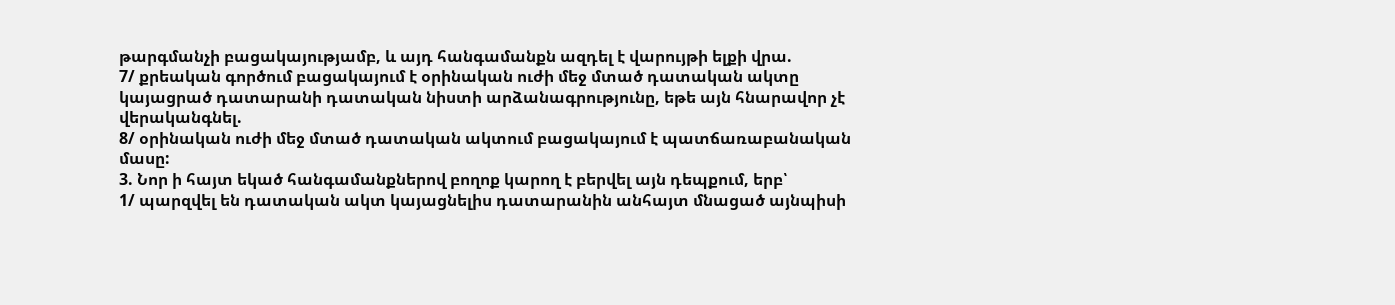թարգմանչի բացակայությամբ, և այդ հանգամանքն ազդել է վարույթի ելքի վրա.
7/ քրեական գործում բացակայում է օրինական ուժի մեջ մտած դատական ակտը կայացրած դատարանի դատական նիստի արձանագրությունը, եթե այն հնարավոր չէ վերականգնել.
8/ օրինական ուժի մեջ մտած դատական ակտում բացակայում է պատճառաբանական մասը:
3. Նոր ի հայտ եկած հանգամանքներով բողոք կարող է բերվել այն դեպքում, երբ՝
1/ պարզվել են դատական ակտ կայացնելիս դատարանին անհայտ մնացած այնպիսի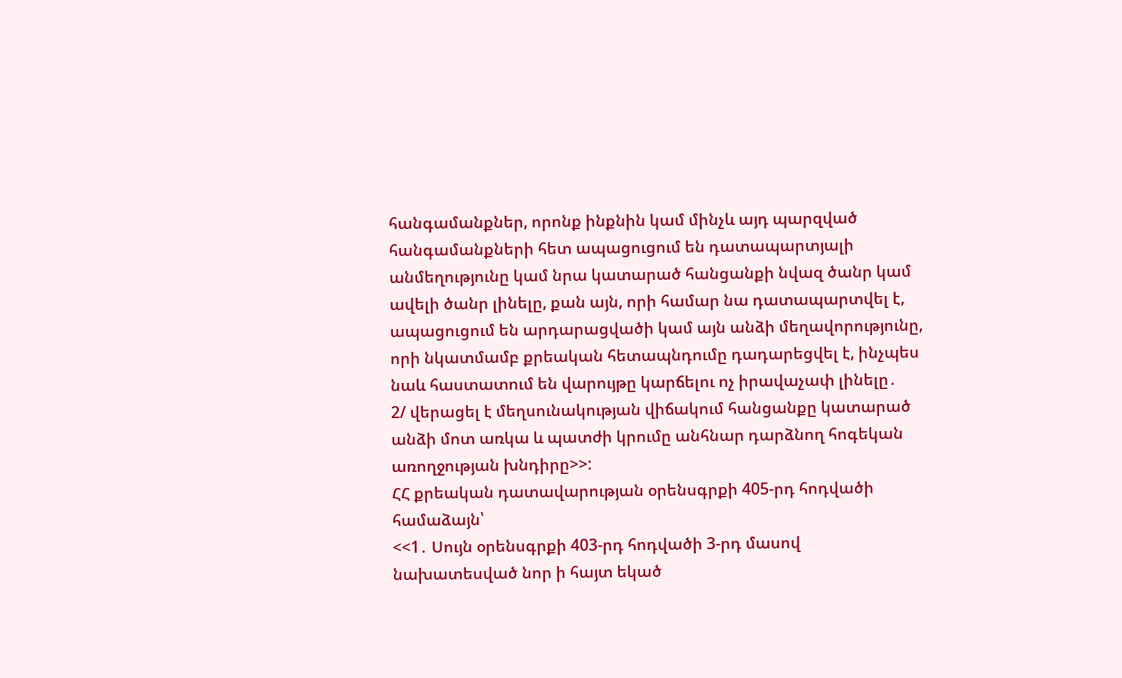հանգամանքներ, որոնք ինքնին կամ մինչև այդ պարզված հանգամանքների հետ ապացուցում են դատապարտյալի անմեղությունը կամ նրա կատարած հանցանքի նվազ ծանր կամ ավելի ծանր լինելը, քան այն, որի համար նա դատապարտվել է, ապացուցում են արդարացվածի կամ այն անձի մեղավորությունը, որի նկատմամբ քրեական հետապնդումը դադարեցվել է, ինչպես նաև հաստատում են վարույթը կարճելու ոչ իրավաչափ լինելը․
2/ վերացել է մեղսունակության վիճակում հանցանքը կատարած անձի մոտ առկա և պատժի կրումը անհնար դարձնող հոգեկան առողջության խնդիրը>>:
ՀՀ քրեական դատավարության օրենսգրքի 405-րդ հոդվածի համաձայն՝
<<1․ Սույն օրենսգրքի 403-րդ հոդվածի 3-րդ մասով նախատեսված նոր ի հայտ եկած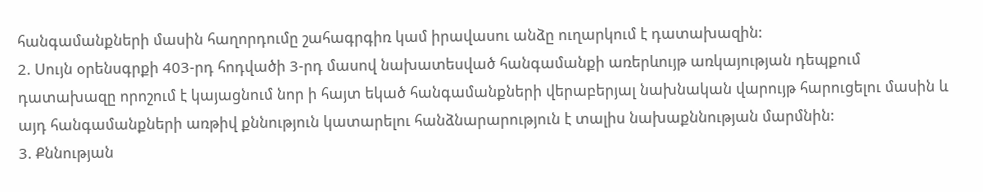հանգամանքների մասին հաղորդումը շահագրգիռ կամ իրավասու անձը ուղարկում է դատախազին:
2. Սույն օրենսգրքի 403-րդ հոդվածի 3-րդ մասով նախատեսված հանգամանքի առերևույթ առկայության դեպքում դատախազը որոշում է կայացնում նոր ի հայտ եկած հանգամանքների վերաբերյալ նախնական վարույթ հարուցելու մասին և այդ հանգամանքների առթիվ քննություն կատարելու հանձնարարություն է տալիս նախաքննության մարմնին:
3. Քննության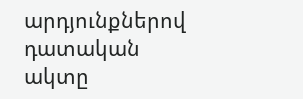արդյունքներով դատական ակտը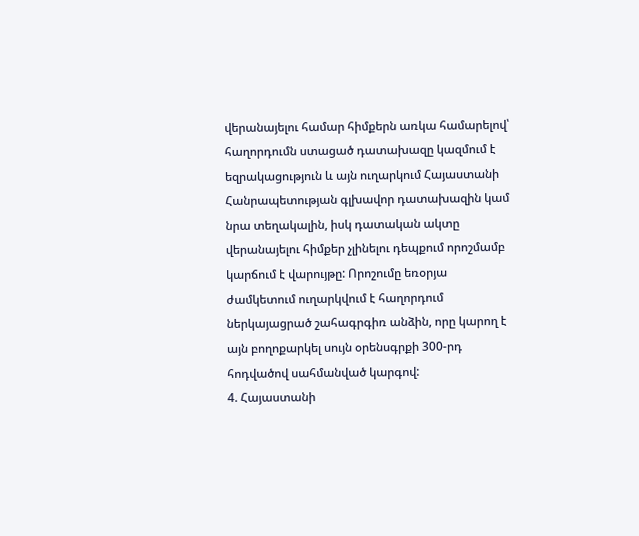վերանայելու համար հիմքերն առկա համարելով՝ հաղորդումն ստացած դատախազը կազմում է եզրակացություն և այն ուղարկում Հայաստանի Հանրապետության գլխավոր դատախազին կամ նրա տեղակալին, իսկ դատական ակտը վերանայելու հիմքեր չլինելու դեպքում որոշմամբ կարճում է վարույթը: Որոշումը եռօրյա ժամկետում ուղարկվում է հաղորդում ներկայացրած շահագրգիռ անձին, որը կարող է այն բողոքարկել սույն օրենսգրքի 300-րդ հոդվածով սահմանված կարգով:
4. Հայաստանի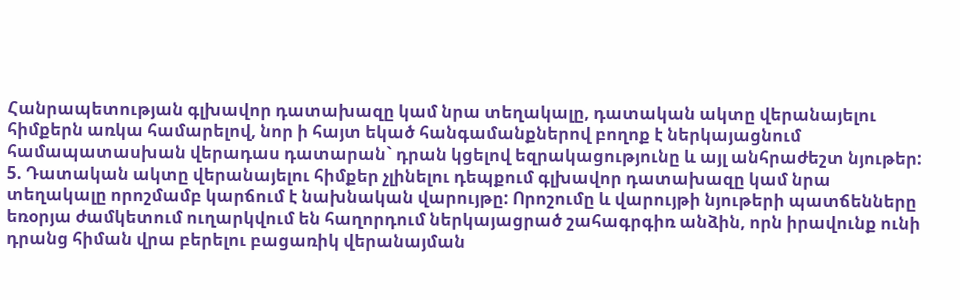Հանրապետության գլխավոր դատախազը կամ նրա տեղակալը, դատական ակտը վերանայելու հիմքերն առկա համարելով, նոր ի հայտ եկած հանգամանքներով բողոք է ներկայացնում համապատասխան վերադաս դատարան` դրան կցելով եզրակացությունը և այլ անհրաժեշտ նյութեր:
5. Դատական ակտը վերանայելու հիմքեր չլինելու դեպքում գլխավոր դատախազը կամ նրա տեղակալը որոշմամբ կարճում է նախնական վարույթը: Որոշումը և վարույթի նյութերի պատճենները եռօրյա ժամկետում ուղարկվում են հաղորդում ներկայացրած շահագրգիռ անձին, որն իրավունք ունի դրանց հիման վրա բերելու բացառիկ վերանայման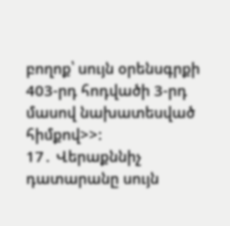բողոք՝ սույն օրենսգրքի 403-րդ հոդվածի 3-րդ մասով նախատեսված հիմքով>>:
17․ Վերաքննիչ դատարանը սույն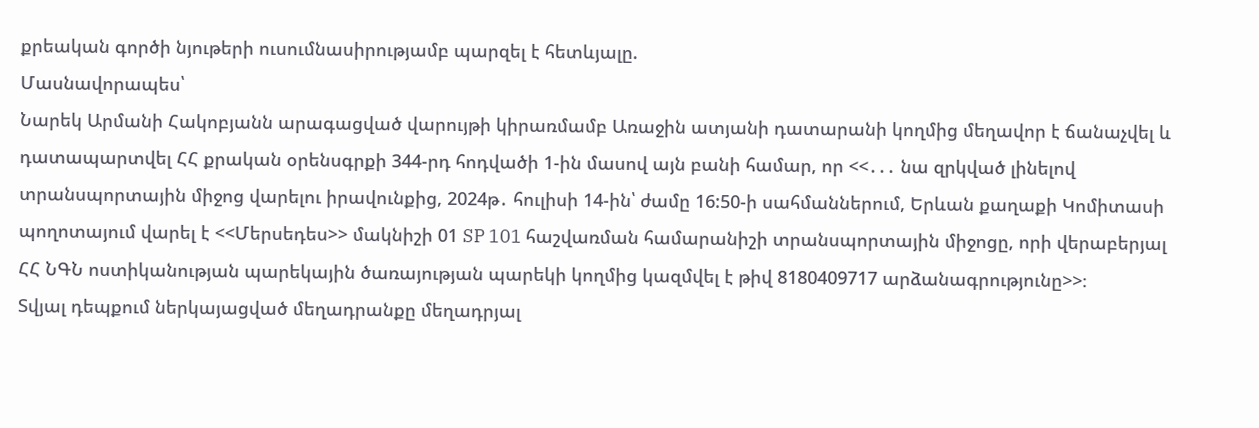քրեական գործի նյութերի ուսումնասիրությամբ պարզել է հետևյալը.
Մասնավորապես՝
Նարեկ Արմանի Հակոբյանն արագացված վարույթի կիրառմամբ Առաջին ատյանի դատարանի կողմից մեղավոր է ճանաչվել և դատապարտվել ՀՀ քրական օրենսգրքի 344-րդ հոդվածի 1-ին մասով այն բանի համար, որ <<․․․ նա զրկված լինելով տրանսպորտային միջոց վարելու իրավունքից, 2024թ․ հուլիսի 14-ին՝ ժամը 16:50-ի սահմաններում, Երևան քաղաքի Կոմիտասի պողոտայում վարել է <<Մերսեդես>> մակնիշի 01 SP 101 հաշվառման համարանիշի տրանսպորտային միջոցը, որի վերաբերյալ ՀՀ ՆԳՆ ոստիկանության պարեկային ծառայության պարեկի կողմից կազմվել է թիվ 8180409717 արձանագրությունը>>։
Տվյալ դեպքում ներկայացված մեղադրանքը մեղադրյալ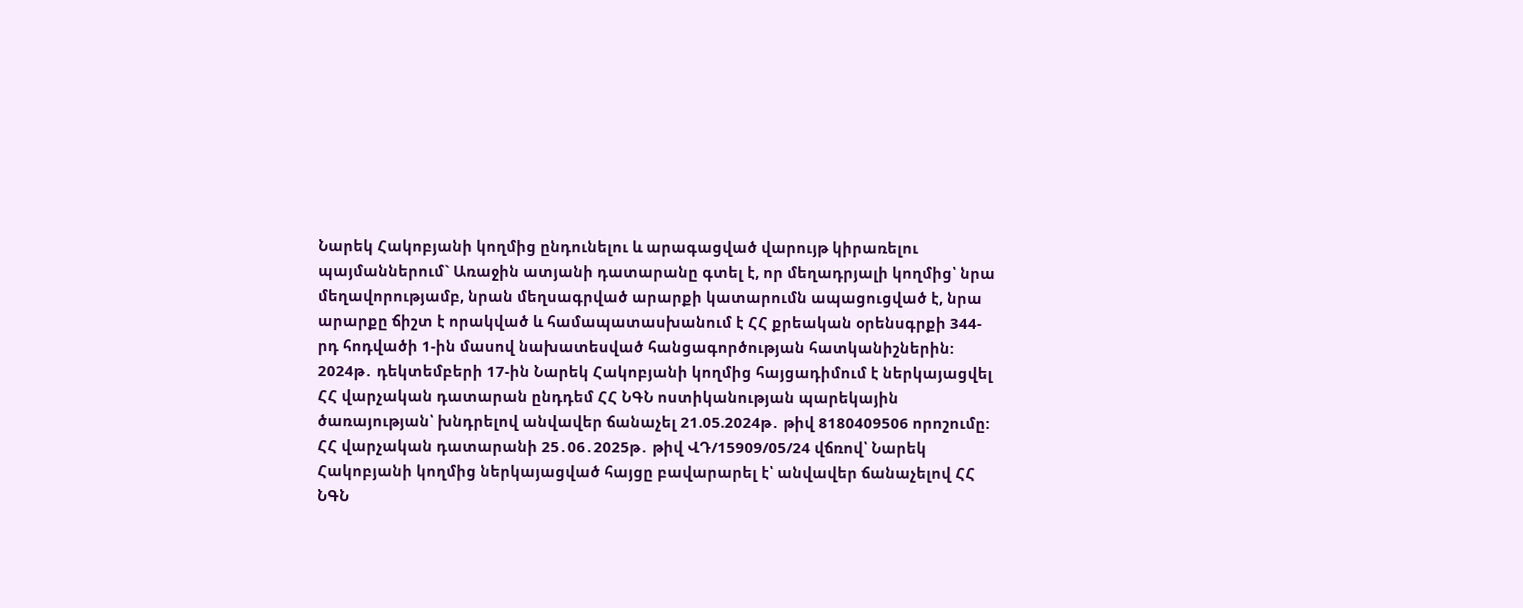Նարեկ Հակոբյանի կողմից ընդունելու և արագացված վարույթ կիրառելու պայմաններում` Առաջին ատյանի դատարանը գտել է, որ մեղադրյալի կողմից՝ նրա մեղավորությամբ, նրան մեղսագրված արարքի կատարումն ապացուցված է, նրա արարքը ճիշտ է որակված և համապատասխանում է ՀՀ քրեական օրենսգրքի 344-րդ հոդվածի 1-ին մասով նախատեսված հանցագործության հատկանիշներին:
2024թ․ դեկտեմբերի 17-ին Նարեկ Հակոբյանի կողմից հայցադիմում է ներկայացվել ՀՀ վարչական դատարան ընդդեմ ՀՀ ՆԳՆ ոստիկանության պարեկային ծառայության՝ խնդրելով անվավեր ճանաչել 21.05.2024թ․ թիվ 8180409506 որոշումը:
ՀՀ վարչական դատարանի 25․06․2025թ․ թիվ ՎԴ/15909/05/24 վճռով՝ Նարեկ Հակոբյանի կողմից ներկայացված հայցը բավարարել է՝ անվավեր ճանաչելով ՀՀ ՆԳՆ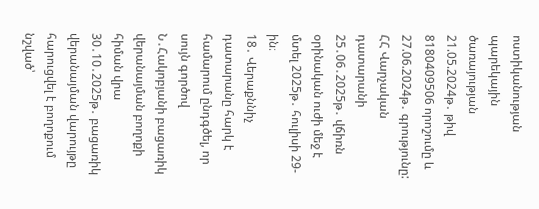ոստիկանության պարեկային ծառայության 21.05.2024թ․ թիվ 8180409506 որոշումը և 27.06.2024թ․ գրությունը: ՀՀ Վարչական դատարանի 25․06․2025թ․ վճիռն օրինական ուժի մեջ է մտել 2025թ․ հուլիսի 29-ին։
18․ Վերաքննիչ դատարանը հարկ է համարում ընդգծել, որ սույն գործով Ն․Հակոբյանի բացառիկ վերանայման բողոքի հիման վրա 30․10․2025թ․ բացառիկ վերանայման վարույթը հարուցվել է բողոքում նշված՝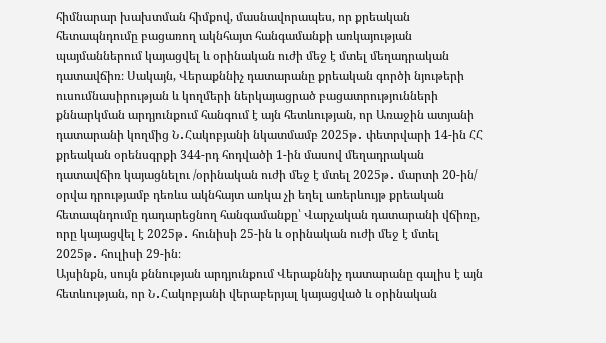հիմնարար խախտման հիմքով, մասնավորապես, որ քրեական հետապնդումը բացառող ակնհայտ հանգամանքի առկայության պայմաններում կայացվել և օրինական ուժի մեջ է մտել մեղադրական դատավճիռ։ Սակայն, Վերաքննիչ դատարանը քրեական գործի նյութերի ուսումնասիրության և կողմերի ներկայացրած բացատրությունների քննարկման արդյունքում հանգում է այն հետևության, որ Առաջին ատյանի դատարանի կողմից Ն․Հակոբյանի նկատմամբ 2025թ․ փետրվարի 14-ին ՀՀ քրեական օրենսգրքի 344-րդ հոդվածի 1-ին մասով մեղադրական դատավճիռ կայացնելու /օրինական ուժի մեջ է մտել 2025թ․ մարտի 20-ին/ օրվա դրությամբ դեռևս ակնհայտ առկա չի եղել առերևույթ քրեական հետապնդումը դադարեցնող հանգամանքը՝ Վարչական դատարանի վճիռը, որը կայացվել է 2025թ․ հունիսի 25-ին և օրինական ուժի մեջ է մտել 2025թ․ հուլիսի 29-ին։
Այսինքն, սույն քննության արդյունքում Վերաքննիչ դատարանը գալիս է այն հետևության, որ Ն․Հակոբյանի վերաբերյալ կայացված և օրինական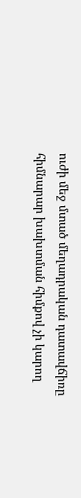ուժի մեջ մտած մեղադրական դատավճիռը հիմնարար խախտման հիմքով չի կարող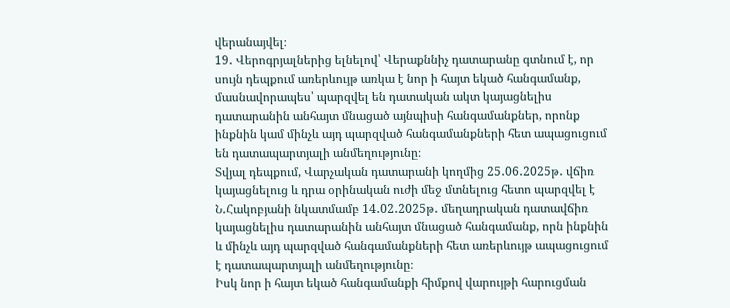վերանայվել։
19․ Վերոգրյալներից ելնելով՝ Վերաքննիչ դատարանը գտնում է, որ սույն դեպքում առերևույթ առկա է նոր ի հայտ եկած հանգամանք, մասնավորապես՝ պարզվել են դատական ակտ կայացնելիս դատարանին անհայտ մնացած այնպիսի հանգամանքներ, որոնք ինքնին կամ մինչև այդ պարզված հանգամանքների հետ ապացուցում են դատապարտյալի անմեղությունը։
Տվյալ դեպքում, Վարչական դատարանի կողմից 25․06․2025թ․ վճիռ կայացնելուց և դրա օրինական ուժի մեջ մտնելուց հետո պարզվել է Ն․Հակոբյանի նկատմամբ 14․02․2025թ․ մեղադրական դատավճիռ կայացնելիս դատարանին անհայտ մնացած հանգամանք, որն ինքնին և մինչև այդ պարզված հանգամանքների հետ առերևույթ ապացուցում է դատապարտյալի անմեղությունը։
Իսկ նոր ի հայտ եկած հանգամանքի հիմքով վարույթի հարուցման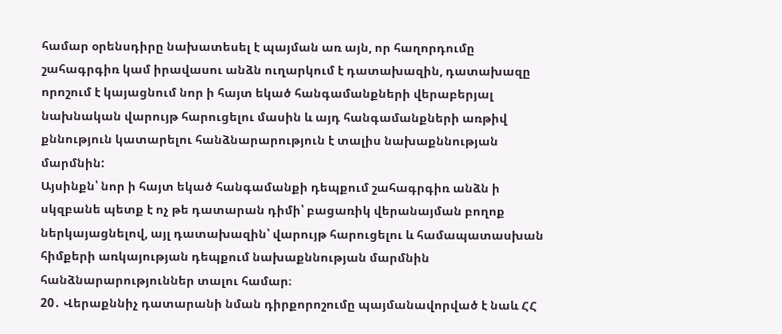համար օրենսդիրը նախատեսել է պայման առ այն, որ հաղորդումը շահագրգիռ կամ իրավասու անձն ուղարկում է դատախազին, դատախազը որոշում է կայացնում նոր ի հայտ եկած հանգամանքների վերաբերյալ նախնական վարույթ հարուցելու մասին և այդ հանգամանքների առթիվ քննություն կատարելու հանձնարարություն է տալիս նախաքննության մարմնին:
Այսինքն՝ նոր ի հայտ եկած հանգամանքի դեպքում շահագրգիռ անձն ի սկզբանե պետք է ոչ թե դատարան դիմի՝ բացառիկ վերանայման բողոք ներկայացնելով, այլ դատախազին՝ վարույթ հարուցելու և համապատասխան հիմքերի առկայության դեպքում նախաքննության մարմնին հանձնարարություններ տալու համար։
20․ Վերաքննիչ դատարանի նման դիրքորոշումը պայմանավորված է նաև ՀՀ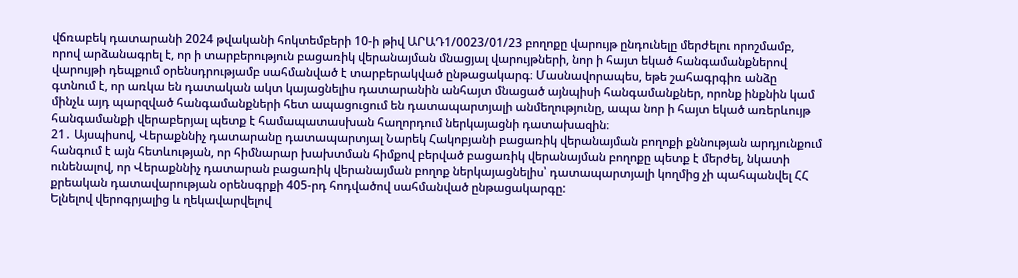վճռաբեկ դատարանի 2024 թվականի հոկտեմբերի 10-ի թիվ ԱՐԱԴ1/0023/01/23 բողոքը վարույթ ընդունելը մերժելու որոշմամբ, որով արձանագրել է, որ ի տարբերություն բացառիկ վերանայման մնացյալ վարույթների, նոր ի հայտ եկած հանգամանքներով վարույթի դեպքում օրենսդրությամբ սահմանված է տարբերակված ընթացակարգ։ Մասնավորապես, եթե շահագրգիռ անձը գտնում է, որ առկա են դատական ակտ կայացնելիս դատարանին անհայտ մնացած այնպիսի հանգամանքներ, որոնք ինքնին կամ մինչև այդ պարզված հանգամանքների հետ ապացուցում են դատապարտյալի անմեղությունը, ապա նոր ի հայտ եկած առերևույթ հանգամանքի վերաբերյալ պետք է համապատասխան հաղորդում ներկայացնի դատախազին։
21․ Այսպիսով, Վերաքննիչ դատարանը դատապարտյալ Նարեկ Հակոբյանի բացառիկ վերանայման բողոքի քննության արդյունքում հանգում է այն հետևության, որ հիմնարար խախտման հիմքով բերված բացառիկ վերանայման բողոքը պետք է մերժել, նկատի ունենալով, որ Վերաքննիչ դատարան բացառիկ վերանայման բողոք ներկայացնելիս՝ դատապարտյալի կողմից չի պահպանվել ՀՀ քրեական դատավարության օրենսգրքի 405-րդ հոդվածով սահմանված ընթացակարգը:
Ելնելով վերոգրյալից և ղեկավարվելով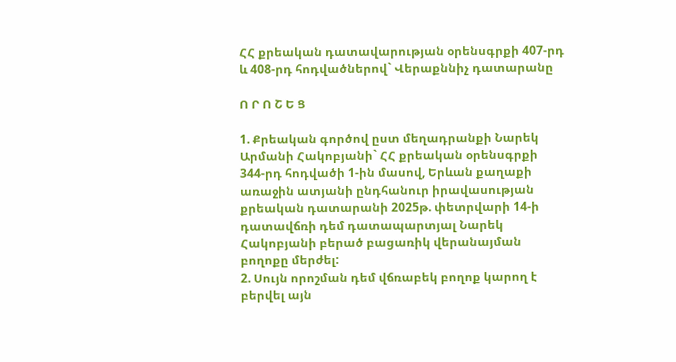ՀՀ քրեական դատավարության օրենսգրքի 407-րդ և 408-րդ հոդվածներով` Վերաքննիչ դատարանը

Ո Ր Ո Շ Ե Ց

1. Քրեական գործով ըստ մեղադրանքի Նարեկ Արմանի Հակոբյանի` ՀՀ քրեական օրենսգրքի 344-րդ հոդվածի 1-ին մասով, Երևան քաղաքի առաջին ատյանի ընդհանուր իրավասության քրեական դատարանի 2025թ. փետրվարի 14-ի դատավճռի դեմ դատապարտյալ Նարեկ Հակոբյանի բերած բացառիկ վերանայման բողոքը մերժել:
2. Սույն որոշման դեմ վճռաբեկ բողոք կարող է բերվել այն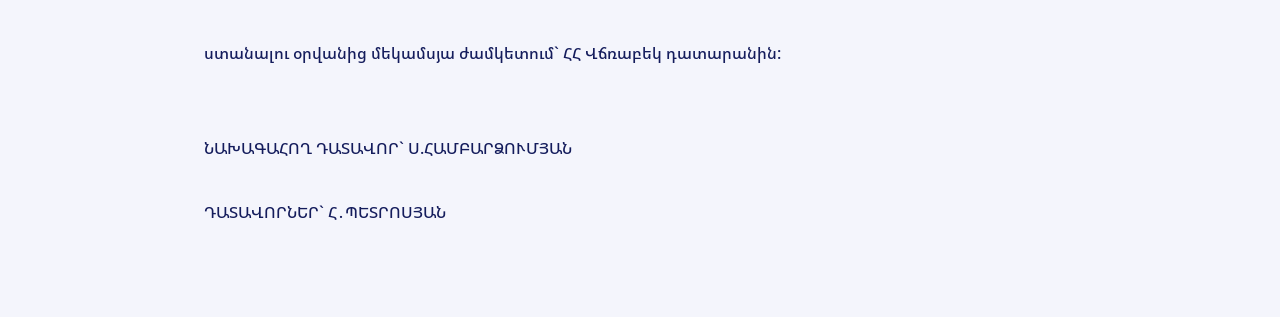ստանալու օրվանից մեկամսյա ժամկետում` ՀՀ Վճռաբեկ դատարանին:


ՆԱԽԱԳԱՀՈՂ ԴԱՏԱՎՈՐ` Ս.ՀԱՄԲԱՐՁՈՒՄՅԱՆ

ԴԱՏԱՎՈՐՆԵՐ` Հ․ՊԵՏՐՈՍՅԱՆ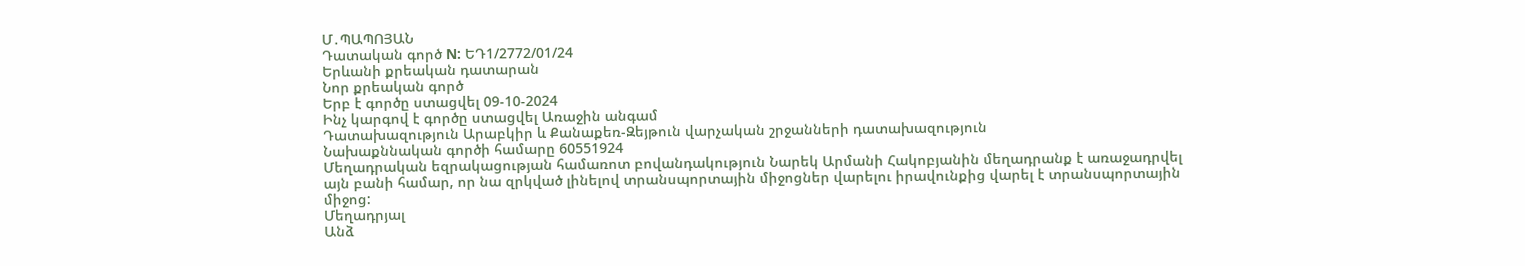Մ․ՊԱՊՈՅԱՆ
Դատական գործ N: ԵԴ1/2772/01/24
Երևանի քրեական դատարան
Նոր քրեական գործ
Երբ է գործը ստացվել 09-10-2024
Ինչ կարգով է գործը ստացվել Առաջին անգամ
Դատախազություն Արաբկիր և Քանաքեռ-Զեյթուն վարչական շրջանների դատախազություն
Նախաքննական գործի համարը 60551924
Մեղադրական եզրակացության համառոտ բովանդակություն Նարեկ Արմանի Հակոբյանին մեղադրանք է առաջադրվել այն բանի համար, որ նա զրկված լինելով տրանսպորտային միջոցներ վարելու իրավունքից վարել է տրանսպորտային միջոց:
Մեղադրյալ
Անձ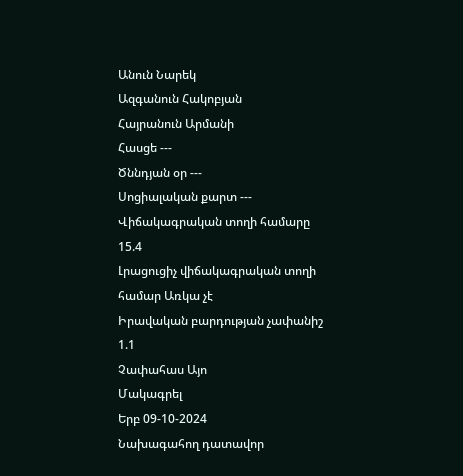Անուն Նարեկ
Ազգանուն Հակոբյան
Հայրանուն Արմանի
Հասցե ---
Ծննդյան օր ---
Սոցիալական քարտ ---
Վիճակագրական տողի համարը 15.4
Լրացուցիչ վիճակագրական տողի համար Առկա չէ
Իրավական բարդության չափանիշ 1.1
Չափահաս Այո
Մակագրել
Երբ 09-10-2024
Նախագահող դատավոր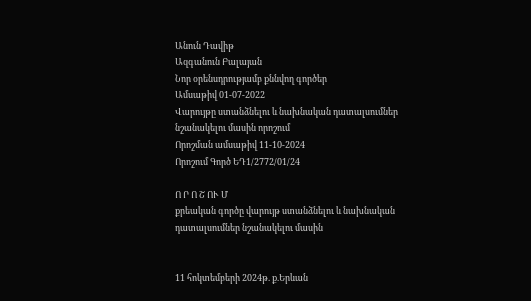Անուն Դավիթ
Ազգանուն Բալայան
Նոր օրենսդրությամբ քննվող գործեր
Ամսաթիվ 01-07-2022
Վարույթը ստանձնելու և նախնական դատալսումներ նշանակելու մասին որոշում
Որոշման ամսաթիվ 11-10-2024
Որոշում Գործ ԵԴ1/2772/01/24

Ո Ր Ո Շ ՈՒ Մ
քրեական գործը վարույթ ստանձնելու և նախնական
դատալսումներ նշանակելու մասին


11 հոկտեմբերի 2024թ. ք.Երևան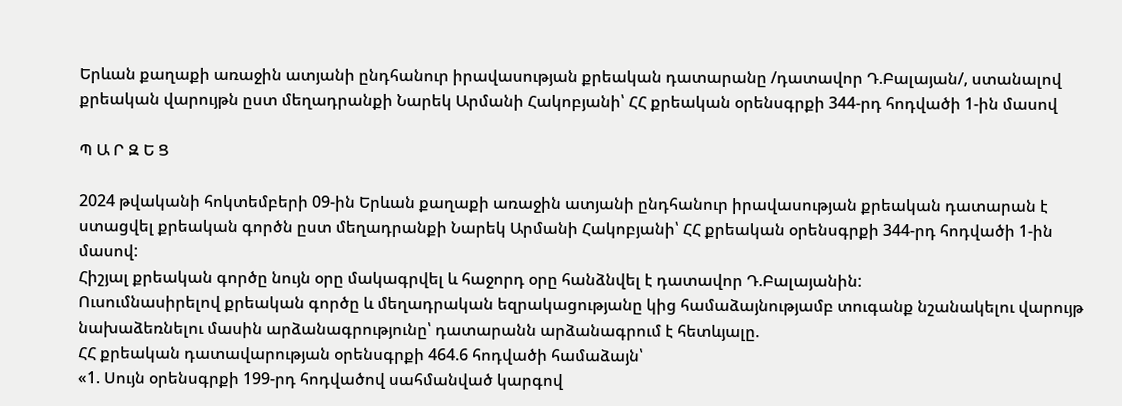Երևան քաղաքի առաջին ատյանի ընդհանուր իրավասության քրեական դատարանը /դատավոր Դ.Բալայան/, ստանալով քրեական վարույթն ըստ մեղադրանքի Նարեկ Արմանի Հակոբյանի՝ ՀՀ քրեական օրենսգրքի 344-րդ հոդվածի 1-ին մասով

Պ Ա Ր Զ Ե Ց

2024 թվականի հոկտեմբերի 09-ին Երևան քաղաքի առաջին ատյանի ընդհանուր իրավասության քրեական դատարան է ստացվել քրեական գործն ըստ մեղադրանքի Նարեկ Արմանի Հակոբյանի՝ ՀՀ քրեական օրենսգրքի 344-րդ հոդվածի 1-ին մասով:
Հիշյալ քրեական գործը նույն օրը մակագրվել և հաջորդ օրը հանձնվել է դատավոր Դ.Բալայանին:
Ուսումնասիրելով քրեական գործը և մեղադրական եզրակացությանը կից համաձայնությամբ տուգանք նշանակելու վարույթ նախաձեռնելու մասին արձանագրությունը՝ դատարանն արձանագրում է հետևյալը.
ՀՀ քրեական դատավարության օրենսգրքի 464.6 հոդվածի համաձայն՝
«1. Սույն օրենսգրքի 199-րդ հոդվածով սահմանված կարգով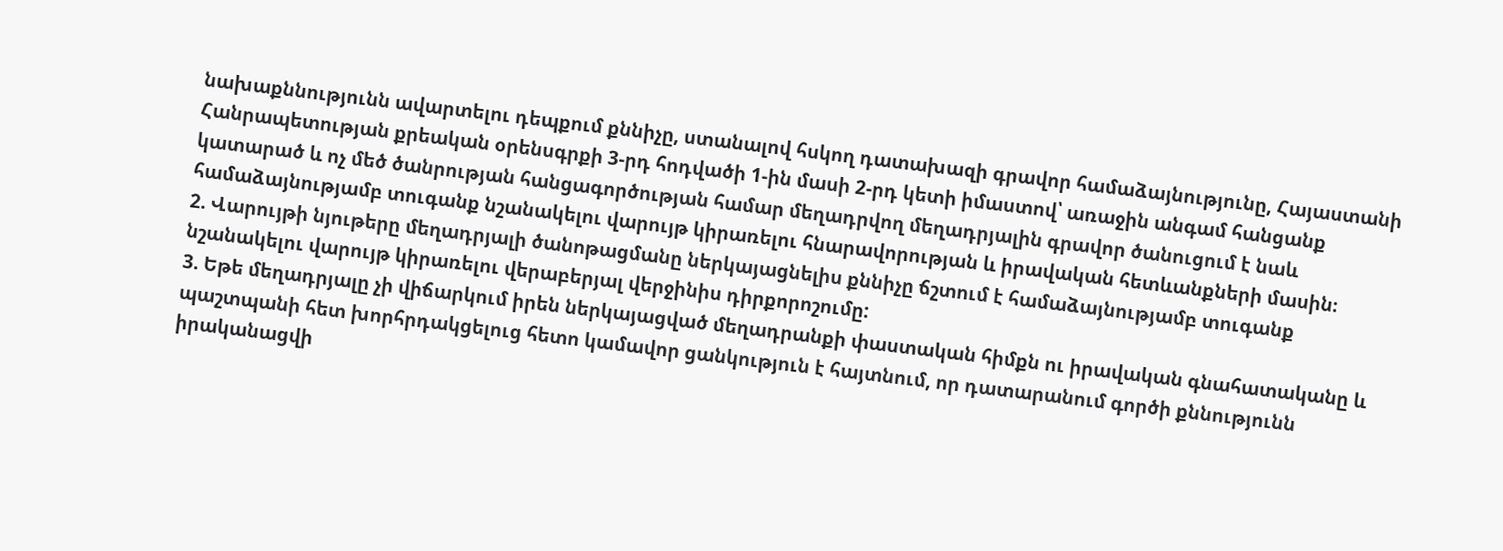նախաքննությունն ավարտելու դեպքում քննիչը, ստանալով հսկող դատախազի գրավոր համաձայնությունը, Հայաստանի Հանրապետության քրեական օրենսգրքի 3-րդ հոդվածի 1-ին մասի 2-րդ կետի իմաստով՝ առաջին անգամ հանցանք կատարած և ոչ մեծ ծանրության հանցագործության համար մեղադրվող մեղադրյալին գրավոր ծանուցում է նաև համաձայնությամբ տուգանք նշանակելու վարույթ կիրառելու հնարավորության և իրավական հետևանքների մասին։
2. Վարույթի նյութերը մեղադրյալի ծանոթացմանը ներկայացնելիս քննիչը ճշտում է համաձայնությամբ տուգանք նշանակելու վարույթ կիրառելու վերաբերյալ վերջինիս դիրքորոշումը:
3. Եթե մեղադրյալը չի վիճարկում իրեն ներկայացված մեղադրանքի փաստական հիմքն ու իրավական գնահատականը և պաշտպանի հետ խորհրդակցելուց հետո կամավոր ցանկություն է հայտնում, որ դատարանում գործի քննությունն իրականացվի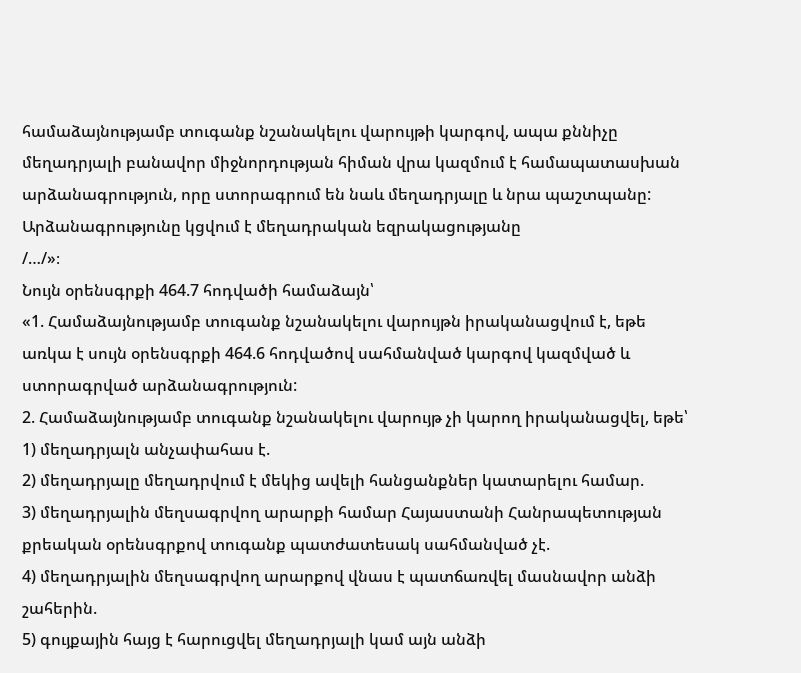համաձայնությամբ տուգանք նշանակելու վարույթի կարգով, ապա քննիչը մեղադրյալի բանավոր միջնորդության հիման վրա կազմում է համապատասխան արձանագրություն, որը ստորագրում են նաև մեղադրյալը և նրա պաշտպանը: Արձանագրությունը կցվում է մեղադրական եզրակացությանը
/…/»։
Նույն օրենսգրքի 464.7 հոդվածի համաձայն՝
«1. Համաձայնությամբ տուգանք նշանակելու վարույթն իրականացվում է, եթե առկա է սույն օրենսգրքի 464.6 հոդվածով սահմանված կարգով կազմված և ստորագրված արձանագրություն:
2. Համաձայնությամբ տուգանք նշանակելու վարույթ չի կարող իրականացվել, եթե՝
1) մեղադրյալն անչափահաս է.
2) մեղադրյալը մեղադրվում է մեկից ավելի հանցանքներ կատարելու համար.
3) մեղադրյալին մեղսագրվող արարքի համար Հայաստանի Հանրապետության քրեական օրենսգրքով տուգանք պատժատեսակ սահմանված չէ.
4) մեղադրյալին մեղսագրվող արարքով վնաս է պատճառվել մասնավոր անձի շահերին.
5) գույքային հայց է հարուցվել մեղադրյալի կամ այն անձի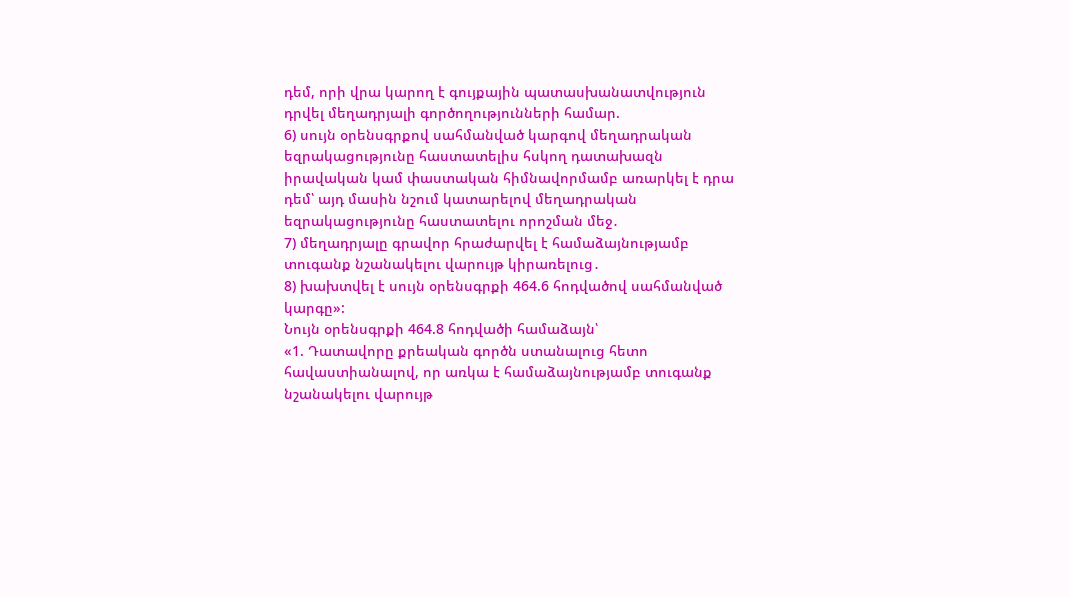դեմ, որի վրա կարող է գույքային պատասխանատվություն դրվել մեղադրյալի գործողությունների համար.
6) սույն օրենսգրքով սահմանված կարգով մեղադրական եզրակացությունը հաստատելիս հսկող դատախազն իրավական կամ փաստական հիմնավորմամբ առարկել է դրա դեմ՝ այդ մասին նշում կատարելով մեղադրական եզրակացությունը հաստատելու որոշման մեջ․
7) մեղադրյալը գրավոր հրաժարվել է համաձայնությամբ տուգանք նշանակելու վարույթ կիրառելուց․
8) խախտվել է սույն օրենսգրքի 464.6 հոդվածով սահմանված կարգը»:
Նույն օրենսգրքի 464.8 հոդվածի համաձայն՝
«1. Դատավորը քրեական գործն ստանալուց հետո հավաստիանալով, որ առկա է համաձայնությամբ տուգանք նշանակելու վարույթ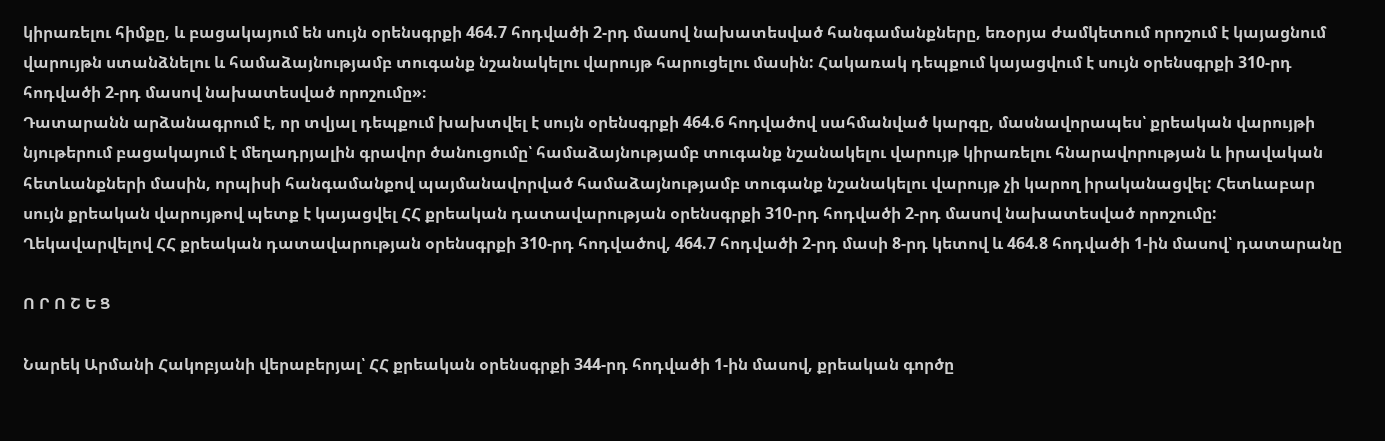կիրառելու հիմքը, և բացակայում են սույն օրենսգրքի 464.7 հոդվածի 2-րդ մասով նախատեսված հանգամանքները, եռօրյա ժամկետում որոշում է կայացնում վարույթն ստանձնելու և համաձայնությամբ տուգանք նշանակելու վարույթ հարուցելու մասին: Հակառակ դեպքում կայացվում է սույն օրենսգրքի 310-րդ հոդվածի 2-րդ մասով նախատեսված որոշումը»։
Դատարանն արձանագրում է, որ տվյալ դեպքում խախտվել է սույն օրենսգրքի 464.6 հոդվածով սահմանված կարգը, մասնավորապես՝ քրեական վարույթի նյութերում բացակայում է մեղադրյալին գրավոր ծանուցումը՝ համաձայնությամբ տուգանք նշանակելու վարույթ կիրառելու հնարավորության և իրավական հետևանքների մասին, որպիսի հանգամանքով պայմանավորված համաձայնությամբ տուգանք նշանակելու վարույթ չի կարող իրականացվել: Հետևաբար սույն քրեական վարույթով պետք է կայացվել ՀՀ քրեական դատավարության օրենսգրքի 310-րդ հոդվածի 2-րդ մասով նախատեսված որոշումը:
Ղեկավարվելով ՀՀ քրեական դատավարության օրենսգրքի 310-րդ հոդվածով, 464.7 հոդվածի 2-րդ մասի 8-րդ կետով և 464.8 հոդվածի 1-ին մասով՝ դատարանը

Ո Ր Ո Շ Ե Ց

Նարեկ Արմանի Հակոբյանի վերաբերյալ՝ ՀՀ քրեական օրենսգրքի 344-րդ հոդվածի 1-ին մասով, քրեական գործը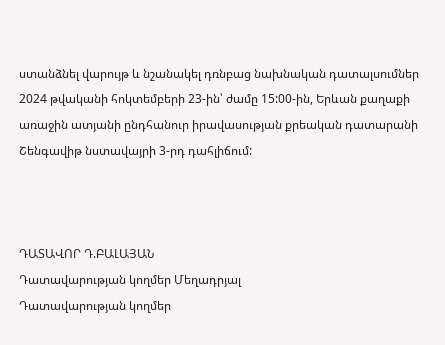ստանձնել վարույթ և նշանակել դռնբաց նախնական դատալսումներ 2024 թվականի հոկտեմբերի 23-ին՝ ժամը 15:00-ին, Երևան քաղաքի առաջին ատյանի ընդհանուր իրավասության քրեական դատարանի Շենգավիթ նստավայրի 3-րդ դահլիճում:



ԴԱՏԱՎՈՐ Դ.ԲԱԼԱՅԱՆ
Դատավարության կողմեր Մեղադրյալ
Դատավարության կողմեր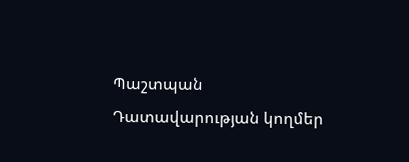Պաշտպան
Դատավարության կողմեր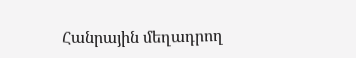Հանրային մեղադրող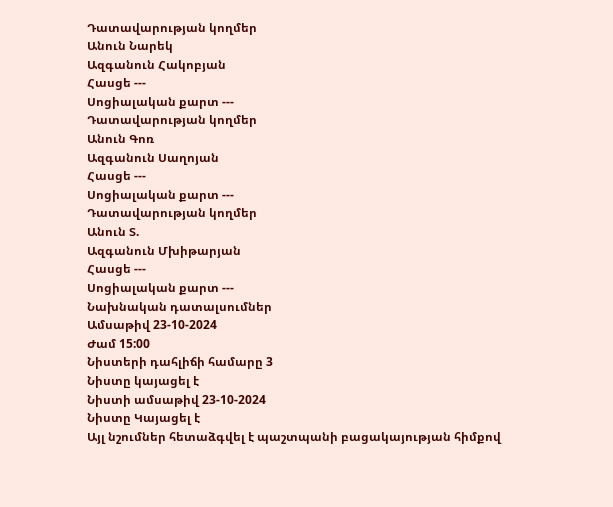Դատավարության կողմեր
Անուն Նարեկ
Ազգանուն Հակոբյան
Հասցե ---
Սոցիալական քարտ ---
Դատավարության կողմեր
Անուն Գոռ
Ազգանուն Սաղոյան
Հասցե ---
Սոցիալական քարտ ---
Դատավարության կողմեր
Անուն Տ.
Ազգանուն Մխիթարյան
Հասցե ---
Սոցիալական քարտ ---
Նախնական դատալսումներ
Ամսաթիվ 23-10-2024
Ժամ 15:00
Նիստերի դահլիճի համարը 3
Նիստը կայացել է
Նիստի ամսաթիվ 23-10-2024
Նիստը Կայացել է
Այլ նշումներ հետաձգվել է պաշտպանի բացակայության հիմքով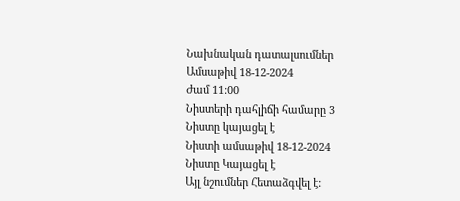Նախնական դատալսումներ
Ամսաթիվ 18-12-2024
Ժամ 11:00
Նիստերի դահլիճի համարը 3
Նիստը կայացել է
Նիստի ամսաթիվ 18-12-2024
Նիստը Կայացել է
Այլ նշումներ Հետաձգվել է: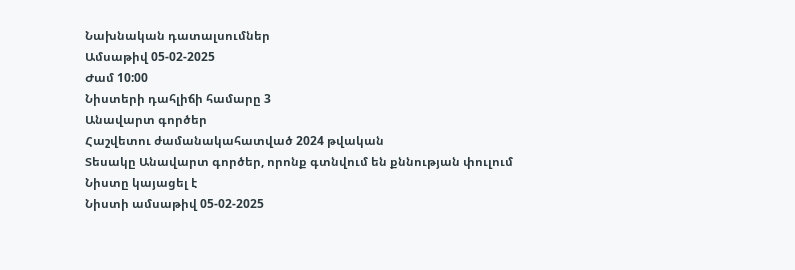Նախնական դատալսումներ
Ամսաթիվ 05-02-2025
Ժամ 10:00
Նիստերի դահլիճի համարը 3
Անավարտ գործեր
Հաշվետու ժամանակահատված 2024 թվական
Տեսակը Անավարտ գործեր, որոնք գտնվում են քննության փուլում
Նիստը կայացել է
Նիստի ամսաթիվ 05-02-2025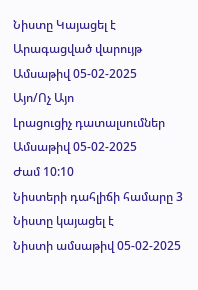Նիստը Կայացել է
Արագացված վարույթ
Ամսաթիվ 05-02-2025
Այո/Ոչ Այո
Լրացուցիչ դատալսումներ
Ամսաթիվ 05-02-2025
Ժամ 10:10
Նիստերի դահլիճի համարը 3
Նիստը կայացել է
Նիստի ամսաթիվ 05-02-2025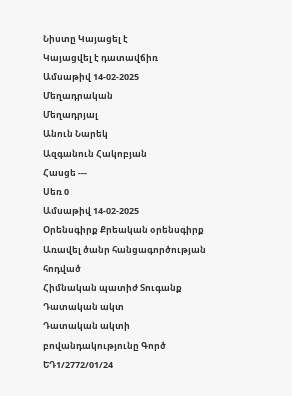Նիստը Կայացել է
Կայացվել է դատավճիռ
Ամսաթիվ 14-02-2025
Մեղադրական
Մեղադրյալ
Անուն Նարեկ
Ազգանուն Հակոբյան
Հասցե ---
Սեռ 0
Ամսաթիվ 14-02-2025
Օրենսգիրք Քրեական օրենսգիրք
Առավել ծանր հանցագործության հոդված
Հիմնական պատիժ Տուգանք
Դատական ակտ
Դատական ակտի բովանդակությունը Գործ ԵԴ1/2772/01/24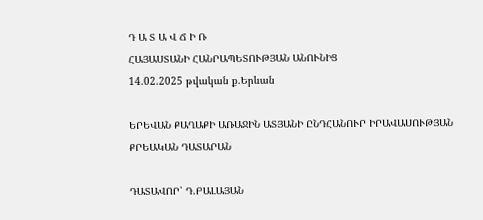Դ Ա Տ Ա Վ Ճ Ի Ռ
ՀԱՅԱՍՏԱՆԻ ՀԱՆՐԱՊԵՏՈՒԹՅԱՆ ԱՆՈՒՆԻՑ
14.02.2025 թվական ք.Երևան

ԵՐԵՎԱՆ ՔԱՂԱՔԻ ԱՌԱՋԻՆ ԱՏՅԱՆԻ ԸՆԴՀԱՆՈՒՐ ԻՐԱՎԱՍՈՒԹՅԱՆ
ՔՐԵԱԿԱՆ ԴԱՏԱՐԱՆ

ԴԱՏԱՎՈՐ՝ Դ.ԲԱԼԱՅԱՆ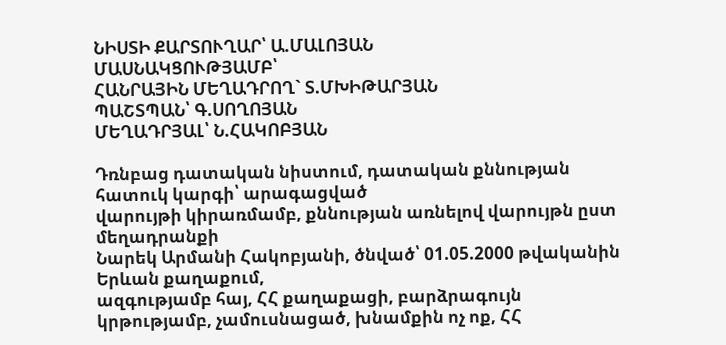ՆԻՍՏԻ ՔԱՐՏՈՒՂԱՐ՝ Ա.ՄԱԼՈՅԱՆ
ՄԱՍՆԱԿՑՈՒԹՅԱՄԲ՝
ՀԱՆՐԱՅԻՆ ՄԵՂԱԴՐՈՂ` Տ.ՄԽԻԹԱՐՅԱՆ
ՊԱՇՏՊԱՆ՝ Գ.ՍՈՂՈՅԱՆ
ՄԵՂԱԴՐՅԱԼ՝ Ն.ՀԱԿՈԲՅԱՆ

Դռնբաց դատական նիստում, դատական քննության հատուկ կարգի՝ արագացված
վարույթի կիրառմամբ, քննության առնելով վարույթն ըստ մեղադրանքի
Նարեկ Արմանի Հակոբյանի, ծնված՝ 01.05.2000 թվականին Երևան քաղաքում,
ազգությամբ հայ, ՀՀ քաղաքացի, բարձրագույն կրթությամբ, չամուսնացած, խնամքին ոչ ոք, ՀՀ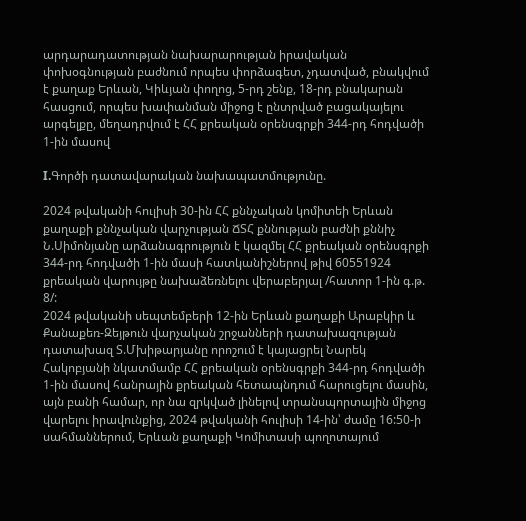արդարադատության նախարարության իրավական փոխօգնության բաժնում որպես փորձագետ, չդատված, բնակվում է քաղաք Երևան, Կիևյան փողոց, 5-րդ շենք, 18-րդ բնակարան հասցում, որպես խափանման միջոց է ընտրված բացակայելու արգելքը, մեղադրվում է ՀՀ քրեական օրենսգրքի 344-րդ հոդվածի 1-ին մասով

I.Գործի դատավարական նախապատմությունը.

2024 թվականի հուլիսի 30-ին ՀՀ քննչական կոմիտեի Երևան քաղաքի քննչական վարչության ՃՏՀ քննության բաժնի քննիչ Ն.Սիմոնյանը արձանագրություն է կազմել ՀՀ քրեական օրենսգրքի 344-րդ հոդվածի 1-ին մասի հատկանիշներով թիվ 60551924 քրեական վարույթը նախաձեռնելու վերաբերյալ /հատոր 1-ին գ.թ. 8/:
2024 թվականի սեպտեմբերի 12-ին Երևան քաղաքի Արաբկիր և Քանաքեռ-Զեյթուն վարչական շրջանների դատախազության դատախազ Տ.Մխիթարյանը որոշում է կայացրել Նարեկ Հակոբյանի նկատմամբ ՀՀ քրեական օրենսգրքի 344-րդ հոդվածի 1-ին մասով հանրային քրեական հետապնդում հարուցելու մասին, այն բանի համար, որ նա զրկված լինելով տրանսպորտային միջոց վարելու իրավունքից, 2024 թվականի հուլիսի 14-ին՝ ժամը 16:50-ի սահմաններում, Երևան քաղաքի Կոմիտասի պողոտայում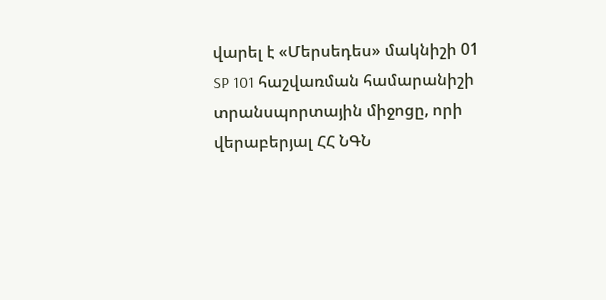վարել է «Մերսեդես» մակնիշի 01 SP 101 հաշվառման համարանիշի տրանսպորտային միջոցը, որի վերաբերյալ ՀՀ ՆԳՆ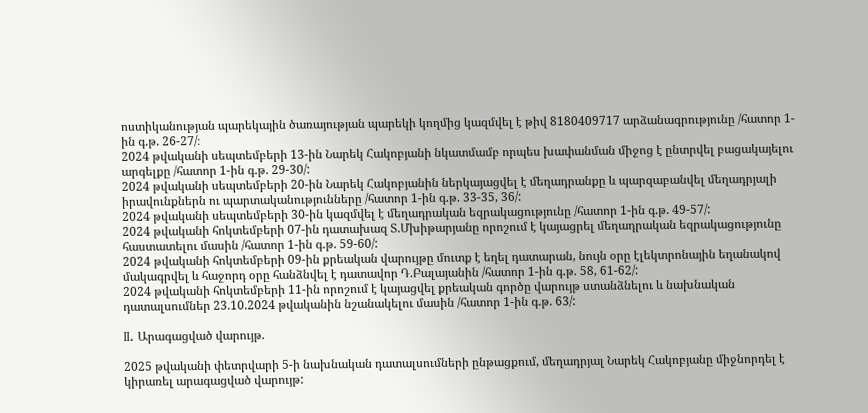ոստիկանության պարեկային ծառայության պարեկի կողմից կազմվել է թիվ 8180409717 արձանագրությունը /հատոր 1-ին գ.թ. 26-27/։
2024 թվականի սեպտեմբերի 13-ին Նարեկ Հակոբյանի նկատմամբ որպես խափանման միջոց է ընտրվել բացակայելու արգելքը /հատոր 1-ին գ.թ. 29-30/:
2024 թվականի սեպտեմբերի 20-ին Նարեկ Հակոբյանին ներկայացվել է մեղադրանքը և պարզաբանվել մեղադրյալի իրավունքներն ու պարտականությունները /հատոր 1-ին գ.թ. 33-35, 36/:
2024 թվականի սեպտեմբերի 30-ին կազմվել է մեղադրական եզրակացությունը /հատոր 1-ին գ.թ. 49-57/:
2024 թվականի հոկտեմբերի 07-ին դատախազ Տ.Մխիթարյանը որոշում է կայացրել մեղադրական եզրակացությունը հաստատելու մասին /հատոր 1-ին գ.թ. 59-60/:
2024 թվականի հոկտեմբերի 09-ին քրեական վարույթը մուտք է եղել դատարան, նույն օրը էլեկտրոնային եղանակով մակագրվել և հաջորդ օրը հանձնվել է դատավոր Դ.Բալայանին /հատոր 1-ին գ.թ. 58, 61-62/:
2024 թվականի հոկտեմբերի 11-ին որոշում է կայացվել քրեական գործը վարույթ ստանձնելու և նախնական դատալսումներ 23.10.2024 թվականին նշանակելու մասին /հատոր 1-ին գ.թ. 63/:

II. Արագացված վարույթ.

2025 թվականի փետրվարի 5-ի նախնական դատալսումների ընթացքում, մեղադրյալ Նարեկ Հակոբյանը միջնորդել է կիրառել արագացված վարույթ: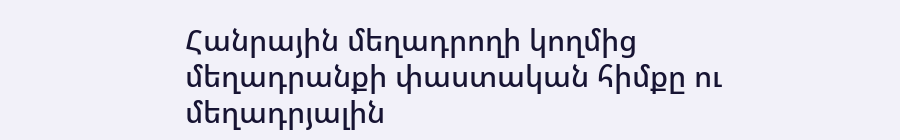Հանրային մեղադրողի կողմից մեղադրանքի փաստական հիմքը ու մեղադրյալին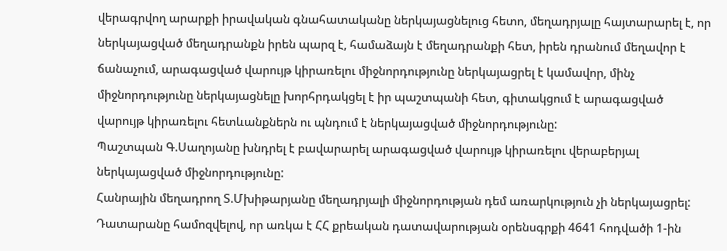վերագրվող արարքի իրավական գնահատականը ներկայացնելուց հետո, մեղադրյալը հայտարարել է, որ ներկայացված մեղադրանքն իրեն պարզ է, համաձայն է մեղադրանքի հետ, իրեն դրանում մեղավոր է ճանաչում, արագացված վարույթ կիրառելու միջնորդությունը ներկայացրել է կամավոր, մինչ միջնորդությունը ներկայացնելը խորհրդակցել է իր պաշտպանի հետ, գիտակցում է արագացված վարույթ կիրառելու հետևանքներն ու պնդում է ներկայացված միջնորդությունը:
Պաշտպան Գ.Սաղոյանը խնդրել է բավարարել արագացված վարույթ կիրառելու վերաբերյալ ներկայացված միջնորդությունը:
Հանրային մեղադրող Տ.Մխիթարյանը մեղադրյալի միջնորդության դեմ առարկություն չի ներկայացրել:
Դատարանը համոզվելով, որ առկա է ՀՀ քրեական դատավարության օրենսգրքի 4641 հոդվածի 1-ին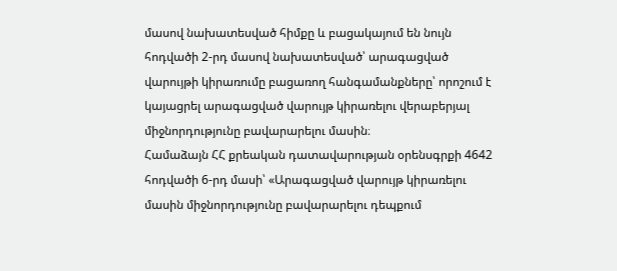մասով նախատեսված հիմքը և բացակայում են նույն հոդվածի 2-րդ մասով նախատեսված՝ արագացված վարույթի կիրառումը բացառող հանգամանքները՝ որոշում է կայացրել արագացված վարույթ կիրառելու վերաբերյալ միջնորդությունը բավարարելու մասին։
Համաձայն ՀՀ քրեական դատավարության օրենսգրքի 4642 հոդվածի 6-րդ մասի՝ «Արագացված վարույթ կիրառելու մասին միջնորդությունը բավարարելու դեպքում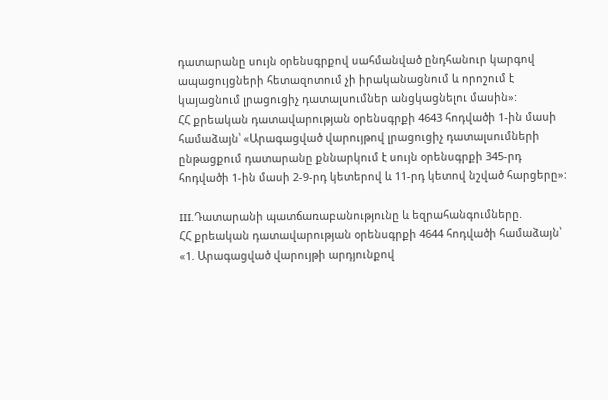դատարանը սույն օրենսգրքով սահմանված ընդհանուր կարգով ապացույցների հետազոտում չի իրականացնում և որոշում է կայացնում լրացուցիչ դատալսումներ անցկացնելու մասին»:
ՀՀ քրեական դատավարության օրենսգրքի 4643 հոդվածի 1-ին մասի համաձայն՝ «Արագացված վարույթով լրացուցիչ դատալսումների ընթացքում դատարանը քննարկում է սույն օրենսգրքի 345-րդ հոդվածի 1-ին մասի 2-9-րդ կետերով և 11-րդ կետով նշված հարցերը»:

III.Դատարանի պատճառաբանությունը և եզրահանգումները.
ՀՀ քրեական դատավարության օրենսգրքի 4644 հոդվածի համաձայն՝
«1. Արագացված վարույթի արդյունքով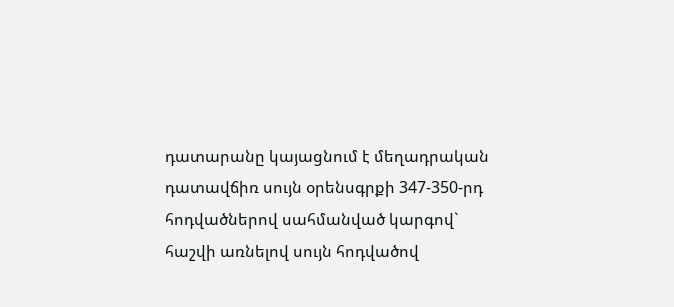դատարանը կայացնում է մեղադրական դատավճիռ սույն օրենսգրքի 347-350-րդ հոդվածներով սահմանված կարգով` հաշվի առնելով սույն հոդվածով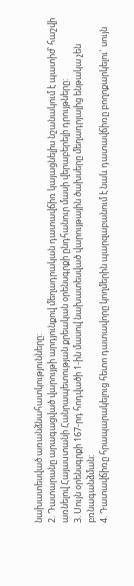նախատեսված առանձնահատկությունները:
2. Դատարանը արագացված վարույթի արդյունքով մեղադրական դատավճիռ կայացնելիս նշանակում է պատիժ՝ հաշվի առնելով Հայաuտանի Հանրապետության քրեական օրենսգրքի ընդհանուր մասի վերաբերելի դրույթները:
3. Սույն օրենսգրքի 167-րդ հոդվածի 1-ին մասով նախատեսված վարույթային ծախսերը մեղադրյալից ենթակա չեն բռնագանձման:
4. Դատավճիռը հրապարակելուց հետո դատավորը կողմերին պարզաբանում է նաև դատավճիռը բողոքարկելու` սույն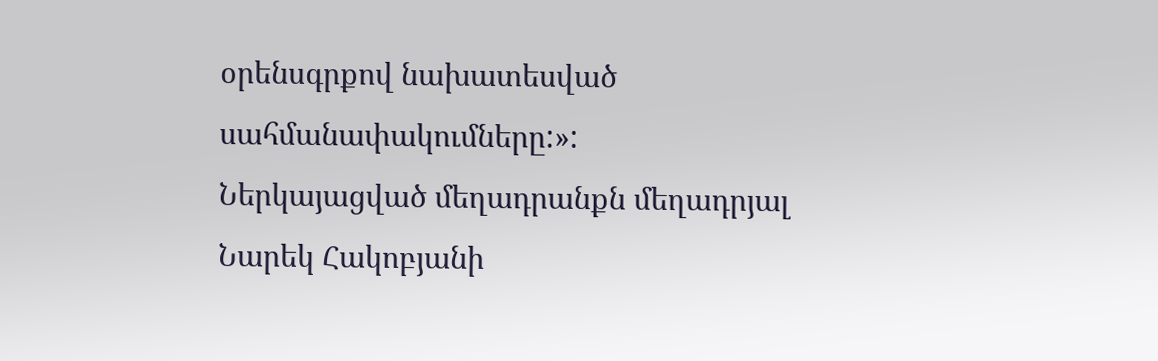օրենսգրքով նախատեսված սահմանափակումները:»:
Ներկայացված մեղադրանքն մեղադրյալ Նարեկ Հակոբյանի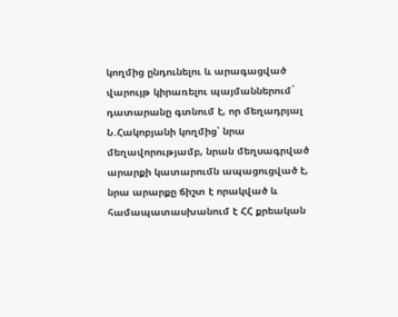կողմից ընդունելու և արագացված վարույթ կիրառելու պայմաններում` դատարանը գտնում է, որ մեղադրյալ Ն.Հակոբյանի կողմից՝ նրա մեղավորությամբ, նրան մեղսագրված արարքի կատարումն ապացուցված է, նրա արարքը ճիշտ է որակված և համապատասխանում է ՀՀ քրեական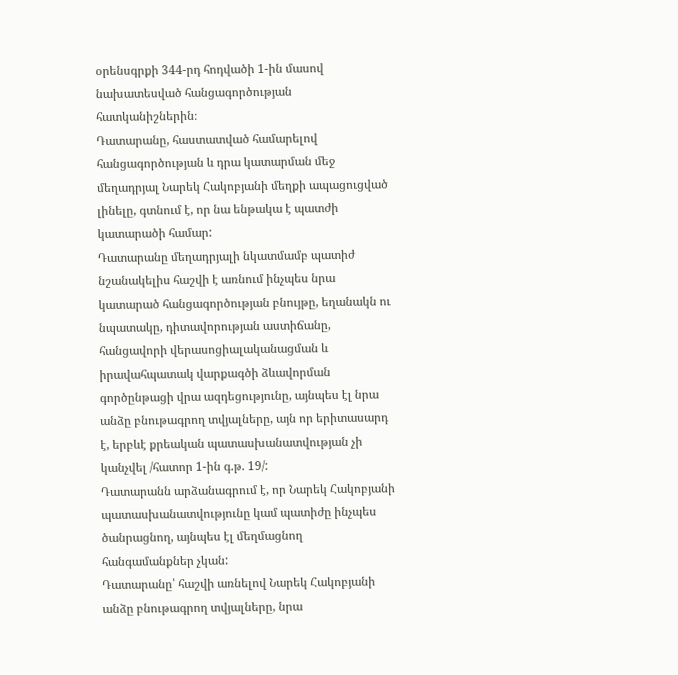օրենսգրքի 344-րդ հոդվածի 1-ին մասով նախատեսված հանցագործության հատկանիշներին։
Դատարանը, հաստատված համարելով հանցագործության և դրա կատարման մեջ մեղադրյալ Նարեկ Հակոբյանի մեղքի ապացուցված լինելը, գտնում է, որ նա ենթակա է պատժի կատարածի համար:
Դատարանը մեղադրյալի նկատմամբ պատիժ նշանակելիս հաշվի է առնում ինչպես նրա կատարած հանցագործության բնույթը, եղանակն ու նպատակը, դիտավորության աստիճանը, հանցավորի վերասոցիալականացման և իրավահպատակ վարքագծի ձևավորման գործընթացի վրա ազդեցությունը, այնպես էլ նրա անձը բնութագրող տվյալները, այն որ երիտասարդ է, երբևէ քրեական պատասխանատվության չի կանչվել /հատոր 1-ին գ.թ. 19/:
Դատարանն արձանագրում է, որ Նարեկ Հակոբյանի պատասխանատվությունը կամ պատիժը ինչպես ծանրացնող, այնպես էլ մեղմացնող հանգամանքներ չկան:
Դատարանը՝ հաշվի առնելով Նարեկ Հակոբյանի անձը բնութագրող տվյալները, նրա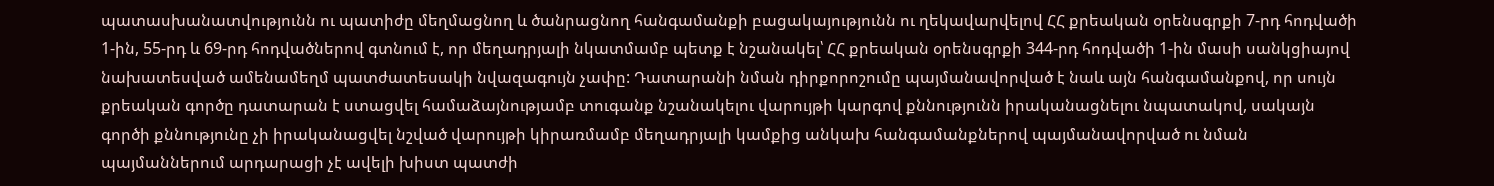պատասխանատվությունն ու պատիժը մեղմացնող և ծանրացնող հանգամանքի բացակայությունն ու ղեկավարվելով ՀՀ քրեական օրենսգրքի 7-րդ հոդվածի 1-ին, 55-րդ և 69-րդ հոդվածներով գտնում է, որ մեղադրյալի նկատմամբ պետք է նշանակել՝ ՀՀ քրեական օրենսգրքի 344-րդ հոդվածի 1-ին մասի սանկցիայով նախատեսված ամենամեղմ պատժատեսակի նվազագույն չափը: Դատարանի նման դիրքորոշումը պայմանավորված է նաև այն հանգամանքով, որ սույն քրեական գործը դատարան է ստացվել համաձայնությամբ տուգանք նշանակելու վարույթի կարգով քննությունն իրականացնելու նպատակով, սակայն գործի քննությունը չի իրականացվել նշված վարույթի կիրառմամբ մեղադրյալի կամքից անկախ հանգամանքներով պայմանավորված ու նման պայմաններում արդարացի չէ ավելի խիստ պատժի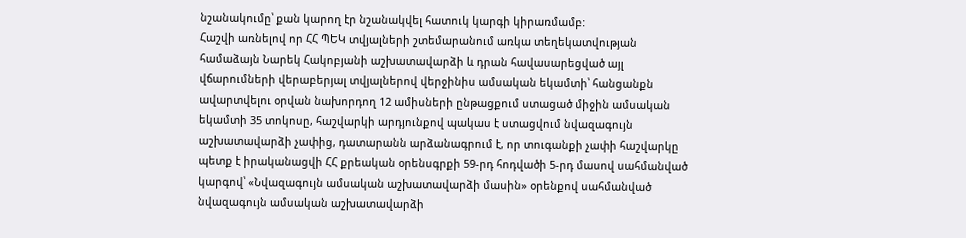նշանակումը՝ քան կարող էր նշանակվել հատուկ կարգի կիրառմամբ:
Հաշվի առնելով որ ՀՀ ՊԵԿ տվյալների շտեմարանում առկա տեղեկատվության համաձայն Նարեկ Հակոբյանի աշխատավարձի և դրան հավասարեցված այլ վճարումների վերաբերյալ տվյալներով վերջինիս ամսական եկամտի՝ հանցանքն ավարտվելու օրվան նախորդող 12 ամիսների ընթացքում ստացած միջին ամսական եկամտի 35 տոկոսը, հաշվարկի արդյունքով պակաս է ստացվում նվազագույն աշխատավարձի չափից, դատարանն արձանագրում է, որ տուգանքի չափի հաշվարկը պետք է իրականացվի ՀՀ քրեական օրենսգրքի 59-րդ հոդվածի 5-րդ մասով սահմանված կարգով՝ «Նվազագույն ամսական աշխատավարձի մասին» օրենքով սահմանված նվազագույն ամսական աշխատավարձի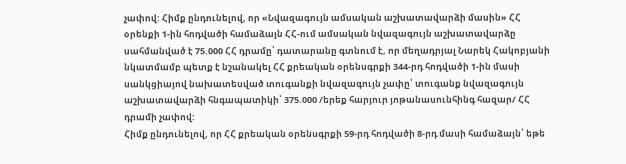չափով: Հիմք ընդունելով, որ «Նվազագույն ամսական աշխատավարձի մասին» ՀՀ օրենքի 1-ին հոդվածի համաձայն ՀՀ-ում ամսական նվազագույն աշխատավարձը սահմանված է 75.000 ՀՀ դրամը՝ դատարանը գտնում է, որ մեղադրյալ Նարեկ Հակոբյանի նկատմամբ պետք է նշանակել ՀՀ քրեական օրենսգրքի 344-րդ հոդվածի 1-ին մասի սանկցիայով նախատեսված տուգանքի նվազագույն չափը՝ տուգանք նվազագույն աշխատավարձի հնգապատիկի՝ 375.000 /երեք հարյուր յոթանասունհինգ հազար/ ՀՀ դրամի չափով:
Հիմք ընդունելով, որ ՀՀ քրեական օրենսգրքի 59-րդ հոդվածի 8-րդ մասի համաձայն՝ եթե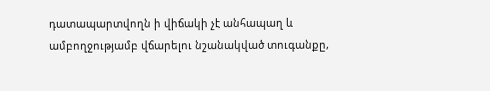դատապարտվողն ի վիճակի չէ անհապաղ և ամբողջությամբ վճարելու նշանակված տուգանքը,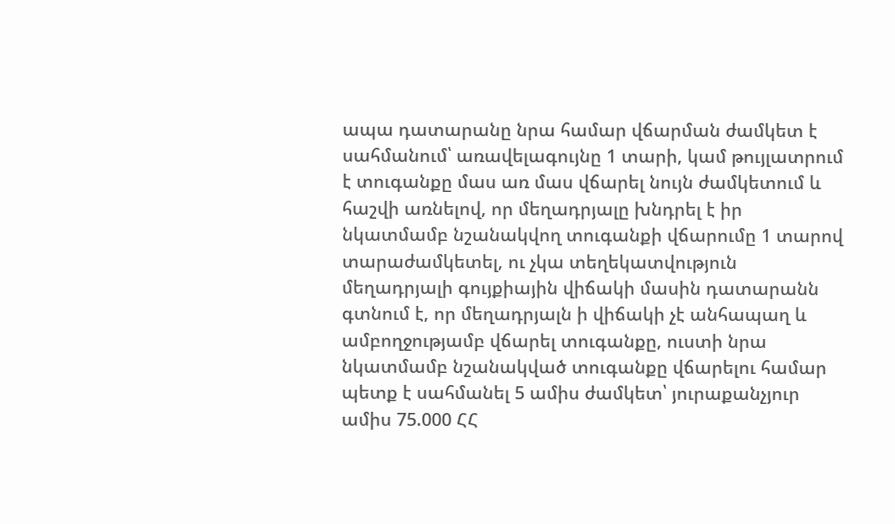ապա դատարանը նրա համար վճարման ժամկետ է սահմանում՝ առավելագույնը 1 տարի, կամ թույլատրում է տուգանքը մաս առ մաս վճարել նույն ժամկետում և հաշվի առնելով, որ մեղադրյալը խնդրել է իր նկատմամբ նշանակվող տուգանքի վճարումը 1 տարով տարաժամկետել, ու չկա տեղեկատվություն մեղադրյալի գույքիային վիճակի մասին դատարանն գտնում է, որ մեղադրյալն ի վիճակի չէ անհապաղ և ամբողջությամբ վճարել տուգանքը, ուստի նրա նկատմամբ նշանակված տուգանքը վճարելու համար պետք է սահմանել 5 ամիս ժամկետ՝ յուրաքանչյուր ամիս 75.000 ՀՀ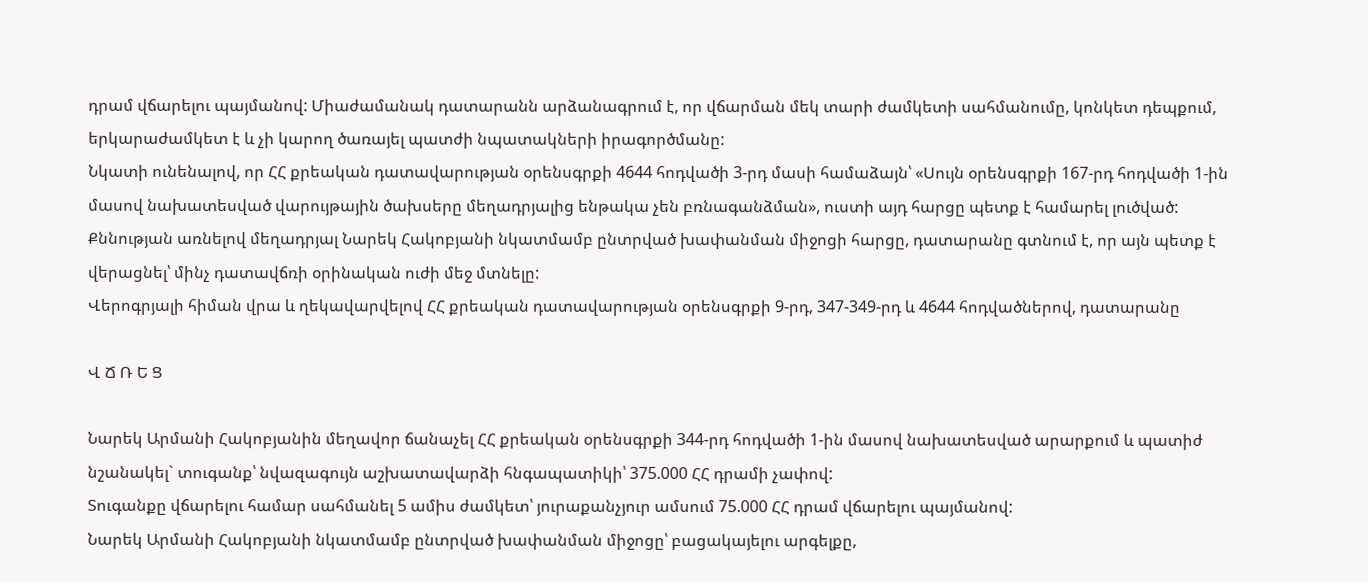դրամ վճարելու պայմանով: Միաժամանակ դատարանն արձանագրում է, որ վճարման մեկ տարի ժամկետի սահմանումը, կոնկետ դեպքում, երկարաժամկետ է և չի կարող ծառայել պատժի նպատակների իրագործմանը:
Նկատի ունենալով, որ ՀՀ քրեական դատավարության օրենսգրքի 4644 հոդվածի 3-րդ մասի համաձայն՝ «Սույն օրենսգրքի 167-րդ հոդվածի 1-ին մասով նախատեսված վարույթային ծախսերը մեղադրյալից ենթակա չեն բռնագանձման», ուստի այդ հարցը պետք է համարել լուծված:
Քննության առնելով մեղադրյալ Նարեկ Հակոբյանի նկատմամբ ընտրված խափանման միջոցի հարցը, դատարանը գտնում է, որ այն պետք է վերացնել՝ մինչ դատավճռի օրինական ուժի մեջ մտնելը:
Վերոգրյալի հիման վրա և ղեկավարվելով ՀՀ քրեական դատավարության օրենսգրքի 9-րդ, 347-349-րդ և 4644 հոդվածներով, դատարանը

Վ Ճ Ռ Ե Ց

Նարեկ Արմանի Հակոբյանին մեղավոր ճանաչել ՀՀ քրեական օրենսգրքի 344-րդ հոդվածի 1-ին մասով նախատեսված արարքում և պատիժ նշանակել` տուգանք՝ նվազագույն աշխատավարձի հնգապատիկի՝ 375.000 ՀՀ դրամի չափով:
Տուգանքը վճարելու համար սահմանել 5 ամիս ժամկետ՝ յուրաքանչյուր ամսում 75.000 ՀՀ դրամ վճարելու պայմանով:
Նարեկ Արմանի Հակոբյանի նկատմամբ ընտրված խափանման միջոցը՝ բացակայելու արգելքը,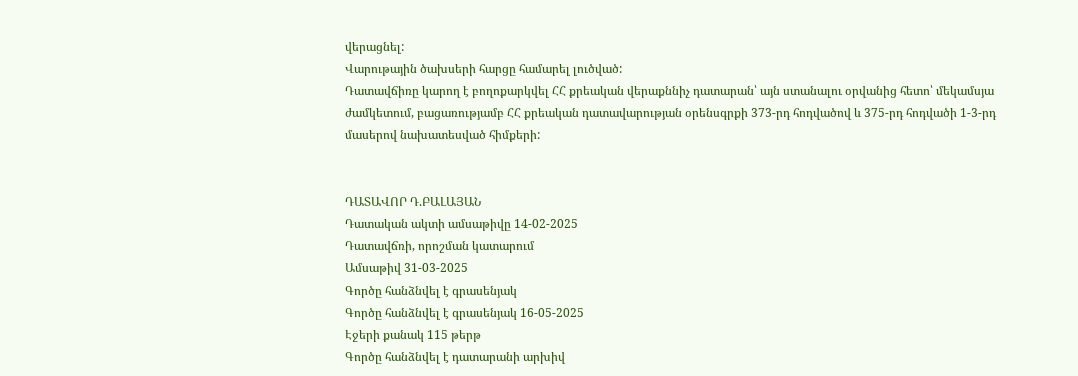վերացնել:
Վարութային ծախսերի հարցը համարել լուծված:
Դատավճիռը կարող է բողոքարկվել ՀՀ քրեական վերաքննիչ դատարան՝ այն ստանալու օրվանից հետո՝ մեկամսյա ժամկետում, բացառությամբ ՀՀ քրեական դատավարության օրենսգրքի 373-րդ հոդվածով և 375-րդ հոդվածի 1-3-րդ մասերով նախատեսված հիմքերի:


ԴԱՏԱՎՈՐ Դ.ԲԱԼԱՅԱՆ
Դատական ակտի ամսաթիվը 14-02-2025
Դատավճռի, որոշման կատարում
Ամսաթիվ 31-03-2025
Գործը հանձնվել է գրասենյակ
Գործը հանձնվել է գրասենյակ 16-05-2025
Էջերի քանակ 115 թերթ
Գործը հանձնվել է դատարանի արխիվ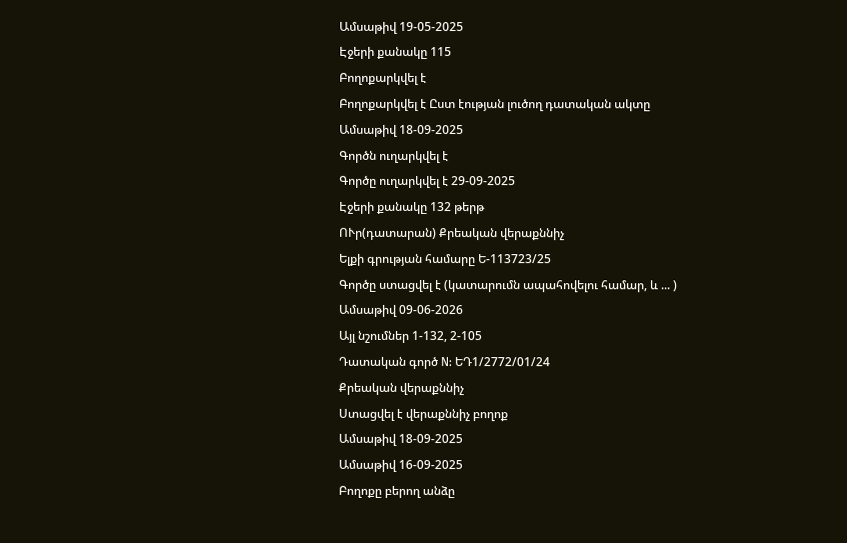Ամսաթիվ 19-05-2025
Էջերի քանակը 115
Բողոքարկվել է
Բողոքարկվել է Ըստ էության լուծող դատական ակտը
Ամսաթիվ 18-09-2025
Գործն ուղարկվել է
Գործը ուղարկվել է 29-09-2025
Էջերի քանակը 132 թերթ
ՈՒր(դատարան) Քրեական վերաքննիչ
Ելքի գրության համարը Ե-113723/25
Գործը ստացվել է (կատարումն ապահովելու համար, և ... )
Ամսաթիվ 09-06-2026
Այլ նշումներ 1-132, 2-105
Դատական գործ N: ԵԴ1/2772/01/24
Քրեական վերաքննիչ
Ստացվել է վերաքննիչ բողոք
Ամսաթիվ 18-09-2025
Ամսաթիվ 16-09-2025
Բողոքը բերող անձը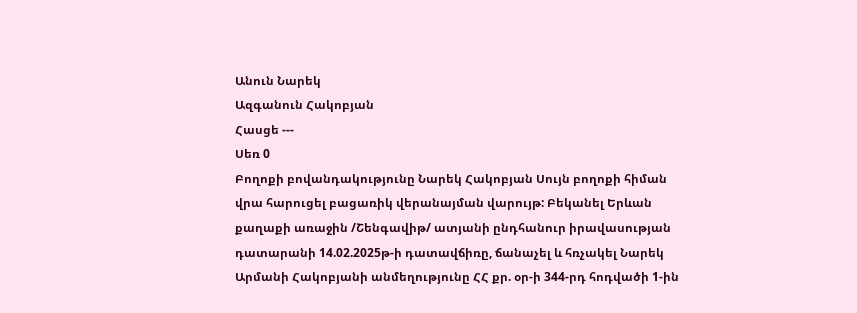Անուն Նարեկ
Ազգանուն Հակոբյան
Հասցե ---
Սեռ 0
Բողոքի բովանդակությունը Նարեկ Հակոբյան Սույն բողոքի հիման վրա հարուցել բացառիկ վերանայման վարույթ: Բեկանել Երևան քաղաքի առաջին /Շենգավիթ/ ատյանի ընդհանուր իրավասության դատարանի 14.02.2025թ-ի դատավճիռը, ճանաչել և հռչակել Նարեկ Արմանի Հակոբյանի անմեղությունը ՀՀ քր. օր-ի 344-րդ հոդվածի 1-ին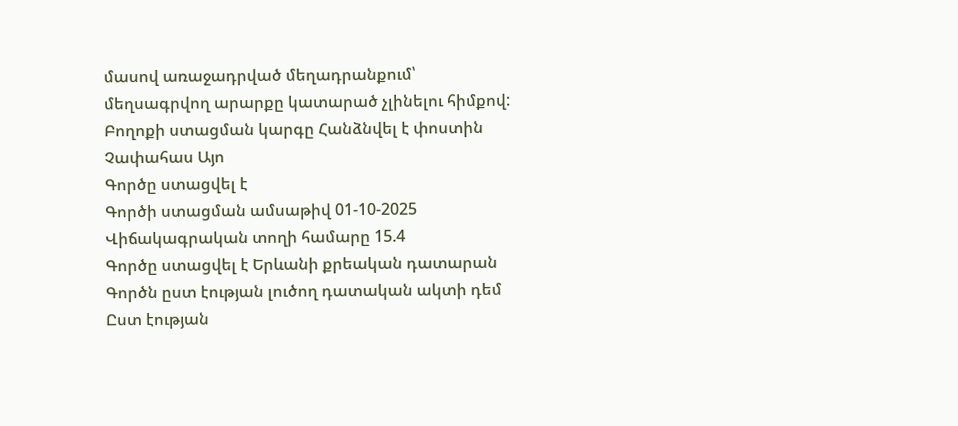մասով առաջադրված մեղադրանքում՝ մեղսագրվող արարքը կատարած չլինելու հիմքով:
Բողոքի ստացման կարգը Հանձնվել է փոստին
Չափահաս Այո
Գործը ստացվել է
Գործի ստացման ամսաթիվ 01-10-2025
Վիճակագրական տողի համարը 15.4
Գործը ստացվել է Երևանի քրեական դատարան
Գործն ըստ էության լուծող դատական ակտի դեմ
Ըստ էության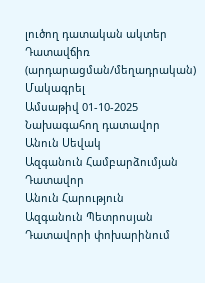լուծող դատական ակտեր Դատավճիռ (արդարացման/մեղադրական)
Մակագրել
Ամսաթիվ 01-10-2025
Նախագահող դատավոր
Անուն Սեվակ
Ազգանուն Համբարձումյան
Դատավոր
Անուն Հարություն
Ազգանուն Պետրոսյան
Դատավորի փոխարինում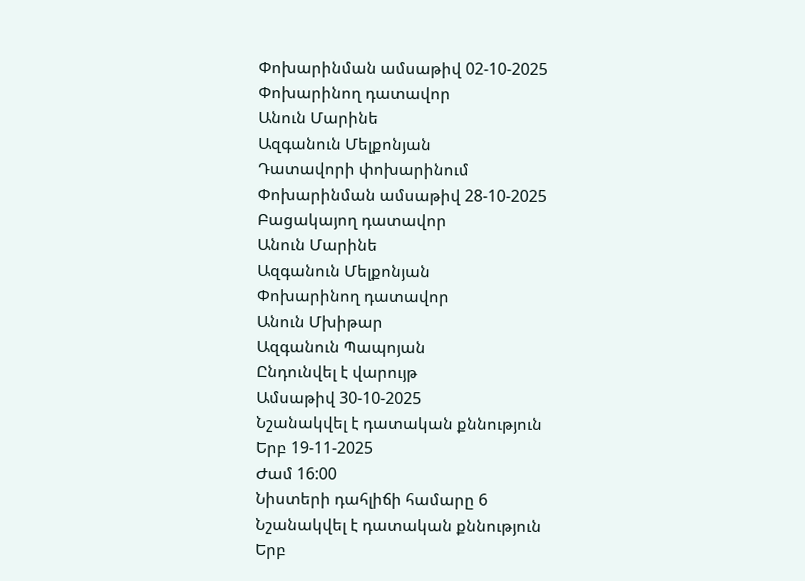Փոխարինման ամսաթիվ 02-10-2025
Փոխարինող դատավոր
Անուն Մարինե
Ազգանուն Մելքոնյան
Դատավորի փոխարինում
Փոխարինման ամսաթիվ 28-10-2025
Բացակայող դատավոր
Անուն Մարինե
Ազգանուն Մելքոնյան
Փոխարինող դատավոր
Անուն Մխիթար
Ազգանուն Պապոյան
Ընդունվել է վարույթ
Ամսաթիվ 30-10-2025
Նշանակվել է դատական քննություն
Երբ 19-11-2025
Ժամ 16:00
Նիստերի դահլիճի համարը 6
Նշանակվել է դատական քննություն
Երբ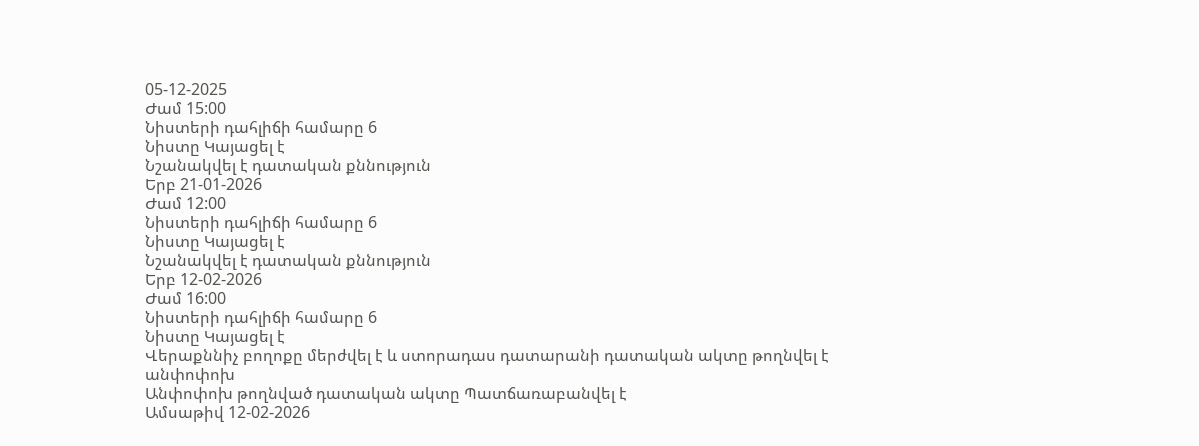05-12-2025
Ժամ 15:00
Նիստերի դահլիճի համարը 6
Նիստը Կայացել է
Նշանակվել է դատական քննություն
Երբ 21-01-2026
Ժամ 12:00
Նիստերի դահլիճի համարը 6
Նիստը Կայացել է
Նշանակվել է դատական քննություն
Երբ 12-02-2026
Ժամ 16:00
Նիստերի դահլիճի համարը 6
Նիստը Կայացել է
Վերաքննիչ բողոքը մերժվել է և ստորադաս դատարանի դատական ակտը թողնվել է անփոփոխ
Անփոփոխ թողնված դատական ակտը Պատճառաբանվել է
Ամսաթիվ 12-02-2026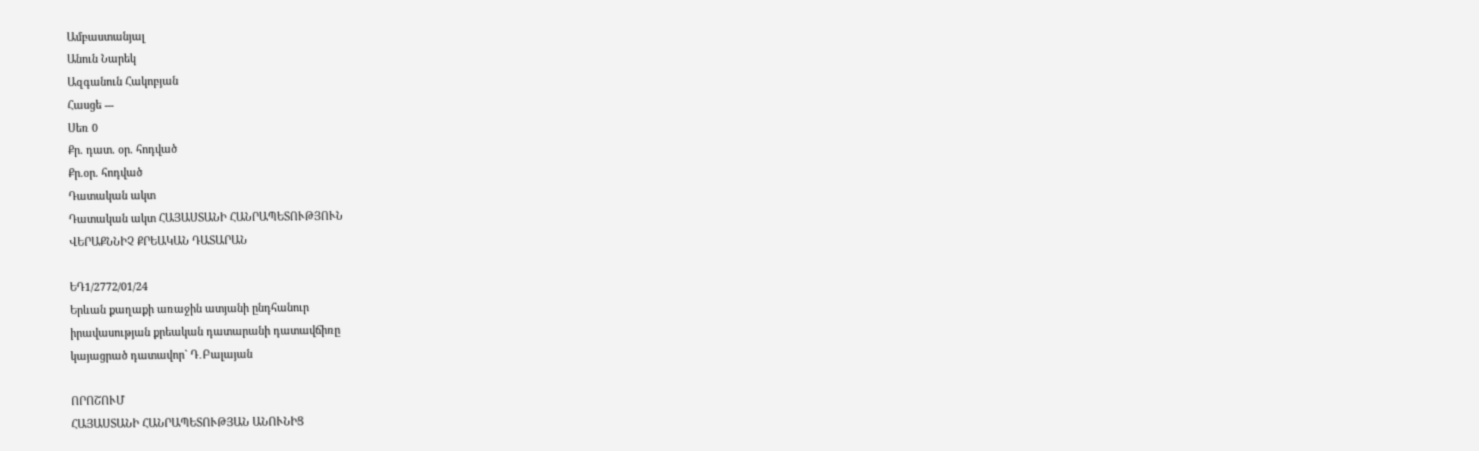Ամբաստանյալ
Անուն Նարեկ
Ազգանուն Հակոբյան
Հասցե ---
Սեռ 0
Քր. դատ. օր. հոդված
Քր.օր. հոդված
Դատական ակտ
Դատական ակտ ՀԱՅԱՍՏԱՆԻ ՀԱՆՐԱՊԵՏՈՒԹՅՈՒՆ
ՎԵՐԱՔՆՆԻՉ ՔՐԵԱԿԱՆ ԴԱՏԱՐԱՆ

ԵԴ1/2772/01/24
Երևան քաղաքի առաջին ատյանի ընդհանուր
իրավասության քրեական դատարանի դատավճիռը
կայացրած դատավոր` Դ․Բալայան

ՈՐՈՇՈՒՄ
ՀԱՅԱՍՏԱՆԻ ՀԱՆՐԱՊԵՏՈՒԹՅԱՆ ԱՆՈՒՆԻՑ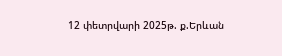12 փետրվարի 2025թ. ք.Երևան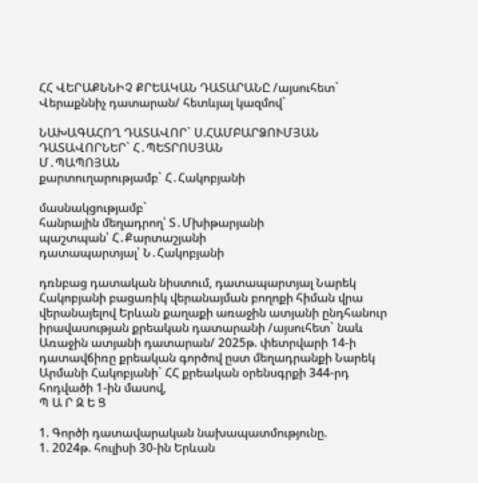ՀՀ ՎԵՐԱՔՆՆԻՉ ՔՐԵԱԿԱՆ ԴԱՏԱՐԱՆԸ /այսուհետ`
Վերաքննիչ դատարան/ հետևյալ կազմով`

ՆԱԽԱԳԱՀՈՂ ԴԱՏԱՎՈՐ` Ս.ՀԱՄԲԱՐՁՈՒՄՅԱՆ ԴԱՏԱՎՈՐՆԵՐ` Հ․ՊԵՏՐՈՍՅԱՆ
Մ․ՊԱՊՈՅԱՆ
քարտուղարությամբ` Հ․Հակոբյանի

մասնակցությամբ`
հանրային մեղադրող՝ Տ․Մխիթարյանի
պաշտպան՝ Հ․Քարտաշյանի
դատապարտյալ՝ Ն․Հակոբյանի

դռնբաց դատական նիստում, դատապարտյալ Նարեկ Հակոբյանի բացառիկ վերանայման բողոքի հիման վրա վերանայելով Երևան քաղաքի առաջին ատյանի ընդհանուր իրավասության քրեական դատարանի /այսուհետ` նաև Առաջին ատյանի դատարան/ 2025թ. փետրվարի 14-ի դատավճիռը քրեական գործով ըստ մեղադրանքի Նարեկ Արմանի Հակոբյանի` ՀՀ քրեական օրենսգրքի 344-րդ հոդվածի 1-ին մասով,
Պ Ա Ր Զ Ե Ց

1. Գործի դատավարական նախապատմությունը.
1. 2024թ. հուլիսի 30-ին Երևան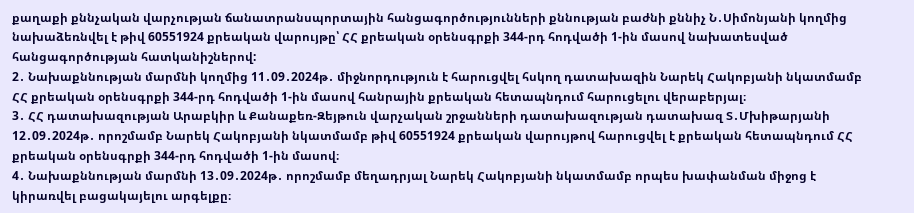քաղաքի քննչական վարչության ճանատրանսպորտային հանցագործությունների քննության բաժնի քննիչ Ն․Սիմոնյանի կողմից նախաձեռնվել է թիվ 60551924 քրեական վարույթը՝ ՀՀ քրեական օրենսգրքի 344-րդ հոդվածի 1-ին մասով նախատեսված հանցագործության հատկանիշներով:
2․ Նախաքննության մարմնի կողմից 11․09․2024թ․ միջնորդություն է հարուցվել հսկող դատախազին Նարեկ Հակոբյանի նկատմամբ ՀՀ քրեական օրենսգրքի 344-րդ հոդվածի 1-ին մասով հանրային քրեական հետապնդում հարուցելու վերաբերյալ։
3․ ՀՀ դատախազության Արաբկիր և Քանաքեռ-Զեյթուն վարչական շրջանների դատախազության դատախազ Տ․Մխիթարյանի 12․09․2024թ․ որոշմամբ Նարեկ Հակոբյանի նկատմամբ թիվ 60551924 քրեական վարույթով հարուցվել է քրեական հետապնդում ՀՀ քրեական օրենսգրքի 344-րդ հոդվածի 1-ին մասով։
4․ Նախաքննության մարմնի 13․09․2024թ․ որոշմամբ մեղադրյալ Նարեկ Հակոբյանի նկատմամբ որպես խափանման միջոց է կիրառվել բացակայելու արգելքը։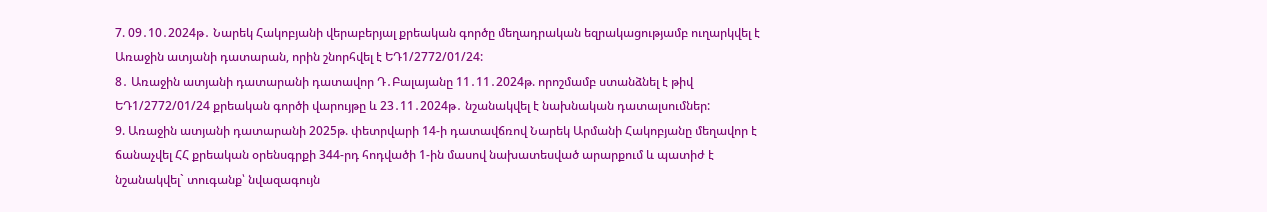7. 09․10․2024թ․ Նարեկ Հակոբյանի վերաբերյալ քրեական գործը մեղադրական եզրակացությամբ ուղարկվել է Առաջին ատյանի դատարան, որին շնորհվել է ԵԴ1/2772/01/24:
8․ Առաջին ատյանի դատարանի դատավոր Դ․Բալայանը 11․11․2024թ. որոշմամբ ստանձնել է թիվ ԵԴ1/2772/01/24 քրեական գործի վարույթը և 23․11․2024թ․ նշանակվել է նախնական դատալսումներ:
9. Առաջին ատյանի դատարանի 2025թ. փետրվարի 14-ի դատավճռով Նարեկ Արմանի Հակոբյանը մեղավոր է ճանաչվել ՀՀ քրեական օրենսգրքի 344-րդ հոդվածի 1-ին մասով նախատեսված արարքում և պատիժ է նշանակվել` տուգանք՝ նվազագույն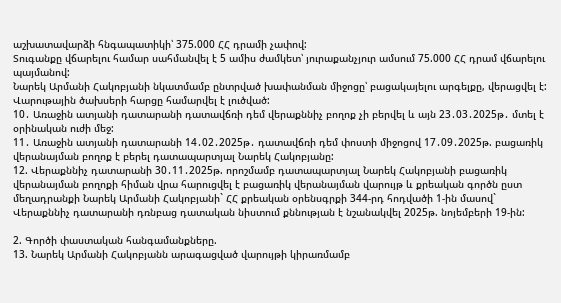աշխատավարձի հնգապատիկի՝ 375.000 ՀՀ դրամի չափով:
Տուգանքը վճարելու համար սահմանվել է 5 ամիս ժամկետ՝ յուրաքանչյուր ամսում 75.000 ՀՀ դրամ վճարելու պայմանով:
Նարեկ Արմանի Հակոբյանի նկատմամբ ընտրված խափանման միջոցը՝ բացակայելու արգելքը, վերացվել է:
Վարութային ծախսերի հարցը համարվել է լուծված:
10․ Առաջին ատյանի դատարանի դատավճռի դեմ վերաքննիչ բողոք չի բերվել և այն 23․03․2025թ․ մտել է օրինական ուժի մեջ:
11․ Առաջին ատյանի դատարանի 14․02․2025թ․ դատավճռի դեմ փոստի միջոցով 17․09․2025թ. բացառիկ վերանայման բողոք է բերել դատապարտյալ Նարեկ Հակոբյանը:
12. Վերաքննիչ դատարանի 30․11․2025թ. որոշմամբ դատապարտյալ Նարեկ Հակոբյանի բացառիկ վերանայման բողոքի հիման վրա հարուցվել է բացառիկ վերանայման վարույթ և քրեական գործն ըստ մեղադրանքի Նարեկ Արմանի Հակոբյանի` ՀՀ քրեական օրենսգրքի 344-րդ հոդվածի 1-ին մասով` Վերաքննիչ դատարանի դռնբաց դատական նիստում քննության է նշանակվել 2025թ. նոյեմբերի 19-ին:

2. Գործի փաստական հանգամանքները.
13. Նարեկ Արմանի Հակոբյանն արագացված վարույթի կիրառմամբ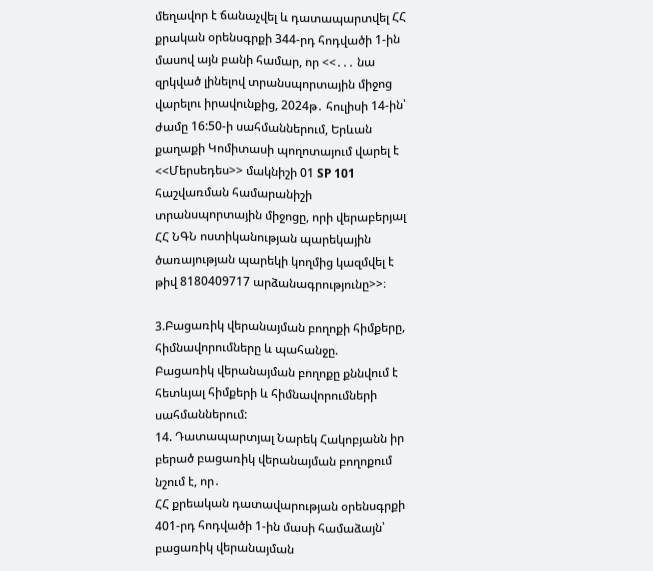մեղավոր է ճանաչվել և դատապարտվել ՀՀ քրական օրենսգրքի 344-րդ հոդվածի 1-ին մասով այն բանի համար, որ <<․․․ նա զրկված լինելով տրանսպորտային միջոց վարելու իրավունքից, 2024թ․ հուլիսի 14-ին՝ ժամը 16:50-ի սահմաններում, Երևան քաղաքի Կոմիտասի պողոտայում վարել է <<Մերսեդես>> մակնիշի 01 SP 101 հաշվառման համարանիշի տրանսպորտային միջոցը, որի վերաբերյալ ՀՀ ՆԳՆ ոստիկանության պարեկային ծառայության պարեկի կողմից կազմվել է թիվ 8180409717 արձանագրությունը>>։

3.Բացառիկ վերանայման բողոքի հիմքերը, հիմնավորումները և պահանջը.
Բացառիկ վերանայման բողոքը քննվում է հետևյալ հիմքերի և հիմնավորումների սահմաններում:
14. Դատապարտյալ Նարեկ Հակոբյանն իր բերած բացառիկ վերանայման բողոքում նշում է, որ․
ՀՀ քրեական դատավարության օրենսգրքի 401-րդ հոդվածի 1-ին մասի համաձայն՝ բացառիկ վերանայման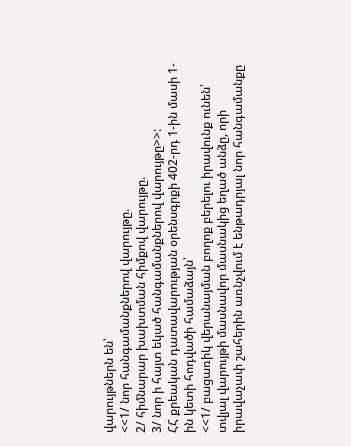վարույթներն են՝
<<1/ նոր հանգամանքներով վարույթը.
2/ հիմնարար խախտման հիմքով վարույթը.
3/ նոր ի հայտ եկած հանգամանքներով վարույթը>>:
ՀՀ քրեական դատավարության օրենսգրքի 402-րդ 1-ին մասի 1-ին կետի հոդվածի համաձայն՝
<<1/ բացառիկ վերանայման բողոք բերելու իրավունք ունեն՝ տվյալ վարույթի մասնավոր մասնակից եղած անձը, որի իրավաչափ շահերին առնչվում է ենթադրյալ նոր հանգամանքը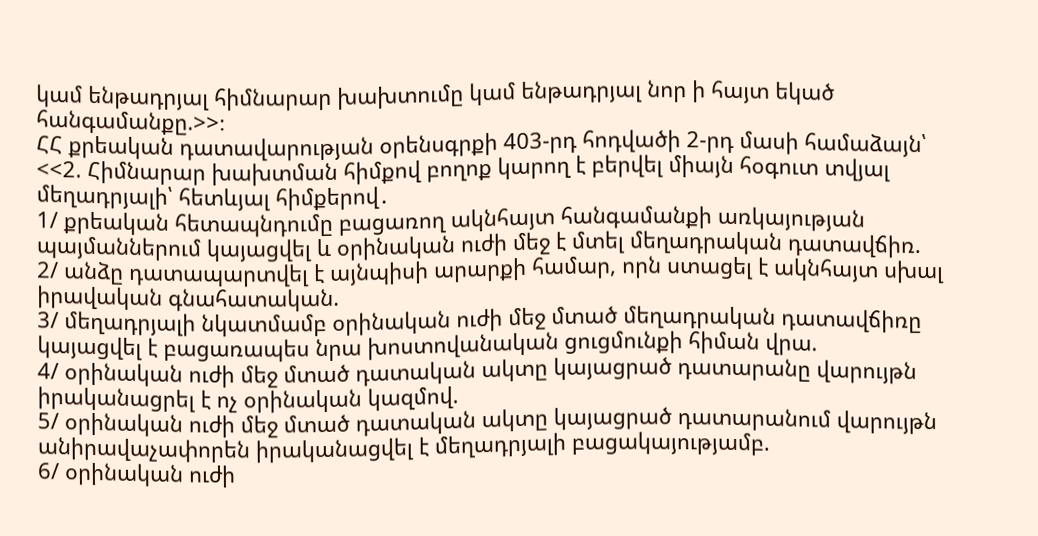կամ ենթադրյալ հիմնարար խախտումը կամ ենթադրյալ նոր ի հայտ եկած հանգամանքը.>>։
ՀՀ քրեական դատավարության օրենսգրքի 403-րդ հոդվածի 2-րդ մասի համաձայն՝
<<2. Հիմնարար խախտման հիմքով բողոք կարող է բերվել միայն հօգուտ տվյալ մեղադրյալի՝ հետևյալ հիմքերով․
1/ քրեական հետապնդումը բացառող ակնհայտ հանգամանքի առկայության պայմաններում կայացվել և օրինական ուժի մեջ է մտել մեղադրական դատավճիռ.
2/ անձը դատապարտվել է այնպիսի արարքի համար, որն ստացել է ակնհայտ սխալ իրավական գնահատական.
3/ մեղադրյալի նկատմամբ օրինական ուժի մեջ մտած մեղադրական դատավճիռը կայացվել է բացառապես նրա խոստովանական ցուցմունքի հիման վրա.
4/ օրինական ուժի մեջ մտած դատական ակտը կայացրած դատարանը վարույթն իրականացրել է ոչ օրինական կազմով.
5/ օրինական ուժի մեջ մտած դատական ակտը կայացրած դատարանում վարույթն անիրավաչափորեն իրականացվել է մեղադրյալի բացակայությամբ.
6/ օրինական ուժի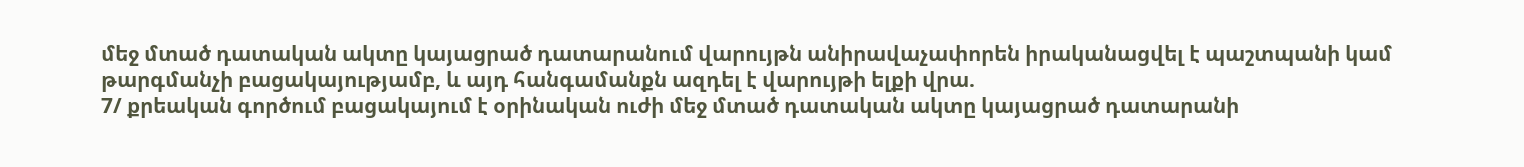մեջ մտած դատական ակտը կայացրած դատարանում վարույթն անիրավաչափորեն իրականացվել է պաշտպանի կամ թարգմանչի բացակայությամբ, և այդ հանգամանքն ազդել է վարույթի ելքի վրա.
7/ քրեական գործում բացակայում է օրինական ուժի մեջ մտած դատական ակտը կայացրած դատարանի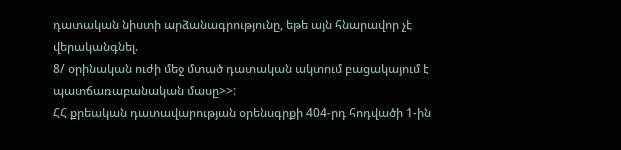դատական նիստի արձանագրությունը, եթե այն հնարավոր չէ վերականգնել.
8/ օրինական ուժի մեջ մտած դատական ակտում բացակայում է պատճառաբանական մասը>>:
ՀՀ քրեական դատավարության օրենսգրքի 404-րդ հոդվածի 1-ին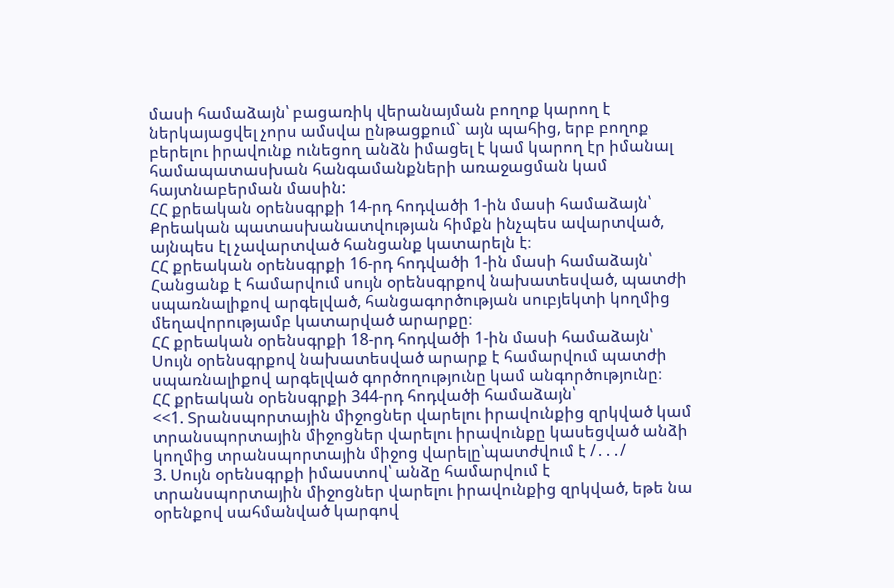մասի համաձայն՝ բացառիկ վերանայման բողոք կարող է ներկայացվել չորս ամսվա ընթացքում` այն պահից, երբ բողոք բերելու իրավունք ունեցող անձն իմացել է կամ կարող էր իմանալ համապատասխան հանգամանքների առաջացման կամ հայտնաբերման մասին:
ՀՀ քրեական օրենսգրքի 14-րդ հոդվածի 1-ին մասի համաձայն՝ Քրեական պատասխանատվության հիմքն ինչպես ավարտված, այնպես էլ չավարտված հանցանք կատարելն է։
ՀՀ քրեական օրենսգրքի 16-րդ հոդվածի 1-ին մասի համաձայն՝ Հանցանք է համարվում սույն օրենսգրքով նախատեսված, պատժի սպառնալիքով արգելված, հանցագործության սուբյեկտի կողմից մեղավորությամբ կատարված արարքը։
ՀՀ քրեական օրենսգրքի 18-րդ հոդվածի 1-ին մասի համաձայն՝
Սույն օրենսգրքով նախատեսված արարք է համարվում պատժի սպառնալիքով արգելված գործողությունը կամ անգործությունը։
ՀՀ քրեական օրենսգրքի 344-րդ հոդվածի համաձայն՝
<<1. Տրանսպորտային միջոցներ վարելու իրավունքից զրկված կամ տրանսպորտային միջոցներ վարելու իրավունքը կասեցված անձի կողմից տրանսպորտային միջոց վարելը՝պատժվում է /․․․/
3. Սույն օրենսգրքի իմաստով՝ անձը համարվում է տրանսպորտային միջոցներ վարելու իրավունքից զրկված, եթե նա օրենքով սահմանված կարգով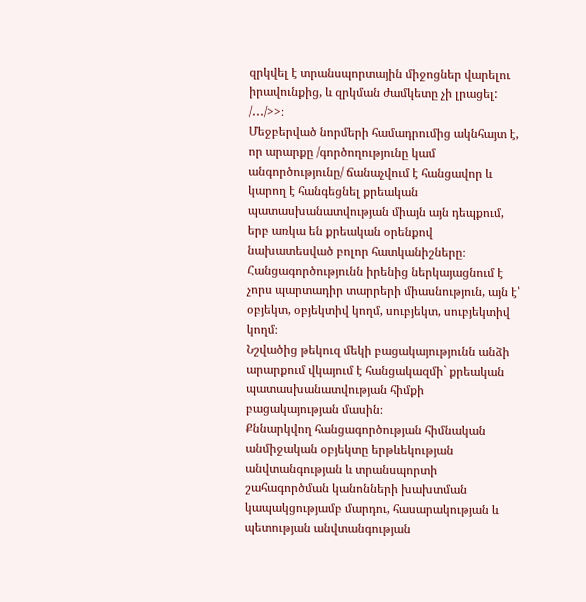զրկվել է տրանսպորտային միջոցներ վարելու իրավունքից, և զրկման ժամկետը չի լրացել:
/․․․/>>։
Մեջբերված նորմերի համադրումից ակնհայտ է, որ արարքը /գործողությունը կամ անգործությունը/ ճանաչվում է հանցավոր և կարող է հանգեցնել քրեական պատասխանատվության միայն այն դեպքում, երբ առկա են քրեական օրենքով նախատեսված բոլոր հատկանիշները։ Հանցագործությունն իրենից ներկայացնում է չորս պարտադիր տարրերի միասնություն, այն է՝ օբյեկտ, օբյեկտիվ կողմ, սուբյեկտ, սուբյեկտիվ կողմ։
Նշվածից թեկուզ մեկի բացակայությունն անձի արարքում վկայում է հանցակազմի` քրեական պատասխանատվության հիմքի բացակայության մասին։
Քննարկվող հանցագործության հիմնական անմիջական օբյեկտը երթևեկության անվտանգության և տրանսպորտի շահագործման կանոնների խախտման կապակցությամբ մարդու, հասարակության և պետության անվտանգության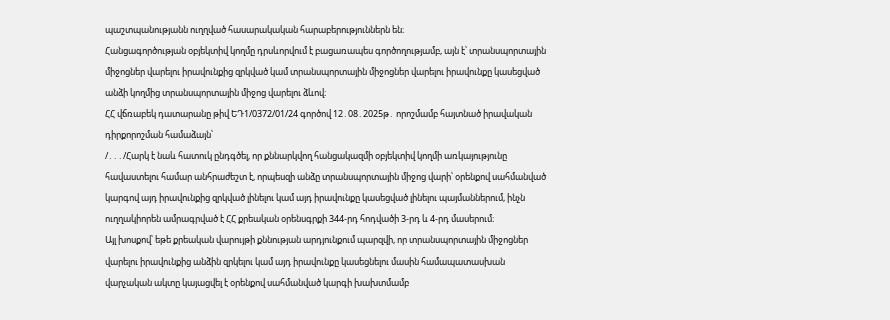պաշտպանությանն ուղղված հասարակական հարաբերություններն են։
Հանցագործության օբյեկտիվ կողմը դրսևորվում է բացառապես գործողությամբ, այն է՝ տրանսպորտային միջոցներ վարելու իրավունքից զրկված կամ տրանսպորտային միջոցներ վարելու իրավունքը կասեցված անձի կողմից տրանսպորտային միջոց վարելու ձևով։
ՀՀ վճռաբեկ դատարանը թիվ ԵԴ1/0372/01/24 գործով 12․08․2025թ․ որոշմամբ հայտնած իրավական դիրքորոշման համաձայն՝
/․․․/Հարկ է նաև հատուկ ընդգծել, որ քննարկվող հանցակազմի օբյեկտիվ կողմի առկայությունը հավաստելու համար անհրաժեշտ է, որպեսզի անձը տրանսպորտային միջոց վարի՝ օրենքով սահմանված կարգով այդ իրավունքից զրկված լինելու կամ այդ իրավունքը կասեցված լինելու պայմաններում, ինչն ուղղակիորեն ամրագրված է ՀՀ քրեական օրենսգրքի 344-րդ հոդվածի 3-րդ և 4-րդ մասերում։
Այլ խոսքով՝ եթե քրեական վարույթի քննության արդյունքում պարզվի, որ տրանսպորտային միջոցներ վարելու իրավունքից անձին զրկելու կամ այդ իրավունքը կասեցնելու մասին համապատասխան վարչական ակտը կայացվել է օրենքով սահմանված կարգի խախտմամբ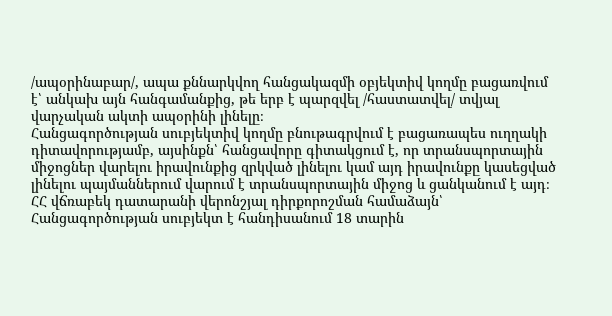/ապօրինաբար/, ապա քննարկվող հանցակազմի օբյեկտիվ կողմը բացառվում է՝ անկախ այն հանգամանքից, թե երբ է պարզվել /հաստատվել/ տվյալ վարչական ակտի ապօրինի լինելը։
Հանցագործության սուբյեկտիվ կողմը բնութագրվում է բացառապես ուղղակի դիտավորությամբ, այսինքն՝ հանցավորը գիտակցում է, որ տրանսպորտային միջոցներ վարելու իրավունքից զրկված լինելու կամ այդ իրավունքը կասեցված լինելու պայմաններում վարում է տրանսպորտային միջոց և ցանկանում է այդ։
ՀՀ վճռաբեկ դատարանի վերոնշյալ դիրքորոշման համաձայն՝
Հանցագործության սուբյեկտ է հանդիսանում 18 տարին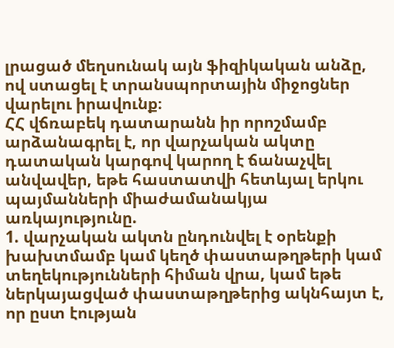լրացած մեղսունակ այն ֆիզիկական անձը, ով ստացել է տրանսպորտային միջոցներ վարելու իրավունք։
ՀՀ վճռաբեկ դատարանն իր որոշմամբ արձանագրել է, որ վարչական ակտը դատական կարգով կարող է ճանաչվել անվավեր, եթե հաստատվի հետևյալ երկու պայմանների միաժամանակյա առկայությունը.
1. վարչական ակտն ընդունվել է օրենքի խախտմամբ կամ կեղծ փաստաթղթերի կամ տեղեկությունների հիման վրա, կամ եթե ներկայացված փաստաթղթերից ակնհայտ է, որ ըստ էության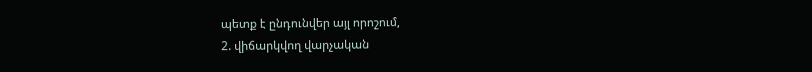պետք է ընդունվեր այլ որոշում,
2. վիճարկվող վարչական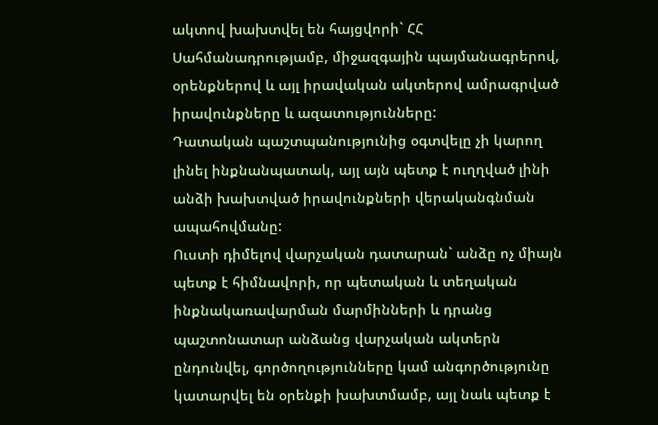ակտով խախտվել են հայցվորի` ՀՀ Սահմանադրությամբ, միջազգային պայմանագրերով, օրենքներով և այլ իրավական ակտերով ամրագրված իրավունքները և ազատությունները:
Դատական պաշտպանությունից օգտվելը չի կարող լինել ինքնանպատակ, այլ այն պետք է ուղղված լինի անձի խախտված իրավունքների վերականգնման ապահովմանը:
Ուստի դիմելով վարչական դատարան` անձը ոչ միայն պետք է հիմնավորի, որ պետական և տեղական ինքնակառավարման մարմինների և դրանց պաշտոնատար անձանց վարչական ակտերն ընդունվել, գործողությունները կամ անգործությունը կատարվել են օրենքի խախտմամբ, այլ նաև պետք է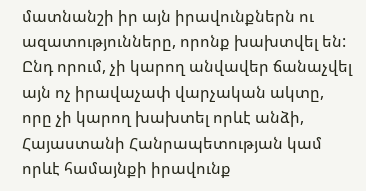մատնանշի իր այն իրավունքներն ու ազատությունները, որոնք խախտվել են: Ընդ որում, չի կարող անվավեր ճանաչվել այն ոչ իրավաչափ վարչական ակտը, որը չի կարող խախտել որևէ անձի, Հայաստանի Հանրապետության կամ որևէ համայնքի իրավունք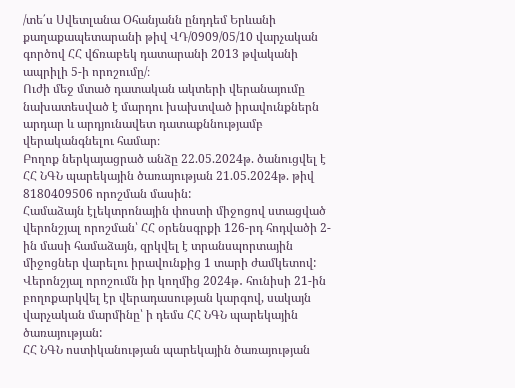/տե΄ս Սվետլանա Օհանյանն ընդդեմ Երևանի քաղաքապետարանի թիվ ՎԴ/0909/05/10 վարչական գործով ՀՀ վճռաբեկ դատարանի 2013 թվականի ապրիլի 5-ի որոշումը/։
Ուժի մեջ մտած դատական ակտերի վերանայումը նախատեսված է մարդու խախտված իրավունքներն արդար և արդյունավետ դատաքննությամբ վերականգնելու համար։
Բողոք ներկայացրած անձը 22.05.2024թ. ծանուցվել է ՀՀ ՆԳՆ պարեկային ծառայության 21.05.2024թ. թիվ 8180409506 որոշման մասին:
Համաձայն էլեկտրոնային փոստի միջոցով ստացված վերոնշյալ որոշման՝ ՀՀ օրենսգրքի 126-րդ հոդվածի 2-ին մասի համաձայն, զրկվել է տրանսպորտային միջոցներ վարելու իրավունքից 1 տարի ժամկետով:
Վերոնշյալ որոշումն իր կողմից 2024թ․ հունիսի 21-ին բողոքարկվել էր վերադասության կարգով, սակայն վարչական մարմինը՝ ի դեմս ՀՀ ՆԳՆ պարեկային ծառայության:
ՀՀ ՆԳՆ ոստիկանության պարեկային ծառայության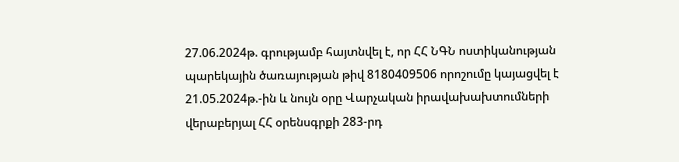27.06.2024թ. գրությամբ հայտնվել է, որ ՀՀ ՆԳՆ ոստիկանության պարեկային ծառայության թիվ 8180409506 որոշումը կայացվել է 21.05.2024թ.-ին և նույն օրը Վարչական իրավախախտումների վերաբերյալ ՀՀ օրենսգրքի 283-րդ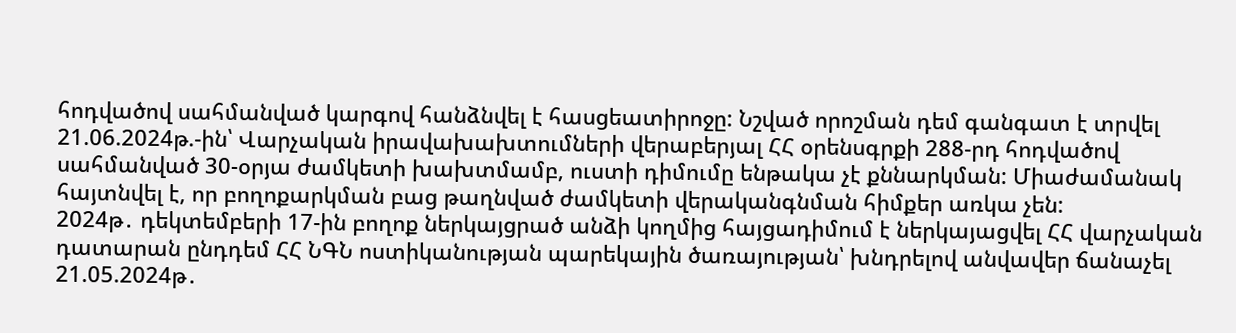հոդվածով սահմանված կարգով հանձնվել է հասցեատիրոջը: Նշված որոշման դեմ գանգատ է տրվել 21.06.2024թ.-ին՝ Վարչական իրավախախտումների վերաբերյալ ՀՀ օրենսգրքի 288-րդ հոդվածով սահմանված 30-օրյա ժամկետի խախտմամբ, ուստի դիմումը ենթակա չէ քննարկման: Միաժամանակ հայտնվել է, որ բողոքարկման բաց թաղնված ժամկետի վերականգնման հիմքեր առկա չեն:
2024թ․ դեկտեմբերի 17-ին բողոք ներկայցրած անձի կողմից հայցադիմում է ներկայացվել ՀՀ վարչական դատարան ընդդեմ ՀՀ ՆԳՆ ոստիկանության պարեկային ծառայության՝ խնդրելով անվավեր ճանաչել 21.05.2024թ․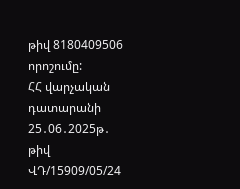թիվ 8180409506 որոշումը:
ՀՀ վարչական դատարանի 25․06․2025թ․ թիվ ՎԴ/15909/05/24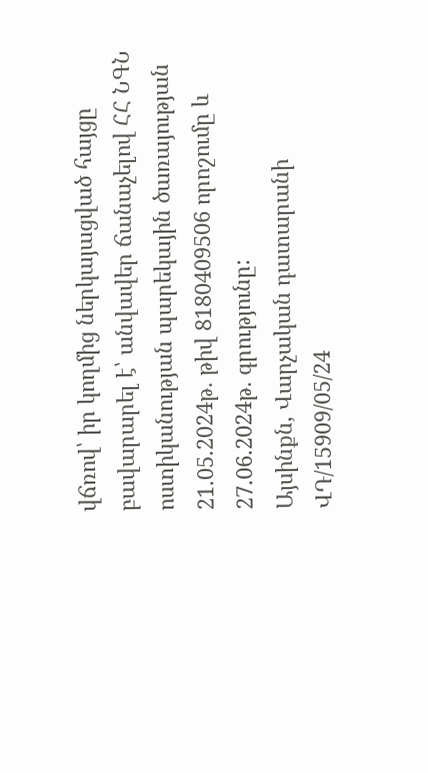վճռով՝ իր կողմից ներկայացված հայցը բավարարել է՝ անվավեր ճանաչելով ՀՀ ՆԳՆ ոստիկանության պարեկային ծառայության 21.05.2024թ․ թիվ 8180409506 որոշումը և 27.06.2024թ․ գրությունը:
Այսինքն, Վարչական դատարանի ՎԴ/15909/05/24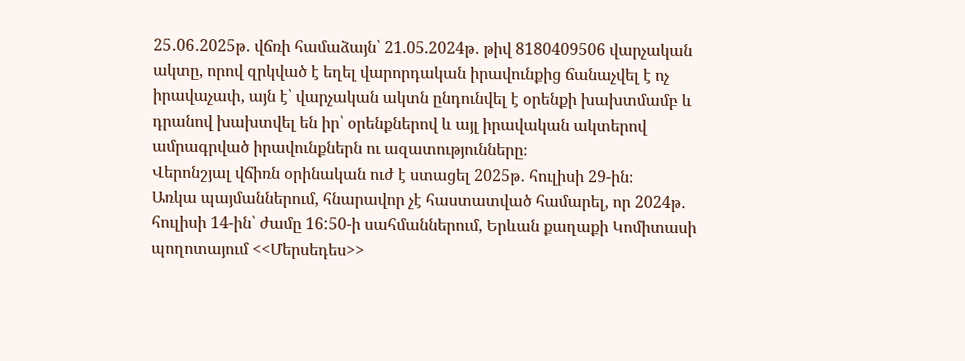25․06․2025թ․ վճռի համաձայն՝ 21.05.2024թ․ թիվ 8180409506 վարչական ակտը, որով զրկված է եղել վարորդական իրավունքից ճանաչվել է ոչ իրավաչափ, այն է՝ վարչական ակտն ընդունվել է օրենքի խախտմամբ և դրանով խախտվել են իր՝ օրենքներով և այլ իրավական ակտերով ամրագրված իրավունքներն ու ազատությունները։
Վերոնշյալ վճիռն օրինական ուժ է ստացել 2025թ․ հուլիսի 29-ին։
Առկա պայմաններում, հնարավոր չէ հաստատված համարել, որ 2024թ․ հուլիսի 14-ին՝ ժամը 16:50-ի սահմաններում, Երևան քաղաքի Կոմիտասի պողոտայում <<Մերսեդես>>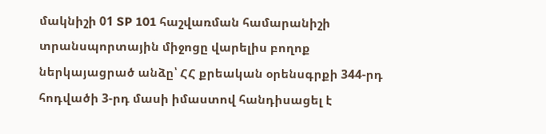մակնիշի 01 SP 101 հաշվառման համարանիշի տրանսպորտային միջոցը վարելիս բողոք ներկայացրած անձը՝ ՀՀ քրեական օրենսգրքի 344-րդ հոդվածի 3-րդ մասի իմաստով հանդիսացել է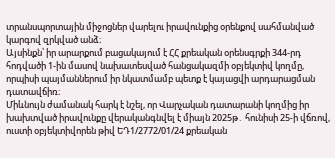տրանսպորտային միջոցներ վարելու իրավունքից օրենքով սահմանված կարգով զրկված անձ։
Այսինքն՝ իր արարքում բացակայում է ՀՀ քրեական օրենսգրքի 344-րդ հոդվածի 1-ին մասով նախատեսված հանցակազմի օբյեկտիվ կողմը, որպիսի պայմաններում իր նկատմամբ պետք է կայացվի արդարացման դատավճիռ։
Միևնույն ժամանակ հարկ է նշել, որ Վարչական դատարանի կողմից իր խախտված իրավունքը վերականգնվել է միայն 2025թ․ հունիսի 25-ի վճռով, ուստի օբյեկտիվորեն թիվ ԵԴ1/2772/01/24 քրեական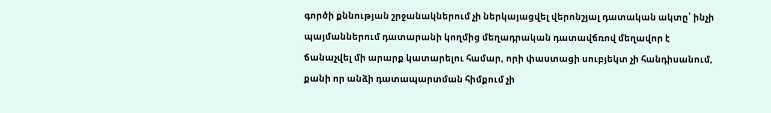գործի քննության շրջանակներում չի ներկայացվել վերոնշյալ դատական ակտը՝ ինչի պայմաններում դատարանի կողմից մեղադրական դատավճռով մեղավոր է ճանաչվել մի արարք կատարելու համար, որի փաստացի սուբյեկտ չի հանդիսանում, քանի որ անձի դատապարտման հիմքում չի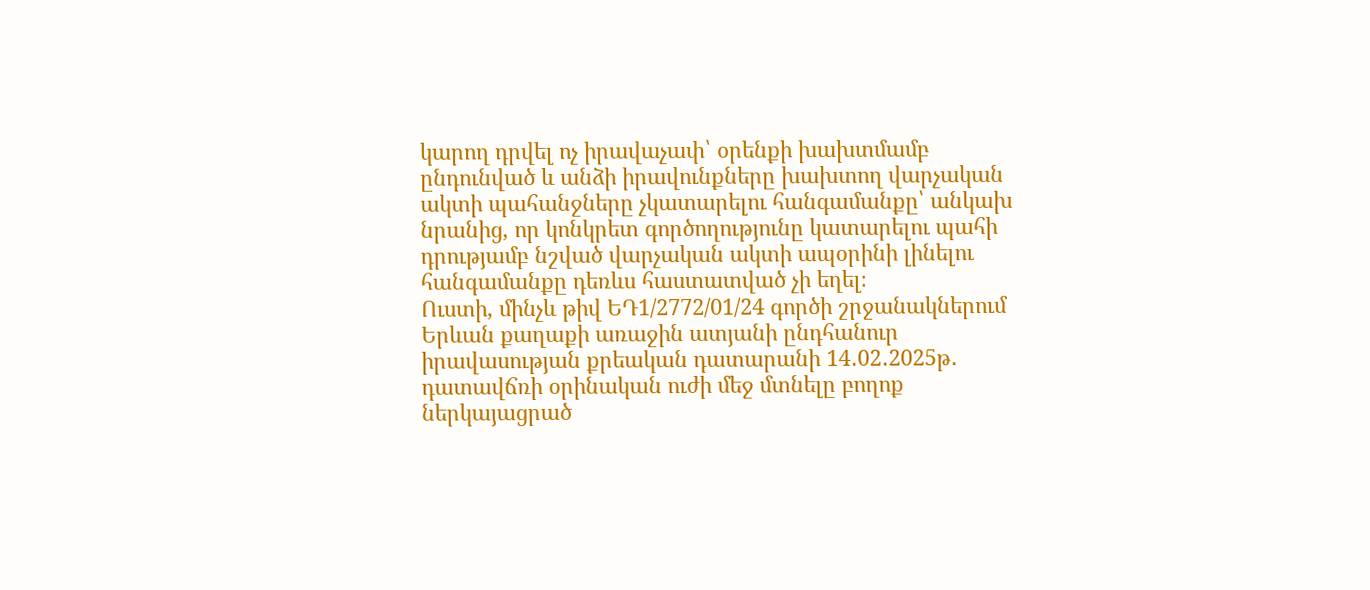կարող դրվել ոչ իրավաչափ՝ օրենքի խախտմամբ ընդունված և անձի իրավունքները խախտող վարչական ակտի պահանջները չկատարելու հանգամանքը՝ անկախ նրանից, որ կոնկրետ գործողությունը կատարելու պահի դրությամբ նշված վարչական ակտի ապօրինի լինելու հանգամանքը դեռևս հաստատված չի եղել։
Ուստի, մինչև թիվ ԵԴ1/2772/01/24 գործի շրջանակներում Երևան քաղաքի առաջին ատյանի ընդհանուր իրավասության քրեական դատարանի 14․02․2025թ․ դատավճռի օրինական ուժի մեջ մտնելը բողոք ներկայացրած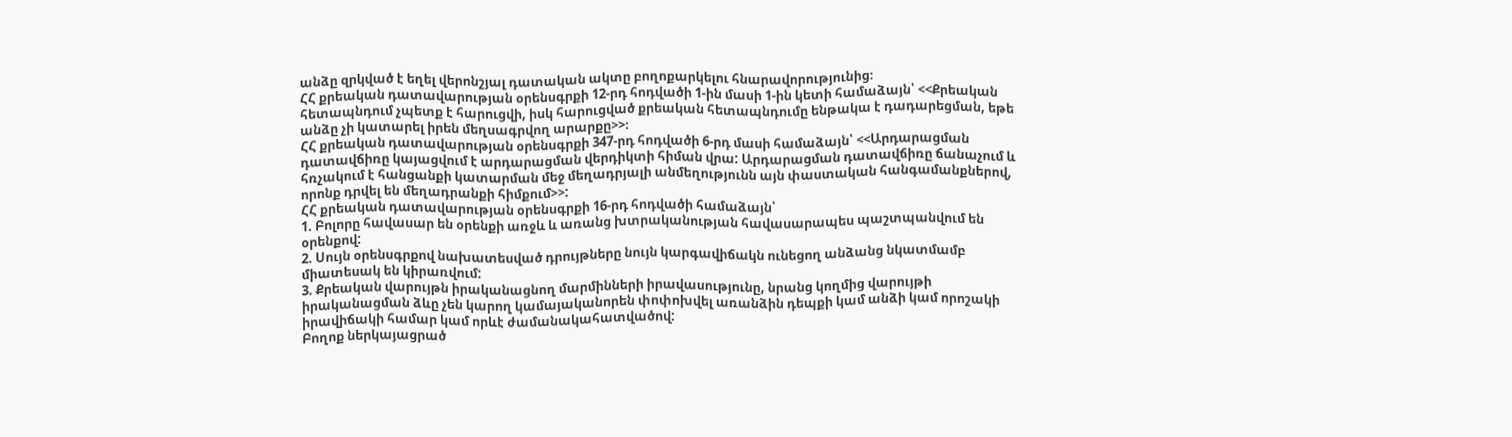անձը զրկված է եղել վերոնշյալ դատական ակտը բողոքարկելու հնարավորությունից։
ՀՀ քրեական դատավարության օրենսգրքի 12-րդ հոդվածի 1-ին մասի 1-ին կետի համաձայն՝ <<Քրեական հետապնդում չպետք է հարուցվի, իսկ հարուցված քրեական հետապնդումը ենթակա է դադարեցման, եթե անձը չի կատարել իրեն մեղսագրվող արարքը>>։
ՀՀ քրեական դատավարության օրենսգրքի 347-րդ հոդվածի 6-րդ մասի համաձայն՝ <<Արդարացման դատավճիռը կայացվում է արդարացման վերդիկտի հիման վրա: Արդարացման դատավճիռը ճանաչում և հռչակում է հանցանքի կատարման մեջ մեղադրյալի անմեղությունն այն փաստական հանգամանքներով, որոնք դրվել են մեղադրանքի հիմքում>>:
ՀՀ քրեական դատավարության օրենսգրքի 16-րդ հոդվածի համաձայն՝
1. Բոլորը հավասար են օրենքի առջև և առանց խտրականության հավասարապես պաշտպանվում են օրենքով:
2. Սույն օրենսգրքով նախատեսված դրույթները նույն կարգավիճակն ունեցող անձանց նկատմամբ միատեսակ են կիրառվում:
3. Քրեական վարույթն իրականացնող մարմինների իրավասությունը, նրանց կողմից վարույթի իրականացման ձևը չեն կարող կամայականորեն փոփոխվել առանձին դեպքի կամ անձի կամ որոշակի իրավիճակի համար կամ որևէ ժամանակահատվածով:
Բողոք ներկայացրած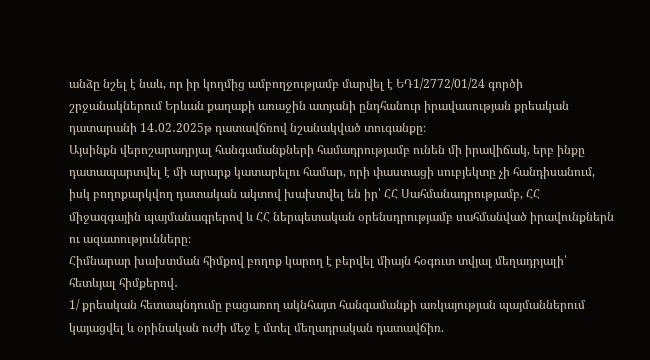անձը նշել է նաև, որ իր կողմից ամբողջությամբ մարվել է ԵԴ1/2772/01/24 գործի շրջանակներում Երևան քաղաքի առաջին ատյանի ընդհանուր իրավասության քրեական դատարանի 14․02․2025թ դատավճռով նշանակված տուգանքը։
Այսինքն վերոշարադրյալ հանգամանքների համադրությամբ ունեն մի իրավիճակ, երբ ինքը դատապարտվել է մի արարք կատարելու համար, որի փաստացի սուբյեկտը չի հանդիսանում, իսկ բողոքարկվող դատական ակտով խախտվել են իր՝ ՀՀ Սահմանադրությամբ, ՀՀ միջազգային պայմանագրերով և ՀՀ ներպետական օրենսդրությամբ սահմանված իրավունքներն ու ազատությունները։
Հիմնարար խախտման հիմքով բողոք կարող է բերվել միայն հօգուտ տվյալ մեղադրյալի՝ հետևյալ հիմքերով․
1/ քրեական հետապնդումը բացառող ակնհայտ հանգամանքի առկայության պայմաններում կայացվել և օրինական ուժի մեջ է մտել մեղադրական դատավճիռ.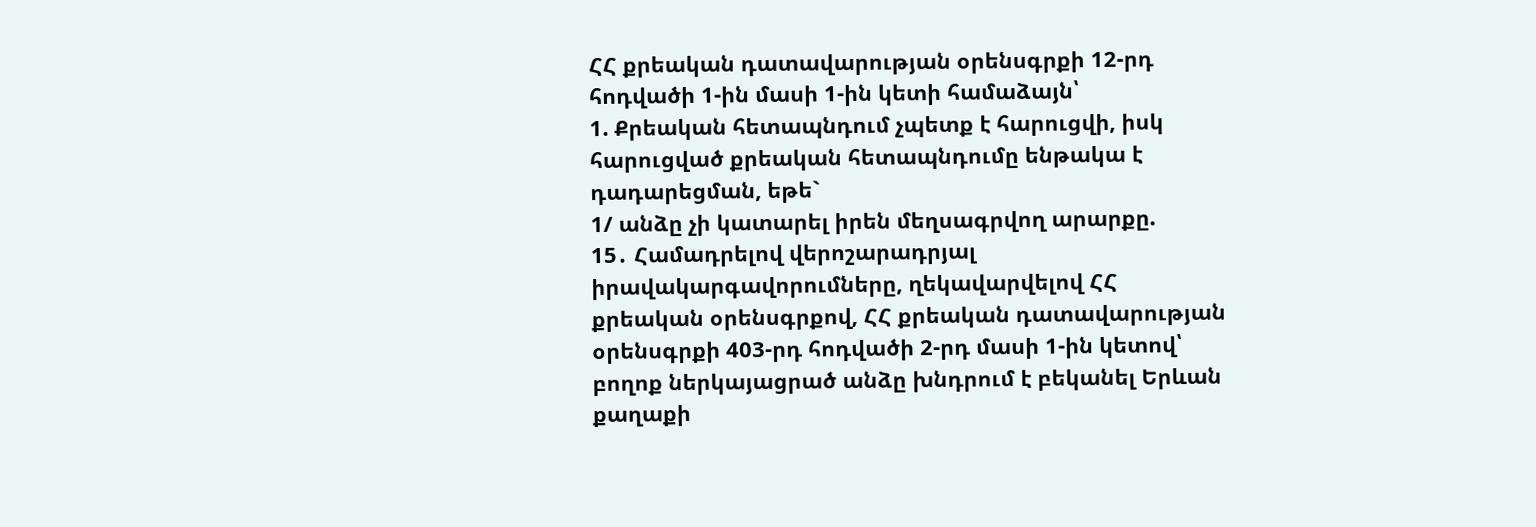ՀՀ քրեական դատավարության օրենսգրքի 12-րդ հոդվածի 1-ին մասի 1-ին կետի համաձայն՝
1. Քրեական հետապնդում չպետք է հարուցվի, իսկ հարուցված քրեական հետապնդումը ենթակա է դադարեցման, եթե`
1/ անձը չի կատարել իրեն մեղսագրվող արարքը.
15․ Համադրելով վերոշարադրյալ իրավակարգավորումները, ղեկավարվելով ՀՀ քրեական օրենսգրքով, ՀՀ քրեական դատավարության օրենսգրքի 403-րդ հոդվածի 2-րդ մասի 1-ին կետով՝ բողոք ներկայացրած անձը խնդրում է բեկանել Երևան քաղաքի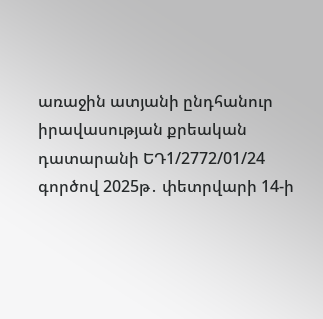առաջին ատյանի ընդհանուր իրավասության քրեական դատարանի ԵԴ1/2772/01/24 գործով 2025թ․ փետրվարի 14-ի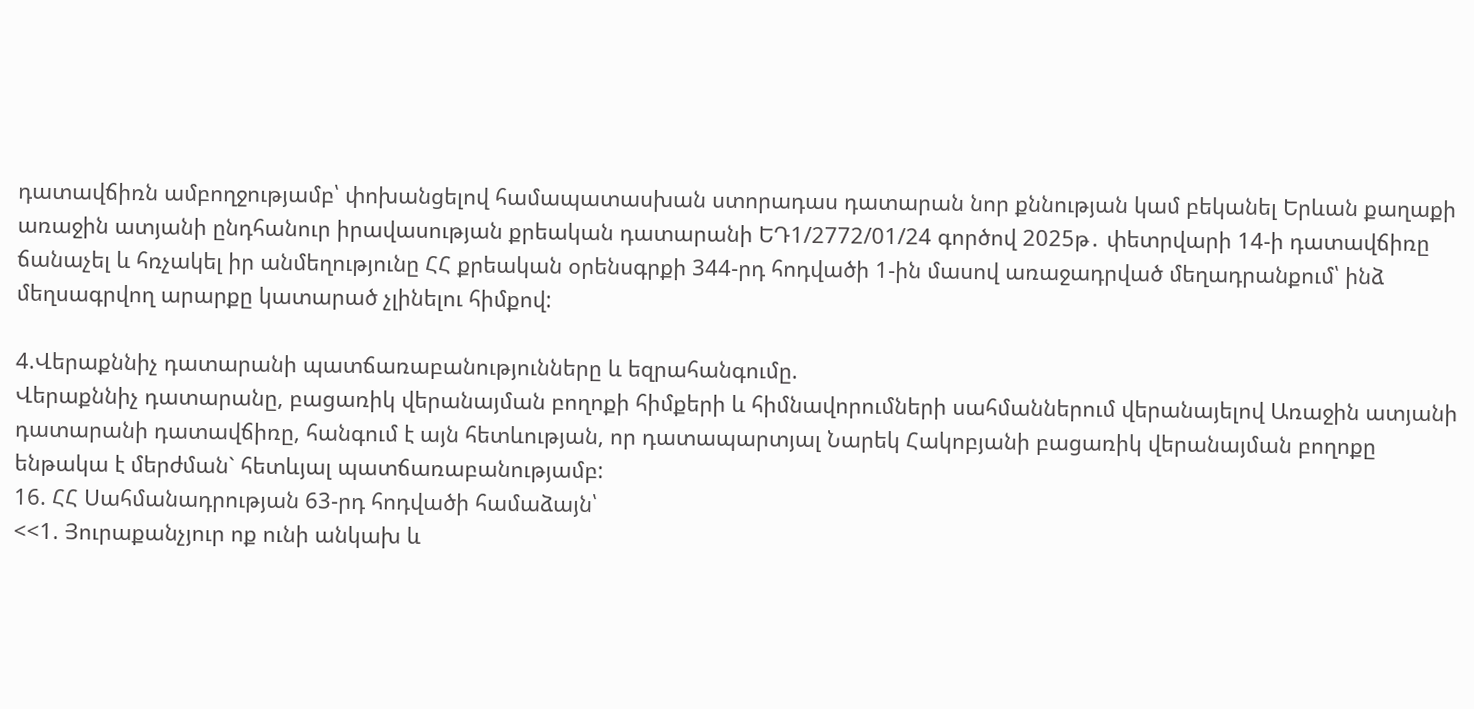դատավճիռն ամբողջությամբ՝ փոխանցելով համապատասխան ստորադաս դատարան նոր քննության կամ բեկանել Երևան քաղաքի առաջին ատյանի ընդհանուր իրավասության քրեական դատարանի ԵԴ1/2772/01/24 գործով 2025թ․ փետրվարի 14-ի դատավճիռը ճանաչել և հռչակել իր անմեղությունը ՀՀ քրեական օրենսգրքի 344-րդ հոդվածի 1-ին մասով առաջադրված մեղադրանքում՝ ինձ մեղսագրվող արարքը կատարած չլինելու հիմքով:

4.Վերաքննիչ դատարանի պատճառաբանությունները և եզրահանգումը.
Վերաքննիչ դատարանը, բացառիկ վերանայման բողոքի հիմքերի և հիմնավորումների սահմաններում վերանայելով Առաջին ատյանի դատարանի դատավճիռը, հանգում է այն հետևության, որ դատապարտյալ Նարեկ Հակոբյանի բացառիկ վերանայման բողոքը ենթակա է մերժման` հետևյալ պատճառաբանությամբ:
16. ՀՀ Սահմանադրության 63-րդ հոդվածի համաձայն՝
<<1. Յուրաքանչյուր ոք ունի անկախ և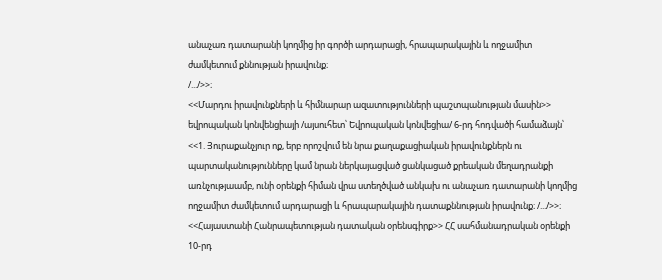անաչառ դատարանի կողմից իր գործի արդարացի, հրապարակային և ողջամիտ ժամկետում քննության իրավունք։
/.../>>։
<<Մարդու իրավունքների և հիմնարար ազատությունների պաշտպանության մասին>> եվրոպական կոնվենցիայի /այսուհետ՝ Եվրոպական կոնվեցիա/ 6-րդ հոդվածի համաձայն՝
<<1. Յուրաքանչյուր ոք, երբ որոշվում են նրա քաղաքացիական իրավունքներն ու պարտականությունները կամ նրան ներկայացված ցանկացած քրեական մեղադրանքի առնչությաամբ, ունի օրենքի հիման վրա ստեղծված անկախ ու անաչառ դատարանի կողմից ողջամիտ ժամկետում արդարացի և հրապարակային դատաքննության իրավունք։ /.../>>։
<<Հայաստանի Հանրապետության դատական օրենսգիրք>> ՀՀ սահմանադրական օրենքի 10-րդ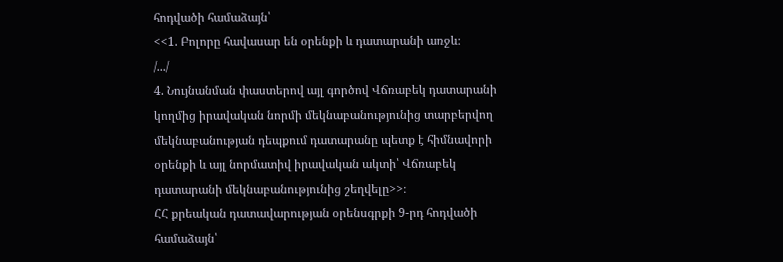հոդվածի համաձայն՝
<<1. Բոլորը հավասար են օրենքի և դատարանի առջև։
/.../
4. Նույնանման փաստերով այլ գործով Վճռաբեկ դատարանի կողմից իրավական նորմի մեկնաբանությունից տարբերվող մեկնաբանության դեպքում դատարանը պետք է հիմնավորի օրենքի և այլ նորմատիվ իրավական ակտի՝ Վճռաբեկ դատարանի մեկնաբանությունից շեղվելը>>։
ՀՀ քրեական դատավարության օրենսգրքի 9-րդ հոդվածի համաձայն՝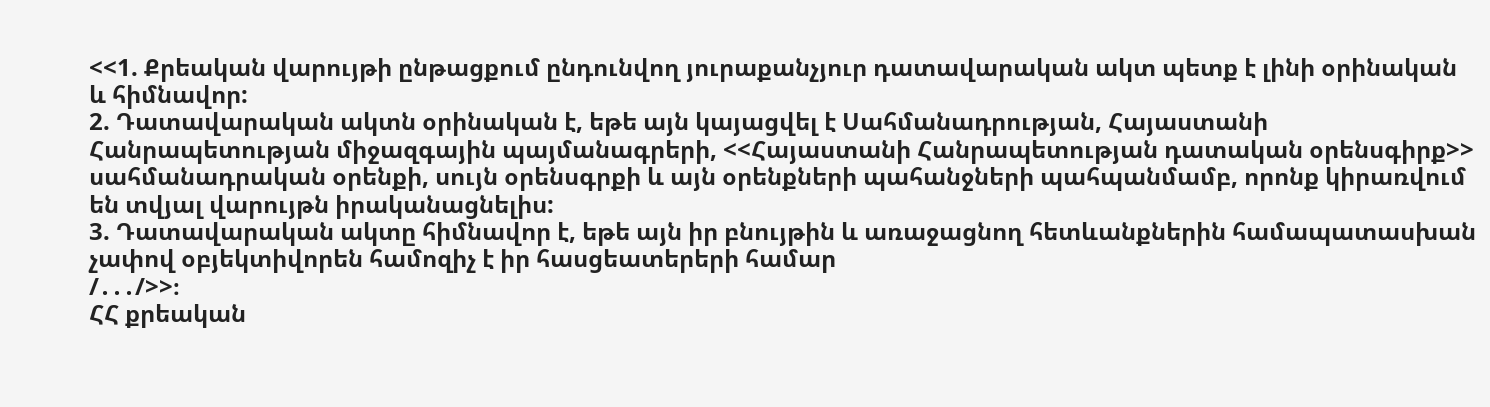<<1. Քրեական վարույթի ընթացքում ընդունվող յուրաքանչյուր դատավարական ակտ պետք է լինի օրինական և հիմնավոր:
2. Դատավարական ակտն օրինական է, եթե այն կայացվել է Սահմանադրության, Հայաստանի Հանրապետության միջազգային պայմանագրերի, <<Հայաստանի Հանրապետության դատական օրենսգիրք>> սահմանադրական օրենքի, սույն օրենսգրքի և այն օրենքների պահանջների պահպանմամբ, որոնք կիրառվում են տվյալ վարույթն իրականացնելիս:
3. Դատավարական ակտը հիմնավոր է, եթե այն իր բնույթին և առաջացնող հետևանքներին համապատասխան չափով օբյեկտիվորեն համոզիչ է իր հասցեատերերի համար
/․․․/>>։
ՀՀ քրեական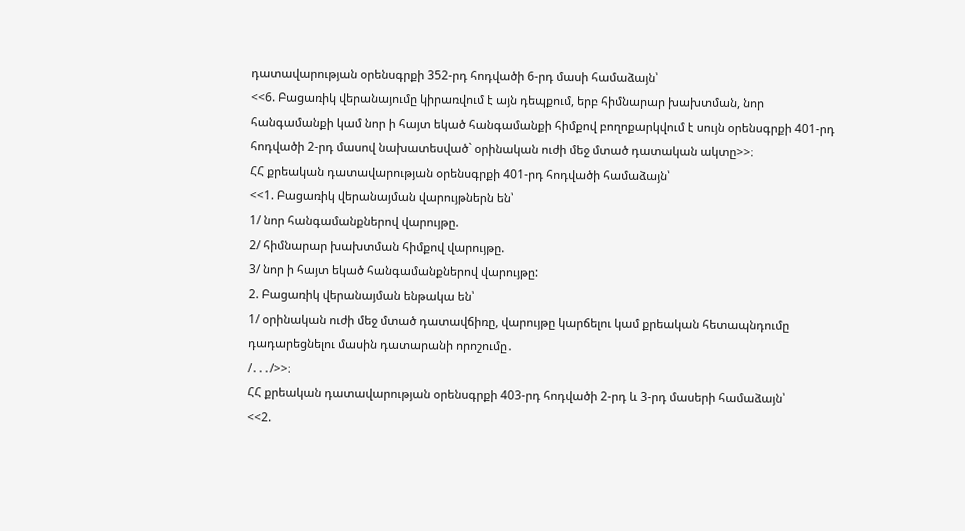դատավարության օրենսգրքի 352-րդ հոդվածի 6-րդ մասի համաձայն՝
<<6. Բացառիկ վերանայումը կիրառվում է այն դեպքում, երբ հիմնարար խախտման, նոր հանգամանքի կամ նոր ի հայտ եկած հանգամանքի հիմքով բողոքարկվում է սույն օրենսգրքի 401-րդ հոդվածի 2-րդ մասով նախատեսված` օրինական ուժի մեջ մտած դատական ակտը>>։
ՀՀ քրեական դատավարության օրենսգրքի 401-րդ հոդվածի համաձայն՝
<<1. Բացառիկ վերանայման վարույթներն են՝
1/ նոր հանգամանքներով վարույթը.
2/ հիմնարար խախտման հիմքով վարույթը.
3/ նոր ի հայտ եկած հանգամանքներով վարույթը:
2. Բացառիկ վերանայման ենթակա են՝
1/ օրինական ուժի մեջ մտած դատավճիռը, վարույթը կարճելու կամ քրեական հետապնդումը դադարեցնելու մասին դատարանի որոշումը․
/․․․/>>։
ՀՀ քրեական դատավարության օրենսգրքի 403-րդ հոդվածի 2-րդ և 3-րդ մասերի համաձայն՝
<<2.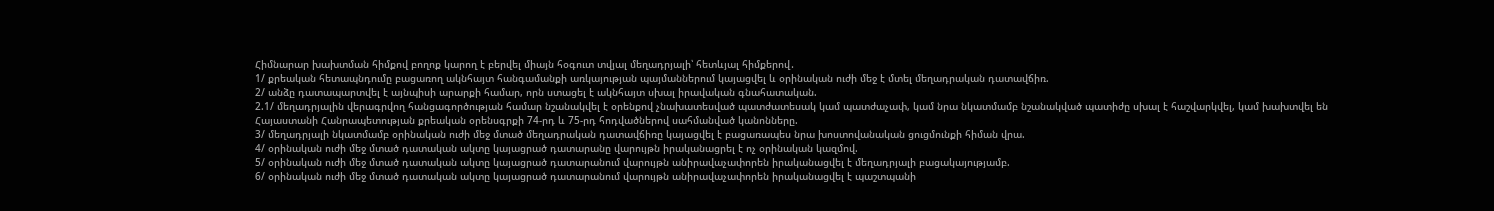Հիմնարար խախտման հիմքով բողոք կարող է բերվել միայն հօգուտ տվյալ մեղադրյալի՝ հետևյալ հիմքերով․
1/ քրեական հետապնդումը բացառող ակնհայտ հանգամանքի առկայության պայմաններում կայացվել և օրինական ուժի մեջ է մտել մեղադրական դատավճիռ.
2/ անձը դատապարտվել է այնպիսի արարքի համար, որն ստացել է ակնհայտ սխալ իրավական գնահատական.
2.1/ մեղադրյալին վերագրվող հանցագործության համար նշանակվել է օրենքով չնախատեսված պատժատեսակ կամ պատժաչափ, կամ նրա նկատմամբ նշանակված պատիժը սխալ է հաշվարկվել, կամ խախտվել են Հայաստանի Հանրապետության քրեական օրենսգրքի 74-րդ և 75-րդ հոդվածներով սահմանված կանոնները.
3/ մեղադրյալի նկատմամբ օրինական ուժի մեջ մտած մեղադրական դատավճիռը կայացվել է բացառապես նրա խոստովանական ցուցմունքի հիման վրա.
4/ օրինական ուժի մեջ մտած դատական ակտը կայացրած դատարանը վարույթն իրականացրել է ոչ օրինական կազմով.
5/ օրինական ուժի մեջ մտած դատական ակտը կայացրած դատարանում վարույթն անիրավաչափորեն իրականացվել է մեղադրյալի բացակայությամբ.
6/ օրինական ուժի մեջ մտած դատական ակտը կայացրած դատարանում վարույթն անիրավաչափորեն իրականացվել է պաշտպանի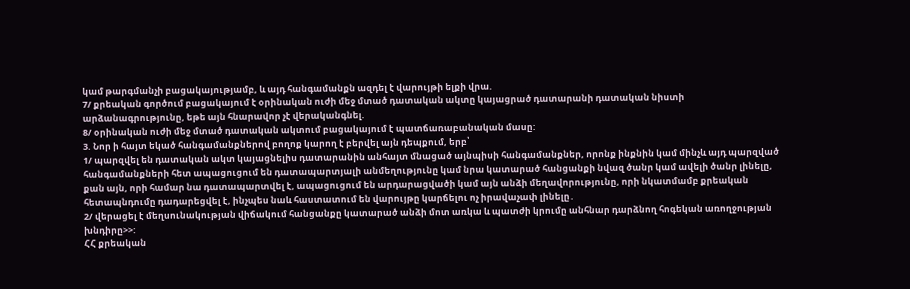կամ թարգմանչի բացակայությամբ, և այդ հանգամանքն ազդել է վարույթի ելքի վրա.
7/ քրեական գործում բացակայում է օրինական ուժի մեջ մտած դատական ակտը կայացրած դատարանի դատական նիստի արձանագրությունը, եթե այն հնարավոր չէ վերականգնել.
8/ օրինական ուժի մեջ մտած դատական ակտում բացակայում է պատճառաբանական մասը:
3. Նոր ի հայտ եկած հանգամանքներով բողոք կարող է բերվել այն դեպքում, երբ՝
1/ պարզվել են դատական ակտ կայացնելիս դատարանին անհայտ մնացած այնպիսի հանգամանքներ, որոնք ինքնին կամ մինչև այդ պարզված հանգամանքների հետ ապացուցում են դատապարտյալի անմեղությունը կամ նրա կատարած հանցանքի նվազ ծանր կամ ավելի ծանր լինելը, քան այն, որի համար նա դատապարտվել է, ապացուցում են արդարացվածի կամ այն անձի մեղավորությունը, որի նկատմամբ քրեական հետապնդումը դադարեցվել է, ինչպես նաև հաստատում են վարույթը կարճելու ոչ իրավաչափ լինելը․
2/ վերացել է մեղսունակության վիճակում հանցանքը կատարած անձի մոտ առկա և պատժի կրումը անհնար դարձնող հոգեկան առողջության խնդիրը>>:
ՀՀ քրեական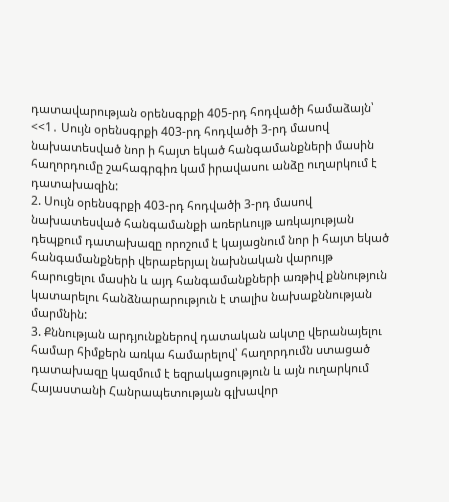դատավարության օրենսգրքի 405-րդ հոդվածի համաձայն՝
<<1․ Սույն օրենսգրքի 403-րդ հոդվածի 3-րդ մասով նախատեսված նոր ի հայտ եկած հանգամանքների մասին հաղորդումը շահագրգիռ կամ իրավասու անձը ուղարկում է դատախազին:
2. Սույն օրենսգրքի 403-րդ հոդվածի 3-րդ մասով նախատեսված հանգամանքի առերևույթ առկայության դեպքում դատախազը որոշում է կայացնում նոր ի հայտ եկած հանգամանքների վերաբերյալ նախնական վարույթ հարուցելու մասին և այդ հանգամանքների առթիվ քննություն կատարելու հանձնարարություն է տալիս նախաքննության մարմնին:
3. Քննության արդյունքներով դատական ակտը վերանայելու համար հիմքերն առկա համարելով՝ հաղորդումն ստացած դատախազը կազմում է եզրակացություն և այն ուղարկում Հայաստանի Հանրապետության գլխավոր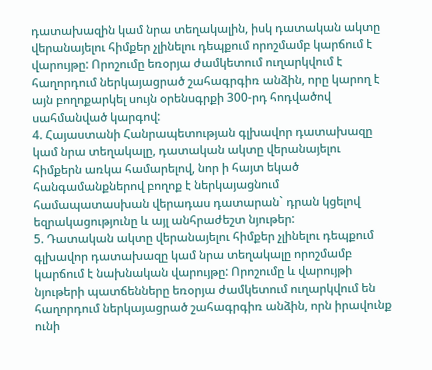դատախազին կամ նրա տեղակալին, իսկ դատական ակտը վերանայելու հիմքեր չլինելու դեպքում որոշմամբ կարճում է վարույթը: Որոշումը եռօրյա ժամկետում ուղարկվում է հաղորդում ներկայացրած շահագրգիռ անձին, որը կարող է այն բողոքարկել սույն օրենսգրքի 300-րդ հոդվածով սահմանված կարգով:
4. Հայաստանի Հանրապետության գլխավոր դատախազը կամ նրա տեղակալը, դատական ակտը վերանայելու հիմքերն առկա համարելով, նոր ի հայտ եկած հանգամանքներով բողոք է ներկայացնում համապատասխան վերադաս դատարան` դրան կցելով եզրակացությունը և այլ անհրաժեշտ նյութեր:
5. Դատական ակտը վերանայելու հիմքեր չլինելու դեպքում գլխավոր դատախազը կամ նրա տեղակալը որոշմամբ կարճում է նախնական վարույթը: Որոշումը և վարույթի նյութերի պատճենները եռօրյա ժամկետում ուղարկվում են հաղորդում ներկայացրած շահագրգիռ անձին, որն իրավունք ունի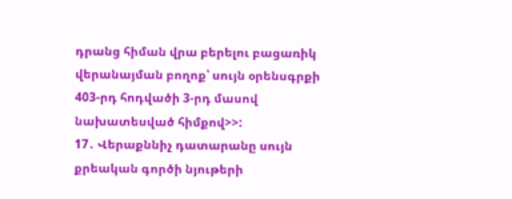դրանց հիման վրա բերելու բացառիկ վերանայման բողոք՝ սույն օրենսգրքի 403-րդ հոդվածի 3-րդ մասով նախատեսված հիմքով>>:
17․ Վերաքննիչ դատարանը սույն քրեական գործի նյութերի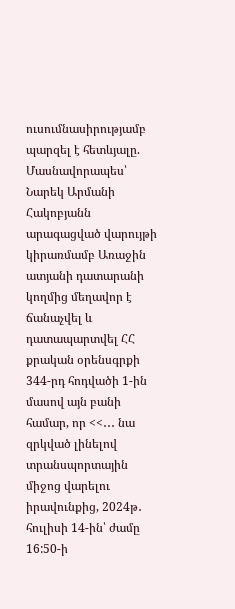ուսումնասիրությամբ պարզել է հետևյալը.
Մասնավորապես՝
Նարեկ Արմանի Հակոբյանն արագացված վարույթի կիրառմամբ Առաջին ատյանի դատարանի կողմից մեղավոր է ճանաչվել և դատապարտվել ՀՀ քրական օրենսգրքի 344-րդ հոդվածի 1-ին մասով այն բանի համար, որ <<․․․ նա զրկված լինելով տրանսպորտային միջոց վարելու իրավունքից, 2024թ․ հուլիսի 14-ին՝ ժամը 16:50-ի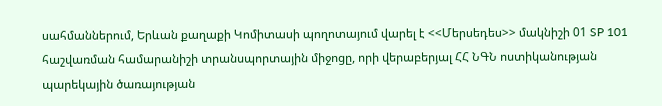սահմաններում, Երևան քաղաքի Կոմիտասի պողոտայում վարել է <<Մերսեդես>> մակնիշի 01 SP 101 հաշվառման համարանիշի տրանսպորտային միջոցը, որի վերաբերյալ ՀՀ ՆԳՆ ոստիկանության պարեկային ծառայության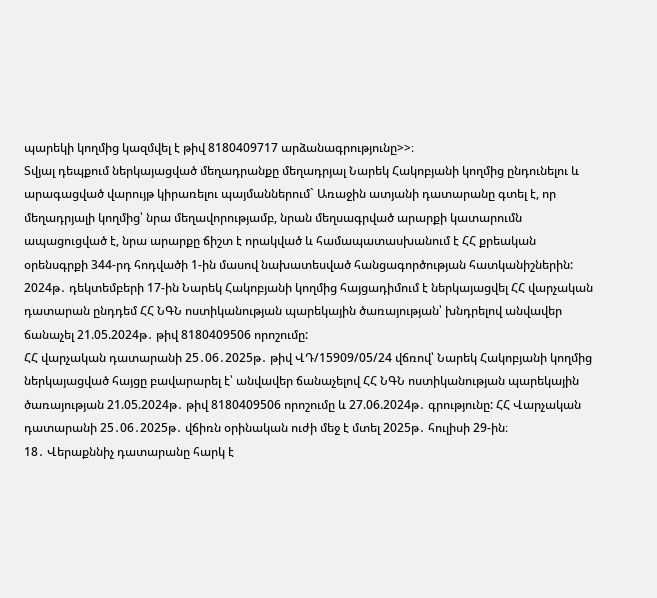պարեկի կողմից կազմվել է թիվ 8180409717 արձանագրությունը>>։
Տվյալ դեպքում ներկայացված մեղադրանքը մեղադրյալ Նարեկ Հակոբյանի կողմից ընդունելու և արագացված վարույթ կիրառելու պայմաններում` Առաջին ատյանի դատարանը գտել է, որ մեղադրյալի կողմից՝ նրա մեղավորությամբ, նրան մեղսագրված արարքի կատարումն ապացուցված է, նրա արարքը ճիշտ է որակված և համապատասխանում է ՀՀ քրեական օրենսգրքի 344-րդ հոդվածի 1-ին մասով նախատեսված հանցագործության հատկանիշներին:
2024թ․ դեկտեմբերի 17-ին Նարեկ Հակոբյանի կողմից հայցադիմում է ներկայացվել ՀՀ վարչական դատարան ընդդեմ ՀՀ ՆԳՆ ոստիկանության պարեկային ծառայության՝ խնդրելով անվավեր ճանաչել 21.05.2024թ․ թիվ 8180409506 որոշումը:
ՀՀ վարչական դատարանի 25․06․2025թ․ թիվ ՎԴ/15909/05/24 վճռով՝ Նարեկ Հակոբյանի կողմից ներկայացված հայցը բավարարել է՝ անվավեր ճանաչելով ՀՀ ՆԳՆ ոստիկանության պարեկային ծառայության 21.05.2024թ․ թիվ 8180409506 որոշումը և 27.06.2024թ․ գրությունը: ՀՀ Վարչական դատարանի 25․06․2025թ․ վճիռն օրինական ուժի մեջ է մտել 2025թ․ հուլիսի 29-ին։
18․ Վերաքննիչ դատարանը հարկ է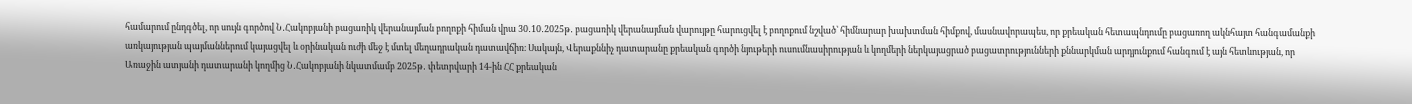համարում ընդգծել, որ սույն գործով Ն․Հակոբյանի բացառիկ վերանայման բողոքի հիման վրա 30․10․2025թ․ բացառիկ վերանայման վարույթը հարուցվել է բողոքում նշված՝ հիմնարար խախտման հիմքով, մասնավորապես, որ քրեական հետապնդումը բացառող ակնհայտ հանգամանքի առկայության պայմաններում կայացվել և օրինական ուժի մեջ է մտել մեղադրական դատավճիռ։ Սակայն, Վերաքննիչ դատարանը քրեական գործի նյութերի ուսումնասիրության և կողմերի ներկայացրած բացատրությունների քննարկման արդյունքում հանգում է այն հետևության, որ Առաջին ատյանի դատարանի կողմից Ն․Հակոբյանի նկատմամբ 2025թ․ փետրվարի 14-ին ՀՀ քրեական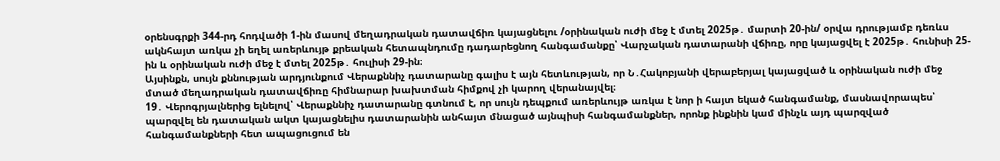օրենսգրքի 344-րդ հոդվածի 1-ին մասով մեղադրական դատավճիռ կայացնելու /օրինական ուժի մեջ է մտել 2025թ․ մարտի 20-ին/ օրվա դրությամբ դեռևս ակնհայտ առկա չի եղել առերևույթ քրեական հետապնդումը դադարեցնող հանգամանքը՝ Վարչական դատարանի վճիռը, որը կայացվել է 2025թ․ հունիսի 25-ին և օրինական ուժի մեջ է մտել 2025թ․ հուլիսի 29-ին։
Այսինքն, սույն քննության արդյունքում Վերաքննիչ դատարանը գալիս է այն հետևության, որ Ն․Հակոբյանի վերաբերյալ կայացված և օրինական ուժի մեջ մտած մեղադրական դատավճիռը հիմնարար խախտման հիմքով չի կարող վերանայվել։
19․ Վերոգրյալներից ելնելով՝ Վերաքննիչ դատարանը գտնում է, որ սույն դեպքում առերևույթ առկա է նոր ի հայտ եկած հանգամանք, մասնավորապես՝ պարզվել են դատական ակտ կայացնելիս դատարանին անհայտ մնացած այնպիսի հանգամանքներ, որոնք ինքնին կամ մինչև այդ պարզված հանգամանքների հետ ապացուցում են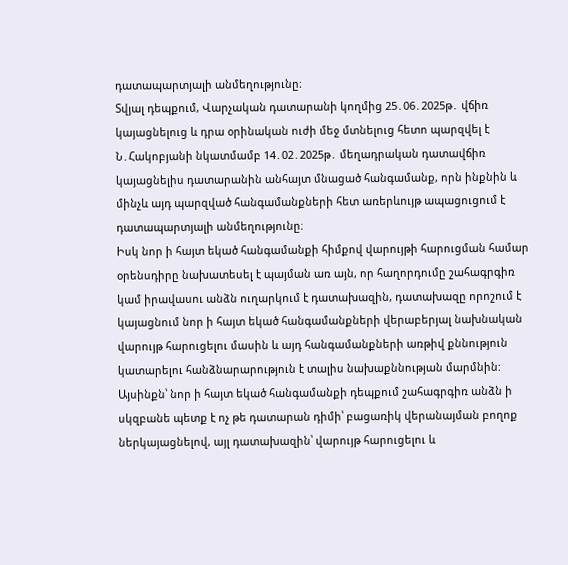դատապարտյալի անմեղությունը։
Տվյալ դեպքում, Վարչական դատարանի կողմից 25․06․2025թ․ վճիռ կայացնելուց և դրա օրինական ուժի մեջ մտնելուց հետո պարզվել է Ն․Հակոբյանի նկատմամբ 14․02․2025թ․ մեղադրական դատավճիռ կայացնելիս դատարանին անհայտ մնացած հանգամանք, որն ինքնին և մինչև այդ պարզված հանգամանքների հետ առերևույթ ապացուցում է դատապարտյալի անմեղությունը։
Իսկ նոր ի հայտ եկած հանգամանքի հիմքով վարույթի հարուցման համար օրենսդիրը նախատեսել է պայման առ այն, որ հաղորդումը շահագրգիռ կամ իրավասու անձն ուղարկում է դատախազին, դատախազը որոշում է կայացնում նոր ի հայտ եկած հանգամանքների վերաբերյալ նախնական վարույթ հարուցելու մասին և այդ հանգամանքների առթիվ քննություն կատարելու հանձնարարություն է տալիս նախաքննության մարմնին:
Այսինքն՝ նոր ի հայտ եկած հանգամանքի դեպքում շահագրգիռ անձն ի սկզբանե պետք է ոչ թե դատարան դիմի՝ բացառիկ վերանայման բողոք ներկայացնելով, այլ դատախազին՝ վարույթ հարուցելու և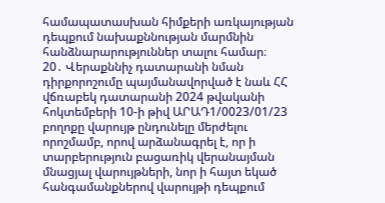համապատասխան հիմքերի առկայության դեպքում նախաքննության մարմնին հանձնարարություններ տալու համար։
20․ Վերաքննիչ դատարանի նման դիրքորոշումը պայմանավորված է նաև ՀՀ վճռաբեկ դատարանի 2024 թվականի հոկտեմբերի 10-ի թիվ ԱՐԱԴ1/0023/01/23 բողոքը վարույթ ընդունելը մերժելու որոշմամբ, որով արձանագրել է, որ ի տարբերություն բացառիկ վերանայման մնացյալ վարույթների, նոր ի հայտ եկած հանգամանքներով վարույթի դեպքում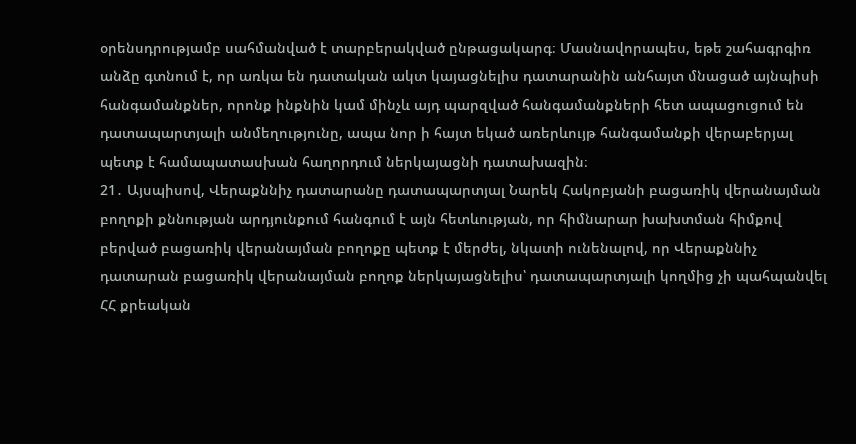օրենսդրությամբ սահմանված է տարբերակված ընթացակարգ։ Մասնավորապես, եթե շահագրգիռ անձը գտնում է, որ առկա են դատական ակտ կայացնելիս դատարանին անհայտ մնացած այնպիսի հանգամանքներ, որոնք ինքնին կամ մինչև այդ պարզված հանգամանքների հետ ապացուցում են դատապարտյալի անմեղությունը, ապա նոր ի հայտ եկած առերևույթ հանգամանքի վերաբերյալ պետք է համապատասխան հաղորդում ներկայացնի դատախազին։
21․ Այսպիսով, Վերաքննիչ դատարանը դատապարտյալ Նարեկ Հակոբյանի բացառիկ վերանայման բողոքի քննության արդյունքում հանգում է այն հետևության, որ հիմնարար խախտման հիմքով բերված բացառիկ վերանայման բողոքը պետք է մերժել, նկատի ունենալով, որ Վերաքննիչ դատարան բացառիկ վերանայման բողոք ներկայացնելիս՝ դատապարտյալի կողմից չի պահպանվել ՀՀ քրեական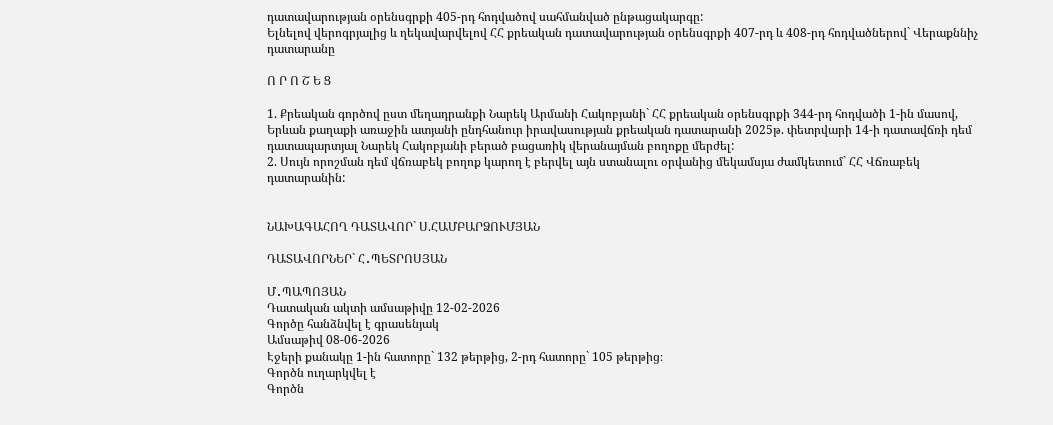դատավարության օրենսգրքի 405-րդ հոդվածով սահմանված ընթացակարգը:
Ելնելով վերոգրյալից և ղեկավարվելով ՀՀ քրեական դատավարության օրենսգրքի 407-րդ և 408-րդ հոդվածներով` Վերաքննիչ դատարանը

Ո Ր Ո Շ Ե Ց

1. Քրեական գործով ըստ մեղադրանքի Նարեկ Արմանի Հակոբյանի` ՀՀ քրեական օրենսգրքի 344-րդ հոդվածի 1-ին մասով, Երևան քաղաքի առաջին ատյանի ընդհանուր իրավասության քրեական դատարանի 2025թ. փետրվարի 14-ի դատավճռի դեմ դատապարտյալ Նարեկ Հակոբյանի բերած բացառիկ վերանայման բողոքը մերժել:
2. Սույն որոշման դեմ վճռաբեկ բողոք կարող է բերվել այն ստանալու օրվանից մեկամսյա ժամկետում` ՀՀ Վճռաբեկ դատարանին:


ՆԱԽԱԳԱՀՈՂ ԴԱՏԱՎՈՐ` Ս.ՀԱՄԲԱՐՁՈՒՄՅԱՆ

ԴԱՏԱՎՈՐՆԵՐ` Հ․ՊԵՏՐՈՍՅԱՆ

Մ․ՊԱՊՈՅԱՆ
Դատական ակտի ամսաթիվը 12-02-2026
Գործը հանձնվել է գրասենյակ
Ամսաթիվ 08-06-2026
Էջերի քանակը 1-ին հատորը` 132 թերթից, 2-րդ հատորը` 105 թերթից։
Գործն ուղարկվել է
Գործն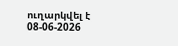ուղարկվել է 08-06-2026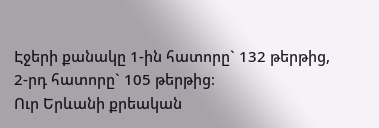Էջերի քանակը 1-ին հատորը` 132 թերթից, 2-րդ հատորը` 105 թերթից։
Ուր Երևանի քրեական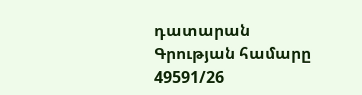դատարան
Գրության համարը 49591/26